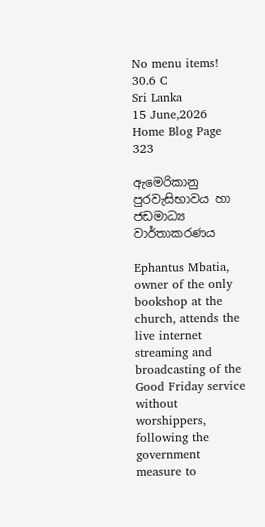No menu items!
30.6 C
Sri Lanka
15 June,2026
Home Blog Page 323

ඇමෙරිකානු පුරවැසිභාවය හා ජඩමාධ්‍ය වාර්තාකරණය

Ephantus Mbatia, owner of the only bookshop at the church, attends the live internet streaming and broadcasting of the Good Friday service without worshippers, following the government measure to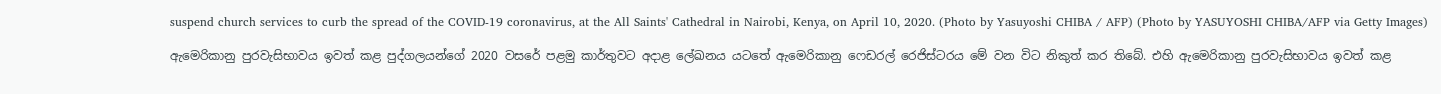suspend church services to curb the spread of the COVID-19 coronavirus, at the All Saints' Cathedral in Nairobi, Kenya, on April 10, 2020. (Photo by Yasuyoshi CHIBA / AFP) (Photo by YASUYOSHI CHIBA/AFP via Getty Images)

ඇමෙරිකානු පුරවැසිභාවය ඉවත් කළ පුද්ගලයන්ගේ 2020 වසරේ පළමු කාර්තුවට අදාළ ලේඛනය යටතේ ඇමෙරිකානු ෆෙඩරල් රෙජිස්ටරය මේ වන විට නිකුත් කර තිබේ. එහි ඇමෙරිකානු පුරවැසිභාවය ඉවත් කළ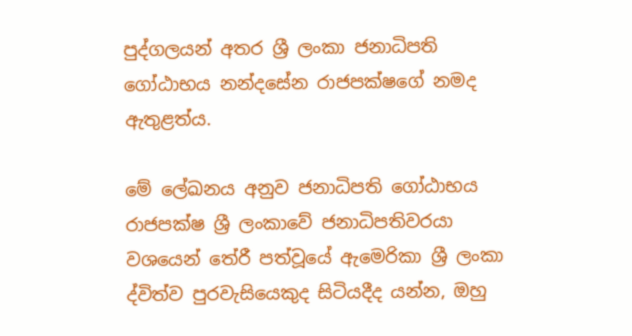පුද්ගලයන් අතර ශ්‍රී ලංකා ජනාධිපති ගෝඨාභය නන්දසේන රාජපක්ෂගේ නමද ඇතුළත්ය.

මේ ලේඛනය අනුව ජනාධිපති ගෝඨාභය රාජපක්ෂ ශ්‍රී ලංකාවේ ජනාධිපතිවරයා වශයෙන් තේරී පත්වූයේ ඇමෙරිකා ශ්‍රී ලංකා ද්විත්ව පුරවැසියෙකුද සිටියදීද යන්න, ඔහු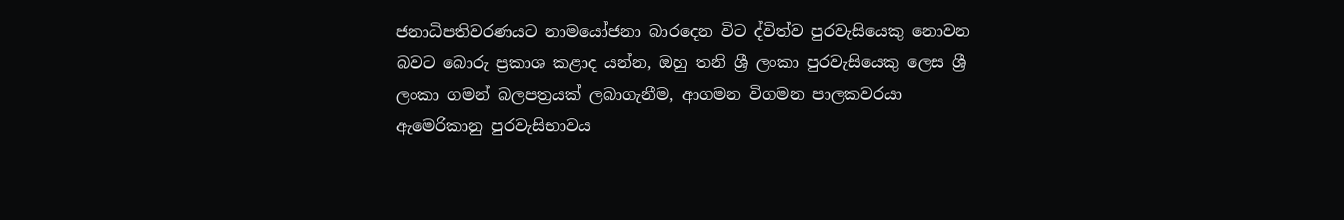ජනාධිපතිවරණයට නාමයෝජනා බාරදෙන විට ද්විත්ව පුරවැසියෙකු නොවන බවට බොරු ප්‍රකාශ කළාද යන්න, ඔහු තනි ශ්‍රී ලංකා පුරවැසියෙකු ලෙස ශ්‍රී ලංකා ගමන් බලපත්‍රයක් ලබාගැනීම, ආගමන විගමන පාලකවරයා ඇමෙරිකානු පුරවැසිභාවය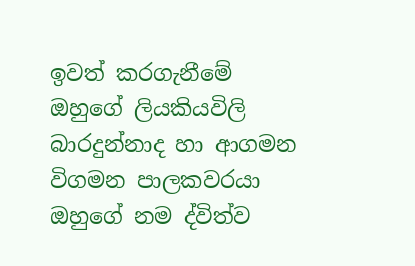ඉවත් කරගැනීමේ ඔහුගේ ලියකියවිලි බාරදුන්නාද හා ආගමන විගමන පාලකවරයා ඔහුගේ නම ද්විත්ව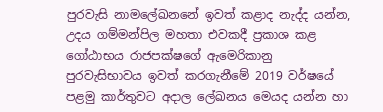පුරවැසි නාමලේඛනනේ ඉවත් කළාද නැද්ද යන්න, උදය ගම්මන්පිල මහතා එවකදී ප්‍රකාශ කළ ගෝඨාභය රාජපක්ෂගේ ඇමෙරිකානු පුරවැසිභාවය ඉවත් කරගැනීමේ 2019 වර්ෂයේ පළමු කාර්තුවට අදාල ලේඛනය මෙයද යන්න හා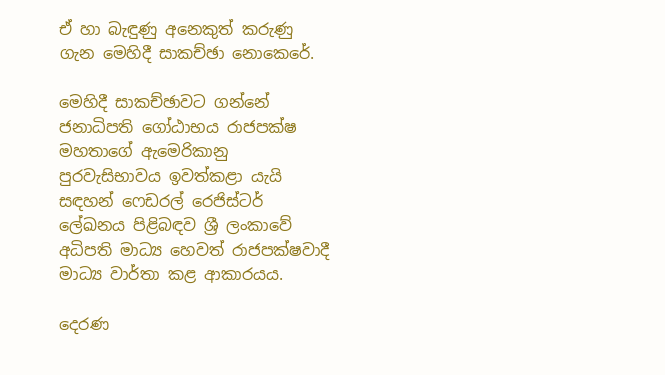ඒ හා බැඳුණු අනෙකුත් කරුණු ගැන මෙහිදී සාකච්ඡා නොකෙරේ.

මෙහිදී සාකච්ඡාවට ගන්නේ ජනාධිපති ගෝඨාභය රාජපක්ෂ මහතාගේ ඇමෙරිකානු පුරවැසිභාවය ඉවත්කළා යැයි සඳහන් ෆෙඩරල් රෙජිස්ටර් ලේඛනය පිළිබඳව ශ්‍රී ලංකාවේ අධිපති මාධ්‍ය හෙවත් රාජපක්ෂවාදී මාධ්‍ය වාර්තා කළ ආකාරයය.

දෙරණ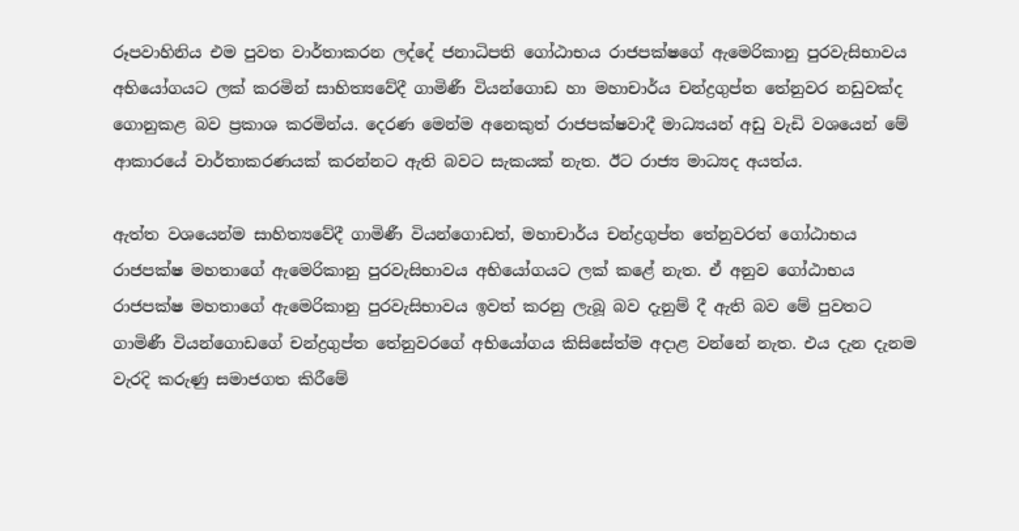රූපවාහිනිය එම පුවත වාර්තාකරන ලද්දේ ජනාධිපති ගෝඨාභය රාජපක්ෂගේ ඇමෙරිකානු පුරවැසිභාවය අභියෝගයට ලක් කරමින් සාහිත්‍යවේදී ගාමිණී වියන්ගොඩ හා මහාචාර්ය චන්ද්‍රගුප්ත තේනුවර නඩුවක්ද ගොනුකළ බව ප්‍රකාශ කරමින්ය. දෙරණ මෙන්ම අනෙකුත් රාජපක්ෂවාදී මාධ්‍යයන් අඩු වැඩි වශයෙන් මේ ආකාරයේ වාර්තාකරණයක් කරන්නට ඇති බවට සැකයක් නැත. ඊට රාජ්‍ය මාධ්‍යද අයත්ය.

ඇත්ත වශයෙන්ම සාහිත්‍යවේදී ගාමිණී වියන්ගොඩත්, මහාචාර්ය චන්ද්‍රගුප්ත තේනුවරත් ගෝඨාභය රාජපක්ෂ මහතාගේ ඇමෙරිකානු පුරවැසිභාවය අභියෝගයට ලක් කළේ නැත. ඒ අනුව ගෝඨාභය රාජපක්ෂ මහතාගේ ඇමෙරිකානු පුරවැසිභාවය ඉවත් කරනු ලැබූ බව දැනුම් දී ඇති බව මේ පුවතට ගාමිණී වියන්ගොඩගේ චන්ද්‍රගුප්ත තේනුවරගේ අභියෝගය කිසිසේත්ම අදාළ වන්නේ නැත. එය දැන දැනම වැරදි කරුණු සමාජගත කිරීමේ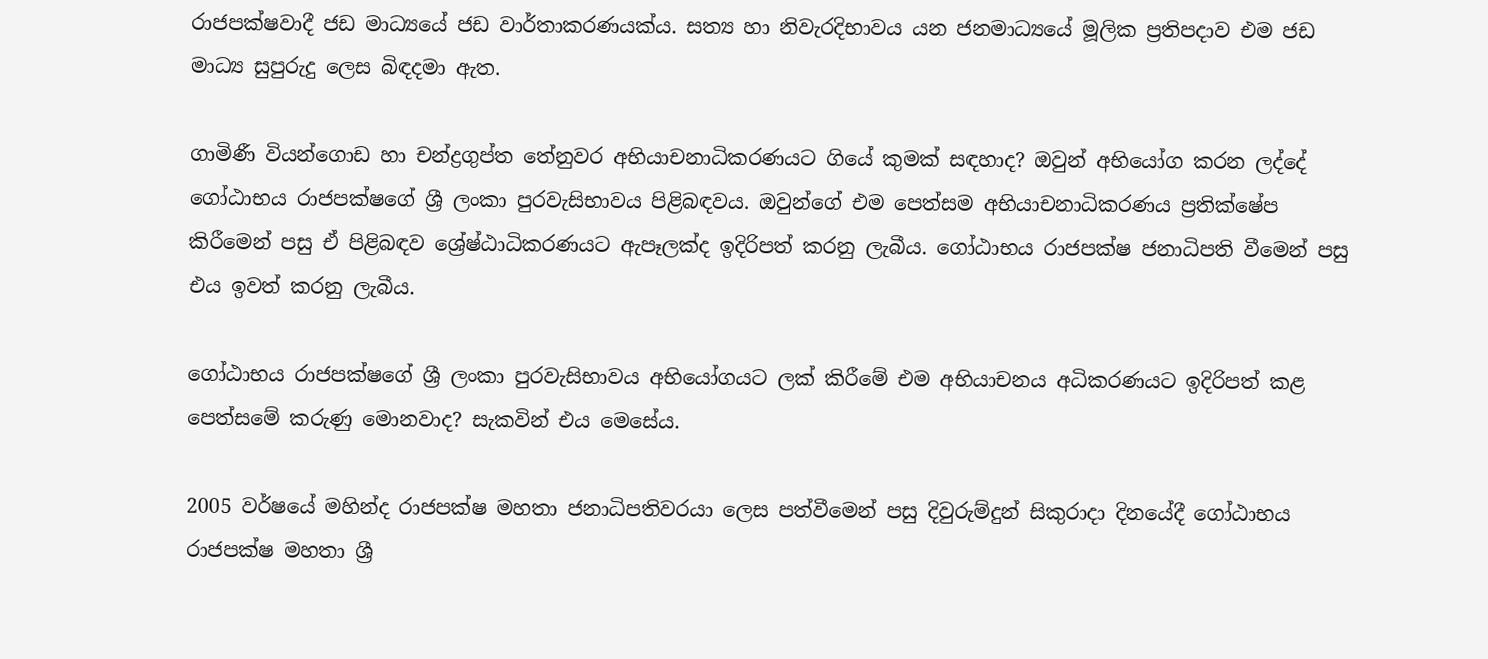රාජපක්ෂවාදී ජඩ මාධ්‍යයේ ජඩ වාර්තාකරණයක්ය. සත්‍ය හා නිවැරදිභාවය යන ජනමාධ්‍යයේ මූලික ප්‍රතිපදාව එම ජඩ මාධ්‍ය සුපුරුදු ලෙස බිඳදමා ඇත.

ගාමිණී වියන්ගොඩ හා චන්ද්‍රගුප්ත තේනුවර අභියාචනාධිකරණයට ගියේ කුමක් සඳහාද? ඔවුන් අභියෝග කරන ලද්දේ ගෝඨාභය රාජපක්ෂගේ ශ්‍රී ලංකා පුරවැසිභාවය පිළිබඳවය. ඔවුන්ගේ එම පෙත්සම අභියාචනාධිකරණය ප්‍රතික්ෂේප කිරීමෙන් පසු ඒ පිළිබඳව ශ්‍රේෂ්ඨාධිකරණයට ඇපෑලක්ද ඉදිරිපත් කරනු ලැබීය. ගෝඨාභය රාජපක්ෂ ජනාධිපති වීමෙන් පසු එය ඉවත් කරනු ලැබීය.

ගෝඨාභය රාජපක්ෂගේ ශ්‍රී ලංකා පුරවැසිභාවය අභියෝගයට ලක් කිරීමේ එම අභියාචනය අධිකරණයට ඉදිරිපත් කළ පෙත්සමේ කරුණු මොනවාද? සැකවින් එය මෙසේය.

2005 වර්ෂයේ මහින්ද රාජපක්ෂ මහතා ජනාධිපතිවරයා ලෙස පත්වීමෙන් පසු දිවුරුම්දුන් සිකුරාදා දිනයේදී ගෝඨාභය රාජපක්ෂ මහතා ශ්‍රී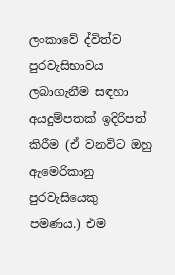ලංකාවේ ද්විත්ව පුරවැසිභාවය ලබාගැනීම සඳහා අයදුම්පතක් ඉදිරිපත් කිරීම (ඒ වනවිට ඔහු ඇමෙරිකානු පුරවැසියෙකු පමණය.) එම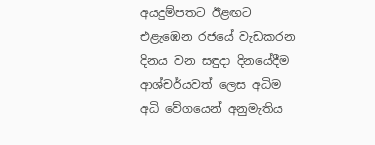අයදුම්පතට ඊළඟට එළැඹෙන රජයේ වැඩකරන දිනය වන සඳුදා දිනයේදීම ආශ්චර්යවත් ලෙස අධිම අධි වේගයෙන් අනුමැතිය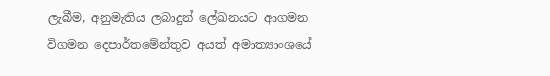ලැබීම, අනුමැතිය ලබාදුන් ලේඛනයට ආගමන විගමන දෙපාර්තමේන්තුව අයත් අමාත්‍යාංශයේ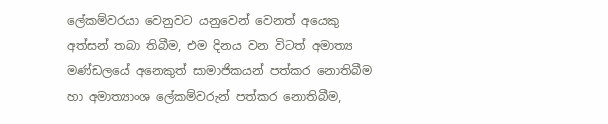ලේකම්වරයා වෙනුවට යනුවෙන් වෙනත් අයෙකු අත්සන් තබා තිබීම, එම දිනය වන විටත් අමාත්‍ය මණ්ඩලයේ අනෙකුත් සාමාජිකයන් පත්කර නොතිබීම හා අමාත්‍යාංශ ලේකම්වරුන් පත්කර නොතිබීම,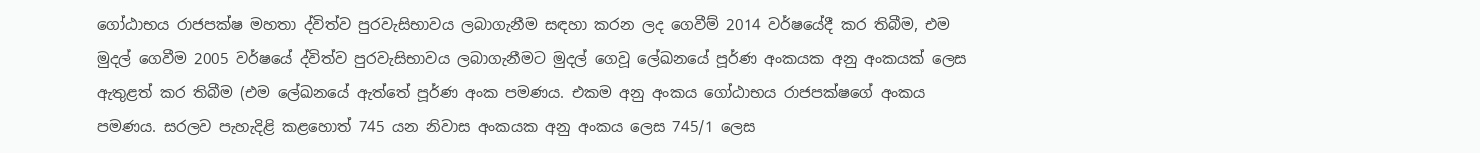ගෝඨාභය රාජපක්ෂ මහතා ද්විත්ව පුරවැසිභාවය ලබාගැනීම සඳහා කරන ලද ගෙවීම් 2014 වර්ෂයේදී කර තිබීම, එම මුදල් ගෙවීම 2005 වර්ෂයේ ද්විත්ව පුරවැසිභාවය ලබාගැනීමට මුදල් ගෙවූ ලේඛනයේ පූර්ණ අංකයක අනු අංකයක් ලෙස ඇතුළත් කර තිබීම (එම ලේඛනයේ ඇත්තේ පූර්ණ අංක පමණය. එකම අනු අංකය ගෝඨාභය රාජපක්ෂගේ අංකය පමණය. සරලව පැහැදිළි කළහොත් 745 යන නිවාස අංකයක අනු අංකය ලෙස 745/1 ලෙස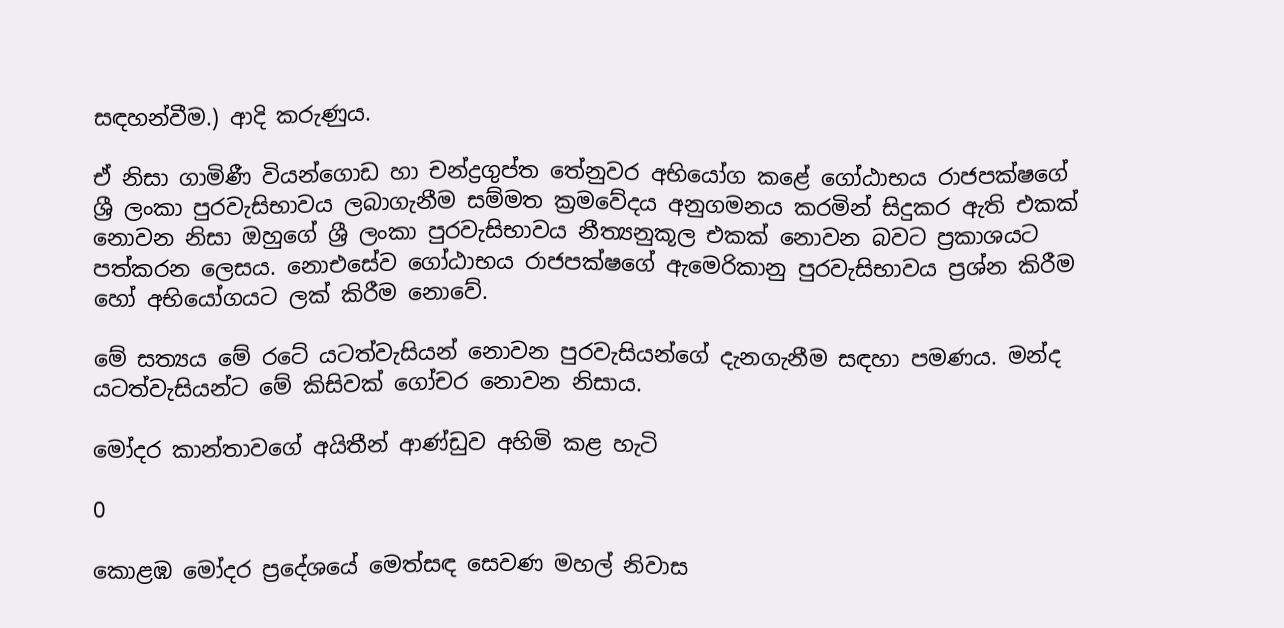සඳහන්වීම.) ආදි කරුණුය.

ඒ නිසා ගාමිණී වියන්ගොඩ හා චන්ද්‍රගුප්ත තේනුවර අභියෝග කළේ ගෝඨාභය රාජපක්ෂගේ ශ්‍රී ලංකා පුරවැසිභාවය ලබාගැනීම සම්මත ක්‍රමවේදය අනුගමනය කරමින් සිදුකර ඇති එකක් නොවන නිසා ඔහුගේ ශ්‍රී ලංකා පුරවැසිභාවය නීත්‍යනුකූල එකක් නොවන බවට ප්‍රකාශයට පත්කරන ලෙසය. නොඑසේව ගෝඨාභය රාජපක්ෂගේ ඇමෙරිකානු පුරවැසිභාවය ප්‍රශ්න කිරීම හෝ අභියෝගයට ලක් කිරීම නොවේ.

මේ සත්‍යය මේ රටේ යටත්වැසියන් නොවන පුරවැසියන්ගේ දැනගැනීම සඳහා පමණය. මන්ද යටත්වැසියන්ට මේ කිසිවක් ගෝචර නොවන නිසාය.

මෝදර කාන්තාවගේ අයිතීන් ආණ්ඩුව අහිමි කළ හැටි

0

කොළඹ මෝදර ප්‍රදේශයේ මෙත්සඳ සෙවණ මහල් නිවාස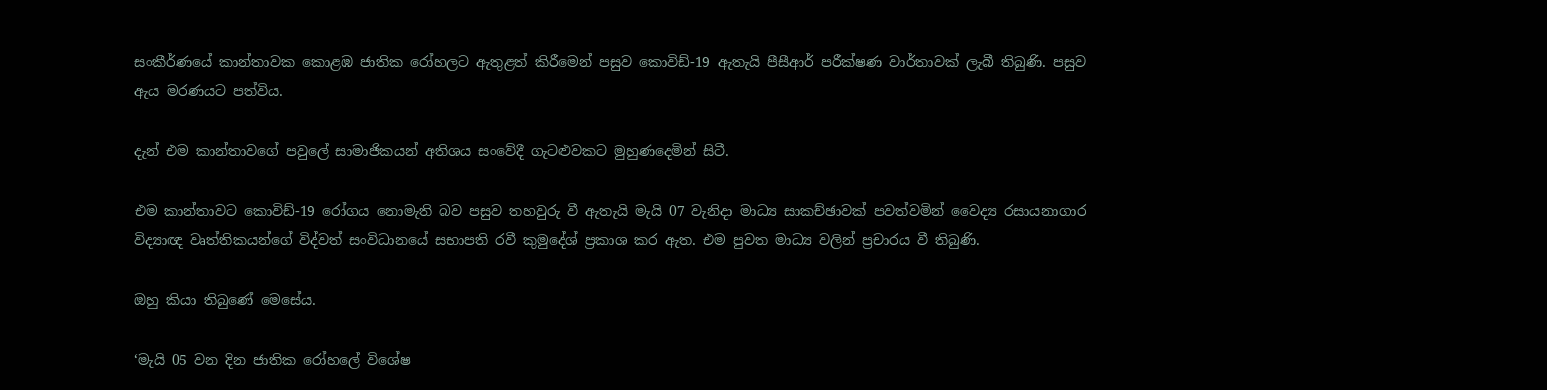සංකීර්ණයේ කාන්තාවක කොළඹ ජාතික රෝහලට ඇතුළත් කිරීමෙන් පසුව කොවිඩ්-19 ඇතැයි පීසීආර් පරීක්ෂණ වාර්තාවක් ලැබී තිබුණි. පසුව ඇය මරණයට පත්විය.

දැන් එම කාන්තාවගේ පවුලේ සාමාජිකයන් අතිශය සංවේදී ගැටළුවකට මුහුණදෙමින් සිටී.

එම කාන්තාවට කොවිඩ්-19 රෝගය නොමැති බව පසුව තහවුරු වී ඇතැයි මැයි 07 වැනිදා මාධ්‍ය සාකච්ඡාවක් පවත්වමින් වෛද්‍ය රසායනාගාර විද්‍යාඥ වෘත්තිකයන්ගේ විද්වත් සංවිධානයේ සභාපති රවී කුමුදේශ් ප්‍රකාශ කර ඇත. එම පුවත මාධ්‍ය වලින් ප්‍රචාරය වී තිබුණි.

ඔහු කියා තිබුණේ මෙසේය.

‘මැයි 05 වන දින ජාතික රෝහලේ විශේෂ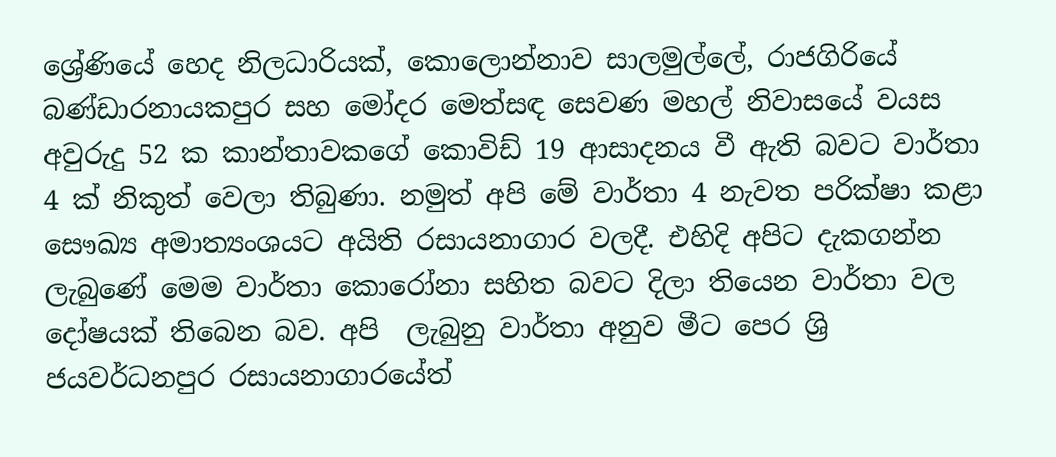ශ්‍රේණියේ හෙද නිලධාරියක්, කොලොන්නාව සාලමුල්ලේ, රාජගිරියේ බණ්ඩාරනායකපුර සහ මෝදර මෙත්සඳ සෙවණ මහල් නිවාසයේ වයස අවුරුදු 52 ක කාන්තාවකගේ කොවිඩ් 19 ආසාදනය වී ඇති බවට වාර්තා 4 ක් නිකුත් වෙලා තිබුණා. නමුත් අපි මේ වාර්තා 4 නැවත පරික්ෂා කළා සෞඛ්‍ය අමාත්‍යංශයට අයිති රසායනාගාර වලදී. එහිදි අපිට දැකගන්න ලැබුණේ මෙම වාර්තා කොරෝනා සහිත බවට දිලා තියෙන වාර්තා වල දෝෂයක් තිබෙන බව. අපි  ලැබුනු වාර්තා අනුව මීට පෙර ශ්‍රි ජයවර්ධනපුර රසායනාගාරයේත්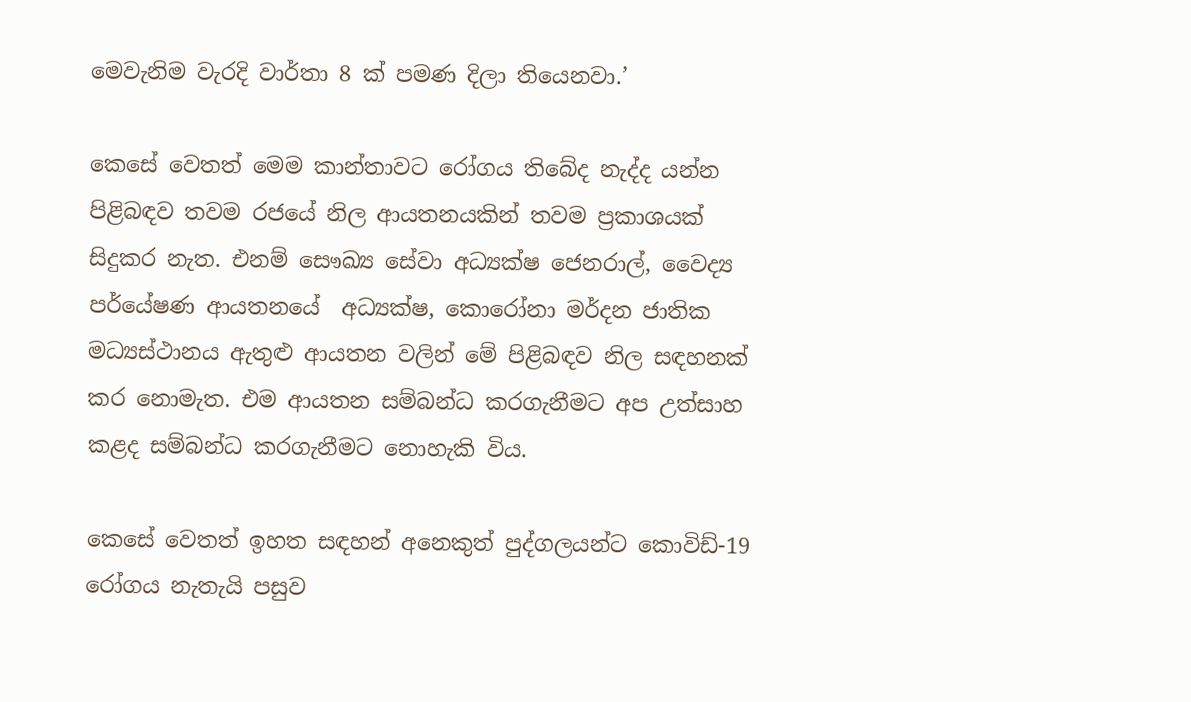මෙවැනිම වැරදි වාර්තා 8 ක් පමණ දිලා තියෙනවා.’

කෙසේ වෙතත් මෙම කාන්තාවට රෝගය තිබේද නැද්ද යන්න පිළිබඳව තවම රජයේ නිල ආයතනයකින් තවම ප්‍රකාශයක් සිදුකර නැත. එනම් සෞඛ්‍ය සේවා අධ්‍යක්ෂ ජෙනරාල්, වෛද්‍ය පර්යේෂණ ආයතනයේ  අධ්‍යක්ෂ, කොරෝනා මර්දන ජාතික මධ්‍යස්ථානය ඇතුළු ආයතන වලින් මේ පිළිබඳව නිල සඳහනක් කර නොමැත. එම ආයතන සම්බන්ධ කරගැනීමට අප උත්සාහ කළද සම්බන්ධ කරගැනීමට නොහැකි විය.

කෙසේ වෙතත් ඉහත සඳහන් අනෙකුත් පුද්ගලයන්ට කොවිඩ්-19 රෝගය නැතැයි පසුව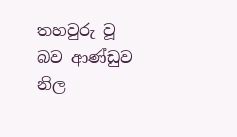තහවුරු වූ බව ආණ්ඩුව නිල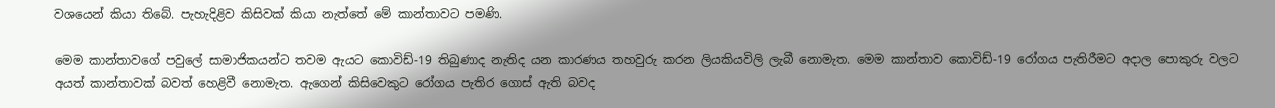වශයෙන් කියා තිබේ. පැහැදිළිව කිසිවක් කියා නැත්තේ මේ කාන්තාවට පමණි.

මෙම කාන්තාවගේ පවුලේ සාමාජිකයන්ට තවම ඇයට කොවිඩ්-19 තිබුණාද නැතිද යන කාරණය තහවුරු කරන ලියකියවිලි ලැබී නොමැත. මෙම කාන්තාව කොවිඩ්-19 රෝගය පැතිරීමට අදාල පොකුරු වලට අයත් කාන්තාවක් බවත් හෙළිවී නොමැත. ඇගෙන් කිසිවෙකුට රෝගය පැතිර ගොස් ඇති බවද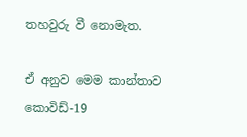තහවුරු වී නොමැත.

ඒ අනුව මෙම කාන්තාව කොවිඩ්-19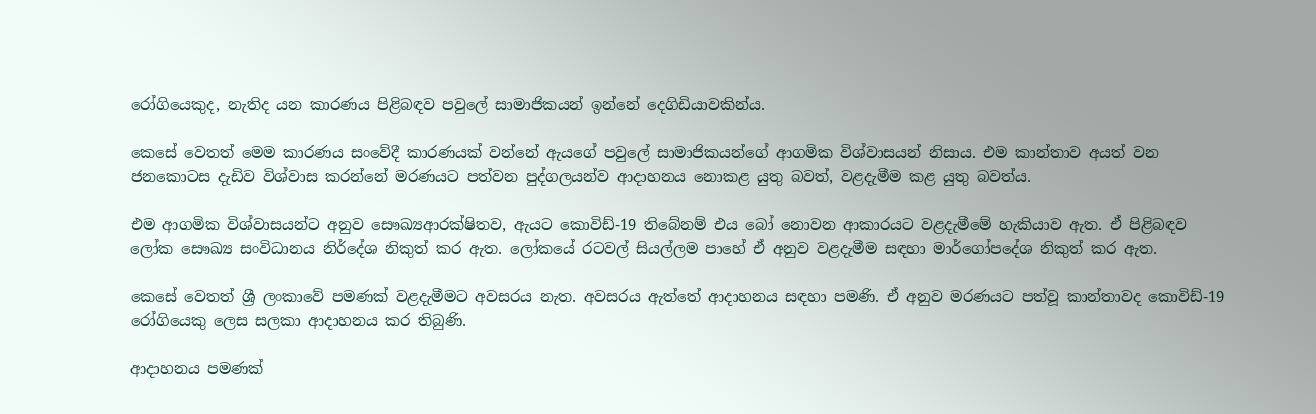රෝගියෙකුද, නැතිද යන කාරණය පිළිබඳව පවුලේ සාමාජිකයන් ඉන්නේ දෙගිඩියාවකින්ය.

කෙසේ වෙතත් මෙම කාරණය සංවේදී කාරණයක් වන්නේ ඇයගේ පවුලේ සාමාජිකයන්ගේ ආගමික විශ්වාසයන් නිසාය. එම කාන්තාව අයත් වන ජනකොටස දැඩිව විශ්වාස කරන්නේ මරණයට පත්වන පුද්ගලයන්ව ආදාහනය නොකළ යුතු බවත්, වළදැමීම කළ යුතු බවත්ය.

එම ආගමික විශ්වාසයන්ට අනුව සෞඛ්‍යආරක්ෂිතව, ඇයට කොවිඩ්-19 තිබේනම් එය බෝ නොවන ආකාරයට වළදැමීමේ හැකියාව ඇත. ඒ පිළිබඳව ලෝක සෞඛ්‍ය සංවිධානය නිර්දේශ නිකුත් කර ඇත. ලෝකයේ රටවල් සියල්ලම පාහේ ඒ අනුව වළදැමීම සඳහා මාර්ගෝපදේශ නිකුත් කර ඇත.

කෙසේ වෙතත් ශ්‍රී ලංකාවේ පමණක් වළදැමීමට අවසරය නැත. අවසරය ඇත්තේ ආදාහනය සඳහා පමණි. ඒ අනුව මරණයට පත්වූ කාන්තාවද කොවිඩ්-19 රෝගියෙකු ලෙස සලකා ආදාහනය කර තිබුණි.

ආදාහනය පමණක්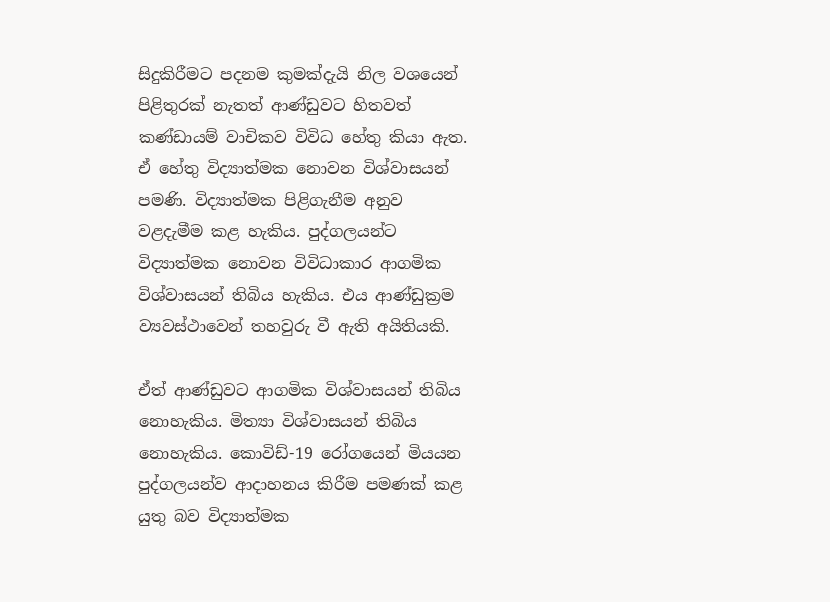සිදුකිරීමට පදනම කුමක්දැයි නිල වශයෙන් පිළිතුරක් නැතත් ආණ්ඩුවට හිතවත් කණ්ඩායම් වාචිකව විවිධ හේතු කියා ඇත. ඒ හේතු විද්‍යාත්මක නොවන විශ්වාසයන් පමණි. විද්‍යාත්මක පිළිගැනීම අනුව වළදැමීම කළ හැකිය. පුද්ගලයන්ට විද්‍යාත්මක නොවන විවිධාකාර ආගමික විශ්වාසයන් තිබිය හැකිය. එය ආණ්ඩුක්‍රම ව්‍යවස්ථාවෙන් තහවුරු වී ඇති අයිතියකි.

ඒත් ආණ්ඩුවට ආගමික විශ්වාසයන් තිබිය නොහැකිය. මිත්‍යා විශ්වාසයන් තිබිය නොහැකිය. කොවිඩ්-19 රෝගයෙන් මියයන පුද්ගලයන්ව ආදාහනය කිරීම පමණක් කළ යුතු බව විද්‍යාත්මක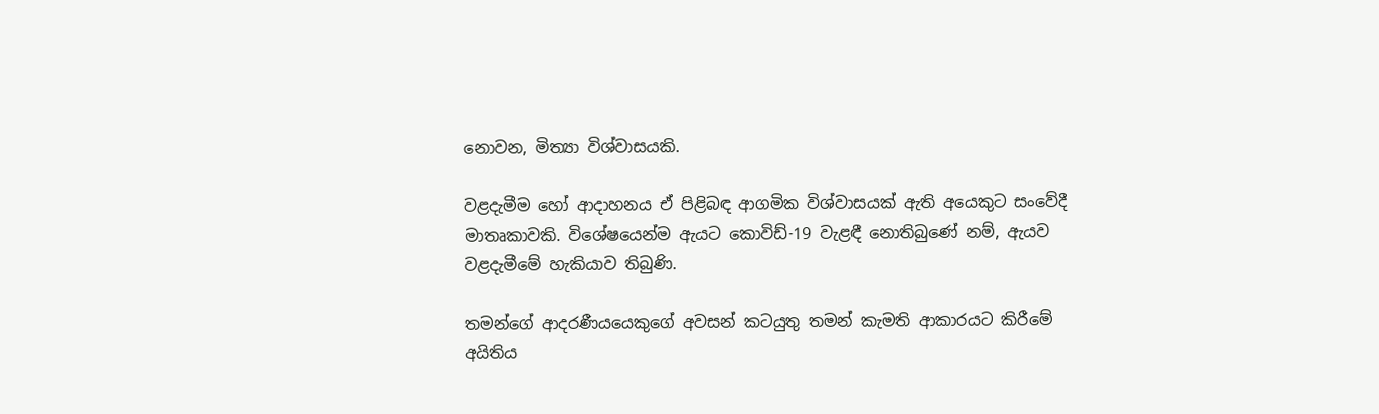නොවන, මිත්‍යා විශ්වාසයකි.

වළදැමීම හෝ ආදාහනය ඒ පිළිබඳ ආගමික විශ්වාසයක් ඇති අයෙකුට සංවේදී මාතෘකාවකි. විශේෂයෙන්ම ඇයට කොවිඩ්-19 වැළඳී නොතිබුණේ නම්, ඇයව වළදැමීමේ හැකියාව තිබුණි.

තමන්ගේ ආදරණීයයෙකුගේ අවසන් කටයුතු තමන් කැමති ආකාරයට කිරීමේ අයිතිය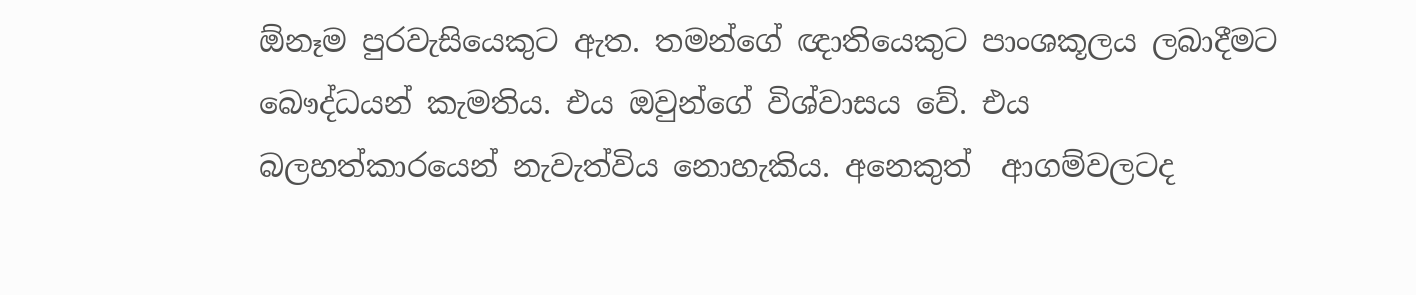ඕනෑම පුරවැසියෙකුට ඇත. තමන්ගේ ඥාතියෙකුට පාංශකූලය ලබාදීමට බෞද්ධයන් කැමතිය. එය ඔවුන්ගේ විශ්වාසය වේ. එය බලහත්කාරයෙන් නැවැත්විය නොහැකිය. අනෙකුත්  ආගම්වලටද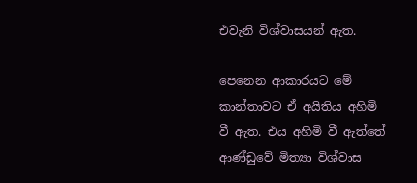එවැනි විශ්වාසයන් ඇත.

පෙනෙන ආකාරයට මේ කාන්තාවට ඒ අයිතිය අහිමි වී ඇත. එය අහිමි වී ඇත්තේ ආණ්ඩුවේ මිත්‍යා විශ්වාස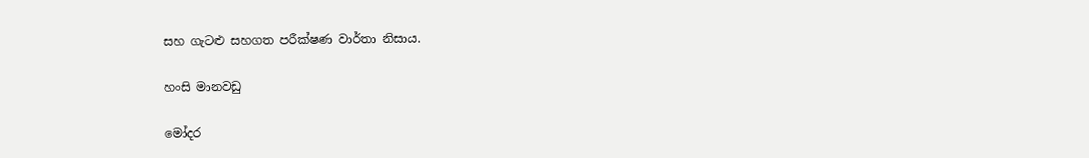සහ ගැටළු සහගත පරීක්ෂණ වාර්තා නිසාය.

හංසි මානවඩු

මෝදර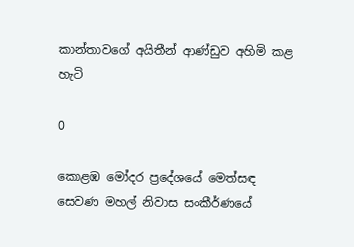කාන්තාවගේ අයිතීන් ආණ්ඩුව අහිමි කළ හැටි

0

කොළඹ මෝදර ප්‍රදේශයේ මෙත්සඳ සෙවණ මහල් නිවාස සංකීර්ණයේ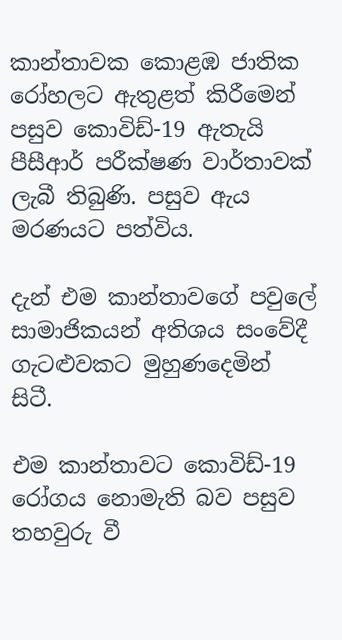කාන්තාවක කොළඹ ජාතික රෝහලට ඇතුළත් කිරීමෙන් පසුව කොවිඩ්-19 ඇතැයි පීසීආර් පරීක්ෂණ වාර්තාවක් ලැබී තිබුණි. පසුව ඇය මරණයට පත්විය.

දැන් එම කාන්තාවගේ පවුලේ සාමාජිකයන් අතිශය සංවේදී ගැටළුවකට මුහුණදෙමින් සිටී.

එම කාන්තාවට කොවිඩ්-19 රෝගය නොමැති බව පසුව තහවුරු වී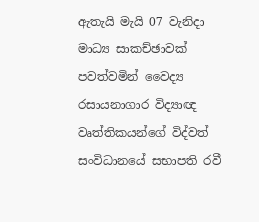ඇතැයි මැයි 07 වැනිදා මාධ්‍ය සාකච්ඡාවක් පවත්වමින් වෛද්‍ය රසායනාගාර විද්‍යාඥ වෘත්තිකයන්ගේ විද්වත් සංවිධානයේ සභාපති රවී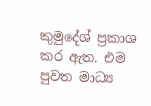කුමුදේශ් ප්‍රකාශ කර ඇත. එම පුවත මාධ්‍ය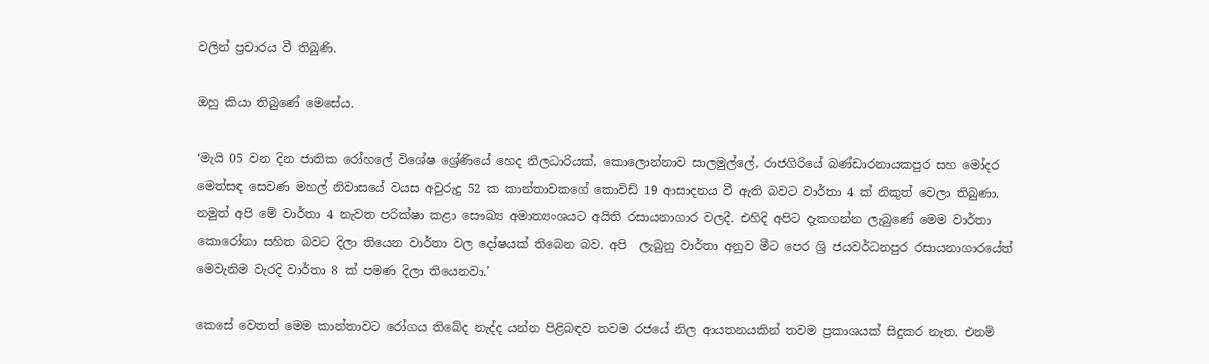වලින් ප්‍රචාරය වී තිබුණි.

ඔහු කියා තිබුණේ මෙසේය.

‘මැයි 05 වන දින ජාතික රෝහලේ විශේෂ ශ්‍රේණියේ හෙද නිලධාරියක්, කොලොන්නාව සාලමුල්ලේ, රාජගිරියේ බණ්ඩාරනායකපුර සහ මෝදර මෙත්සඳ සෙවණ මහල් නිවාසයේ වයස අවුරුදු 52 ක කාන්තාවකගේ කොවිඩ් 19 ආසාදනය වී ඇති බවට වාර්තා 4 ක් නිකුත් වෙලා තිබුණා. නමුත් අපි මේ වාර්තා 4 නැවත පරික්ෂා කළා සෞඛ්‍ය අමාත්‍යංශයට අයිති රසායනාගාර වලදී. එහිදි අපිට දැකගන්න ලැබුණේ මෙම වාර්තා කොරෝනා සහිත බවට දිලා තියෙන වාර්තා වල දෝෂයක් තිබෙන බව. අපි  ලැබුනු වාර්තා අනුව මීට පෙර ශ්‍රි ජයවර්ධනපුර රසායනාගාරයේත් මෙවැනිම වැරදි වාර්තා 8 ක් පමණ දිලා තියෙනවා.’

කෙසේ වෙතත් මෙම කාන්තාවට රෝගය තිබේද නැද්ද යන්න පිළිබඳව තවම රජයේ නිල ආයතනයකින් තවම ප්‍රකාශයක් සිදුකර නැත. එනම්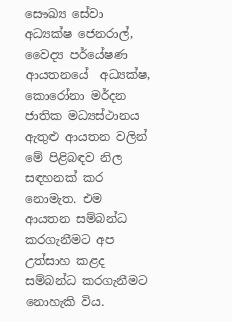සෞඛ්‍ය සේවා අධ්‍යක්ෂ ජෙනරාල්, වෛද්‍ය පර්යේෂණ ආයතනයේ  අධ්‍යක්ෂ, කොරෝනා මර්දන ජාතික මධ්‍යස්ථානය ඇතුළු ආයතන වලින් මේ පිළිබඳව නිල සඳහනක් කර නොමැත. එම ආයතන සම්බන්ධ කරගැනීමට අප උත්සාහ කළද සම්බන්ධ කරගැනීමට නොහැකි විය.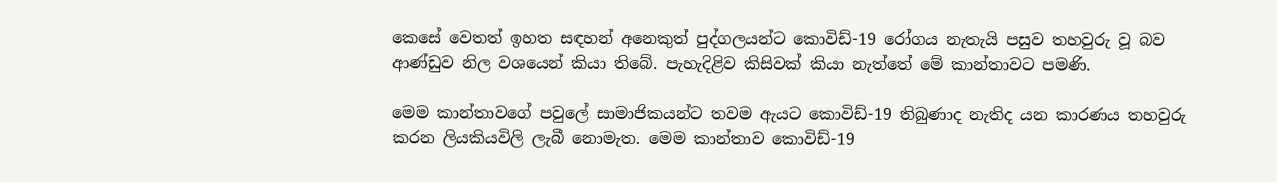කෙසේ වෙතත් ඉහත සඳහන් අනෙකුත් පුද්ගලයන්ට කොවිඩ්-19 රෝගය නැතැයි පසුව තහවුරු වූ බව ආණ්ඩුව නිල වශයෙන් කියා තිබේ. පැහැදිළිව කිසිවක් කියා නැත්තේ මේ කාන්තාවට පමණි.

මෙම කාන්තාවගේ පවුලේ සාමාජිකයන්ට තවම ඇයට කොවිඩ්-19 තිබුණාද නැතිද යන කාරණය තහවුරු කරන ලියකියවිලි ලැබී නොමැත. මෙම කාන්තාව කොවිඩ්-19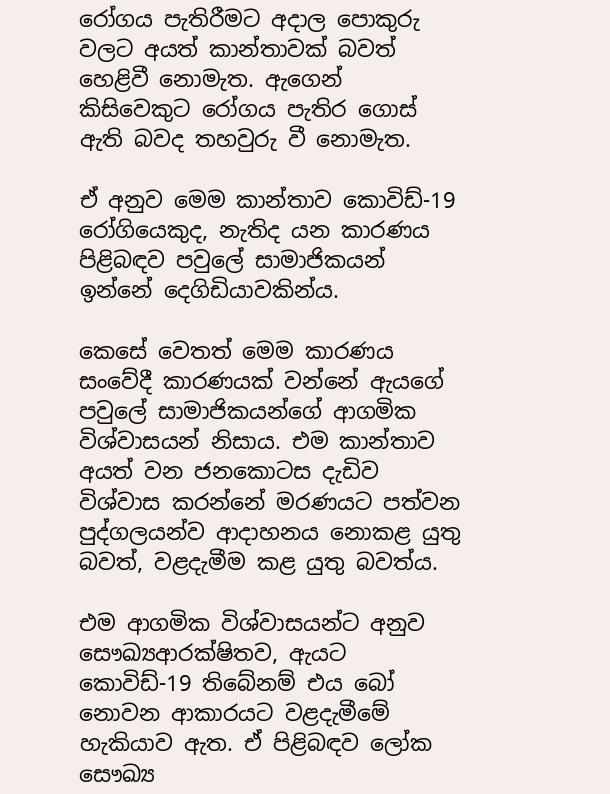රෝගය පැතිරීමට අදාල පොකුරු වලට අයත් කාන්තාවක් බවත් හෙළිවී නොමැත. ඇගෙන් කිසිවෙකුට රෝගය පැතිර ගොස් ඇති බවද තහවුරු වී නොමැත.

ඒ අනුව මෙම කාන්තාව කොවිඩ්-19 රෝගියෙකුද, නැතිද යන කාරණය පිළිබඳව පවුලේ සාමාජිකයන් ඉන්නේ දෙගිඩියාවකින්ය.

කෙසේ වෙතත් මෙම කාරණය සංවේදී කාරණයක් වන්නේ ඇයගේ පවුලේ සාමාජිකයන්ගේ ආගමික විශ්වාසයන් නිසාය. එම කාන්තාව අයත් වන ජනකොටස දැඩිව විශ්වාස කරන්නේ මරණයට පත්වන පුද්ගලයන්ව ආදාහනය නොකළ යුතු බවත්, වළදැමීම කළ යුතු බවත්ය.

එම ආගමික විශ්වාසයන්ට අනුව සෞඛ්‍යආරක්ෂිතව, ඇයට කොවිඩ්-19 තිබේනම් එය බෝ නොවන ආකාරයට වළදැමීමේ හැකියාව ඇත. ඒ පිළිබඳව ලෝක සෞඛ්‍ය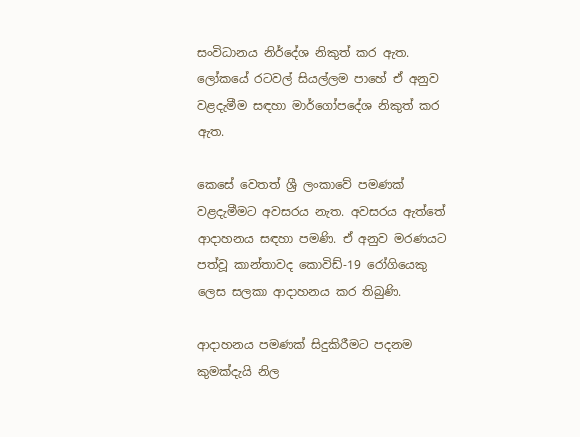සංවිධානය නිර්දේශ නිකුත් කර ඇත. ලෝකයේ රටවල් සියල්ලම පාහේ ඒ අනුව වළදැමීම සඳහා මාර්ගෝපදේශ නිකුත් කර ඇත.

කෙසේ වෙතත් ශ්‍රී ලංකාවේ පමණක් වළදැමීමට අවසරය නැත. අවසරය ඇත්තේ ආදාහනය සඳහා පමණි. ඒ අනුව මරණයට පත්වූ කාන්තාවද කොවිඩ්-19 රෝගියෙකු ලෙස සලකා ආදාහනය කර තිබුණි.

ආදාහනය පමණක් සිදුකිරීමට පදනම කුමක්දැයි නිල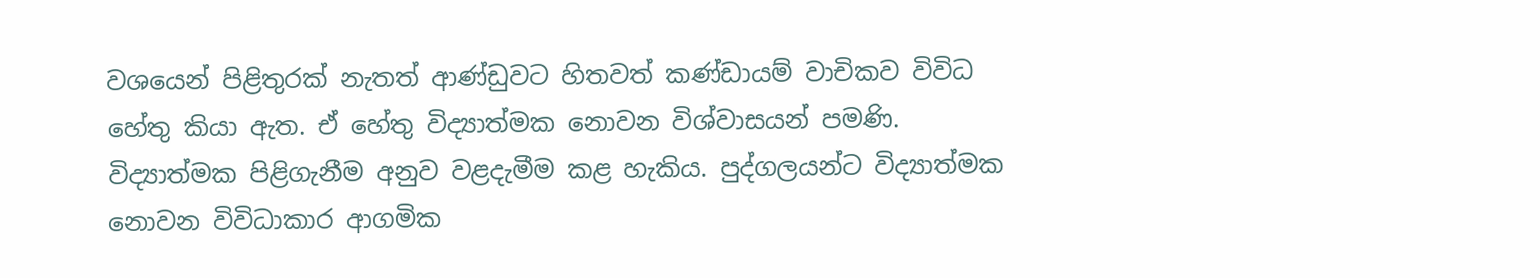වශයෙන් පිළිතුරක් නැතත් ආණ්ඩුවට හිතවත් කණ්ඩායම් වාචිකව විවිධ හේතු කියා ඇත. ඒ හේතු විද්‍යාත්මක නොවන විශ්වාසයන් පමණි. විද්‍යාත්මක පිළිගැනීම අනුව වළදැමීම කළ හැකිය. පුද්ගලයන්ට විද්‍යාත්මක නොවන විවිධාකාර ආගමික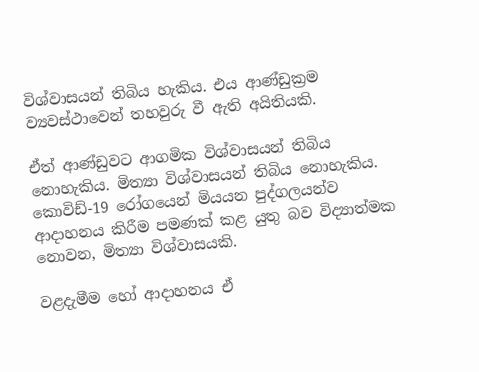විශ්වාසයන් තිබිය හැකිය. එය ආණ්ඩුක්‍රම ව්‍යවස්ථාවෙන් තහවුරු වී ඇති අයිතියකි.

ඒත් ආණ්ඩුවට ආගමික විශ්වාසයන් තිබිය නොහැකිය. මිත්‍යා විශ්වාසයන් තිබිය නොහැකිය. කොවිඩ්-19 රෝගයෙන් මියයන පුද්ගලයන්ව ආදාහනය කිරීම පමණක් කළ යුතු බව විද්‍යාත්මක නොවන, මිත්‍යා විශ්වාසයකි.

වළදැමීම හෝ ආදාහනය ඒ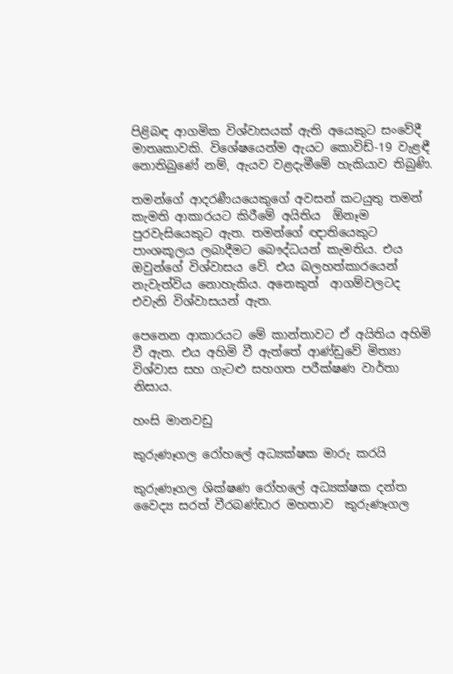පිළිබඳ ආගමික විශ්වාසයක් ඇති අයෙකුට සංවේදී මාතෘකාවකි. විශේෂයෙන්ම ඇයට කොවිඩ්-19 වැළඳී නොතිබුණේ නම්, ඇයව වළදැමීමේ හැකියාව තිබුණි.

තමන්ගේ ආදරණීයයෙකුගේ අවසන් කටයුතු තමන් කැමති ආකාරයට කිරීමේ අයිතිය  ඕනෑම පුරවැසියෙකුට ඇත. තමන්ගේ ඥාතියෙකුට පාංශකූලය ලබාදීමට බෞද්ධයන් කැමතිය. එය ඔවුන්ගේ විශ්වාසය වේ. එය බලහත්කාරයෙන් නැවැත්විය නොහැකිය. අනෙකුත්  ආගම්වලටද එවැනි විශ්වාසයන් ඇත.

පෙනෙන ආකාරයට මේ කාන්තාවට ඒ අයිතිය අහිමි වී ඇත. එය අහිමි වී ඇත්තේ ආණ්ඩුවේ මිත්‍යා විශ්වාස සහ ගැටළු සහගත පරීක්ෂණ වාර්තා නිසාය.

හංසි මානවඩු

කුරුණෑගල රෝහලේ අධ්‍යක්ෂක මාරු කරයි

කුරුණෑගල ශික්ෂණ රෝහලේ අධ්‍යක්ෂක දන්ත වෛද්‍ය සරත් වීරබණ්ඩාර මහතාව  කුරුණෑගල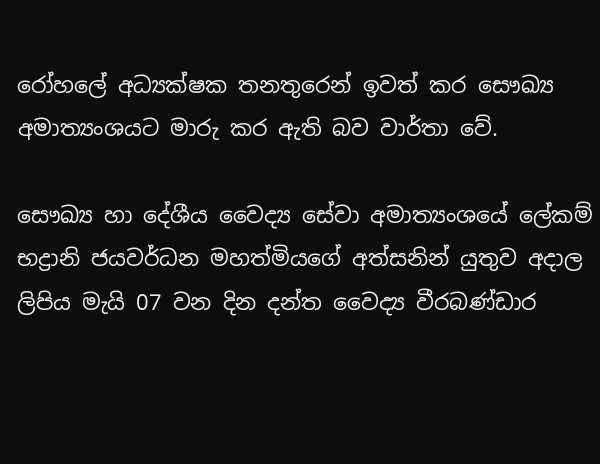රෝහලේ අධ්‍යක්ෂක තනතුරෙන් ඉවත් කර සෞඛ්‍ය අමාත්‍යංශයට මාරු කර ඇති බව වාර්තා වේ.

සෞඛ්‍ය හා දේශීය වෛද්‍ය සේවා අමාත්‍යංශයේ ලේකම් භද්‍රානි ජයවර්ධන මහත්මියගේ අත්සනින් යුතුව අදාල  ලිපිය මැයි 07 වන දින දන්ත වෛද්‍ය වීරබණ්ඩාර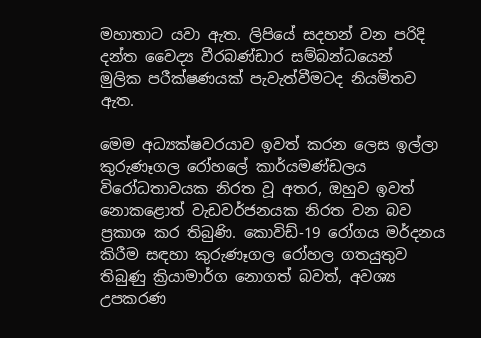මහාතාට යවා ඇත. ලිපියේ සදහන් වන පරිදි දන්ත වෛද්‍ය වීරබණ්ඩාර සම්බන්ධයෙන්   මුලික පරීක්ෂණයක් පැවැත්වීමටද නියමිතව ඇත.

මෙම අධ්‍යක්ෂවරයාව ඉවත් කරන ලෙස ඉල්ලා කුරුණෑගල රෝහලේ කාර්යමණ්ඩලය විරෝධතාවයක නිරත වූ අතර, ඔහුව ඉවත් නොකළොත් වැඩවර්ජනයක නිරත වන බව ප්‍රකාශ කර තිබුණි. කොවිඩ්-19 රෝගය මර්දනය කිරීම සඳහා කුරුණෑගල රෝහල ගතයුතුව තිබුණු ක්‍රියාමාර්ග නොගත් බවත්, අවශ්‍ය උපකරණ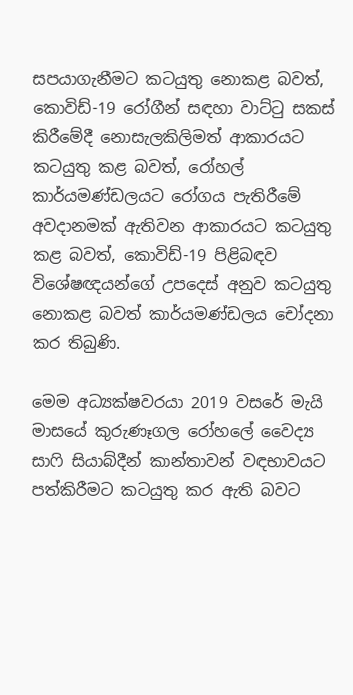සපයාගැනීමට කටයුතු නොකළ බවත්, කොවිඩ්-19 රෝගීන් සඳහා වාට්ටු සකස් කිරීමේදී නොසැලකිලිමත් ආකාරයට කටයුතු කළ බවත්, රෝහල් කාර්යමණ්ඩලයට රෝගය පැතිරීමේ අවදානමක් ඇතිවන ආකාරයට කටයුතු කළ බවත්, කොවිඩ්-19 පිළිබඳව විශේෂඥයන්ගේ උපදෙස් අනුව කටයුතු නොකළ බවත් කාර්යමණ්ඩලය චෝදනා කර තිබුණි.

මෙම අධ්‍යක්ෂවරයා 2019 වසරේ මැයි මාසයේ කුරුණෑගල රෝහලේ වෛද්‍ය සාෆි සියාබ්දීන් කාන්තාවන් වඳභාවයට පත්කිරීමට කටයුතු කර ඇති බවට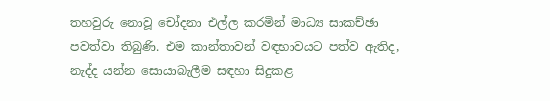තහවුරු නොවූ චෝදනා එල්ල කරමින් මාධ්‍ය සාකච්ඡා පවත්වා තිබුණි. එම කාන්තාවන් වඳභාවයට පත්ව ඇතිද, නැද්ද යන්න සොයාබැලීම සඳහා සිදුකළ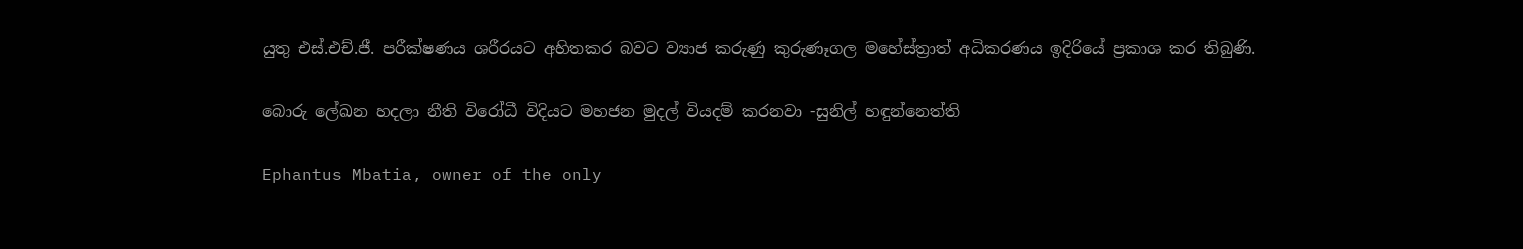යුතු එස්.එච්.ජී. පරීක්ෂණය ශරීරයට අහිතකර බවට ව්‍යාජ කරුණු කුරුණෑගල මහේස්ත්‍රාත් අධිකරණය ඉදිරියේ ප්‍රකාශ කර තිබුණි.

බොරු ලේඛන හදලා නීති විරෝධී විදියට මහජන මුදල් වියදම් කරනවා -සුනිල් හඳුන්නෙත්ති

Ephantus Mbatia, owner of the only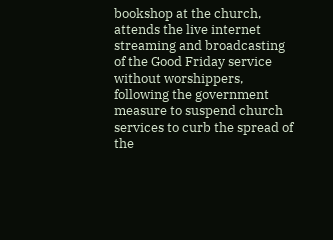bookshop at the church, attends the live internet streaming and broadcasting of the Good Friday service without worshippers, following the government measure to suspend church services to curb the spread of the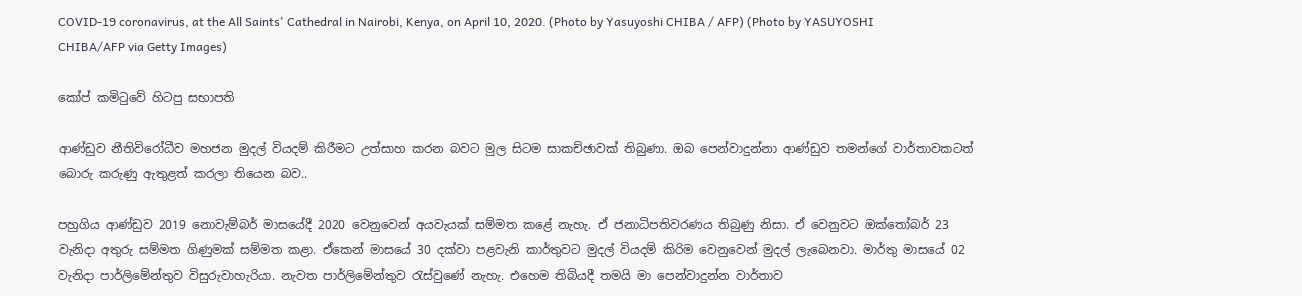COVID-19 coronavirus, at the All Saints' Cathedral in Nairobi, Kenya, on April 10, 2020. (Photo by Yasuyoshi CHIBA / AFP) (Photo by YASUYOSHI CHIBA/AFP via Getty Images)

කෝප් කමිටුවේ හිටපු සභාපති

ආණ්ඩුව නීතිවිරෝධීව මහජන මුදල් වියදම් කිරීමට උත්සාහ කරන බවට මුල සිටම සාකච්ඡාවක් තිබුණා. ඔබ පෙන්වාදුන්නා ආණ්ඩුව තමන්ගේ වාර්තාවකටත් බොරු කරුණු ඇතුළත් කරලා තියෙන බව..

පහුගිය ආණ්ඩුව 2019 නොවැම්බර් මාසයේදී 2020 වෙනුවෙන් අයවැයක් සම්මත කළේ නැහැ. ඒ ජනාධිපතිවරණය තිබුණු නිසා. ඒ වෙනුවට ඔක්තෝබර් 23 වැනිදා අතුරු සම්මත ගිණුමක් සම්මත කළා. ඒකෙන් මාසයේ 30 දක්වා පළවැනි කාර්තුවට මුදල් වියදම් කිරිම වෙනුවෙන් මුදල් ලැබෙනවා. මාර්තු මාසයේ 02 වැනිදා පාර්ලිමේන්තුව විසුරුවාහැරියා. නැවත පාර්ලිමේන්තුව රැස්වුණේ නැහැ. එහෙම තිබියදී තමයි මා පෙන්වාදුන්න වාර්තාව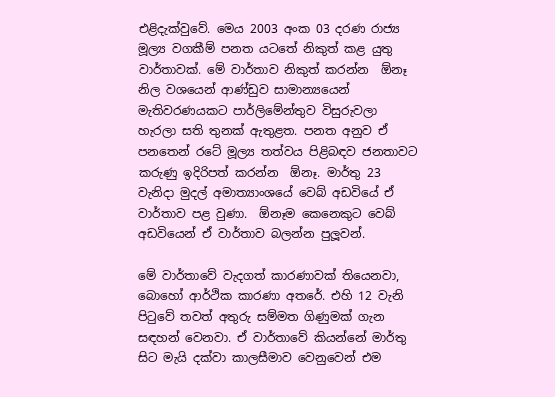එළිදැක්වුවේ. මෙය 2003 අංක 03 දරණ රාජ්‍ය මූල්‍ය වගකීම් පනත යටතේ නිකුත් කළ යුතු වාර්තාවක්. මේ වාර්තාව නිකුත් කරන්න  ඕනෑ නිල වශයෙන් ආණ්ඩුව සාමාන්‍යයෙන් මැතිවරණයකට පාර්ලිමේන්තුව විසුරුවලා හැරලා සති තුනක් ඇතුළත. පනත අනුව ඒ පනතෙන් රටේ මූල්‍ය තත්වය පිළිබඳව ජනතාවට කරුණු ඉදිරිපත් කරන්න  ඕනෑ. මාර්තු 23 වැනිදා මුදල් අමාත්‍යාංශයේ වෙබ් අඩවියේ ඒ වාර්තාව පළ වුණා.  ඕනෑම කෙනෙකුට වෙබ් අඩවියෙන් ඒ වාර්තාව බලන්න පුලූවන්.

මේ වාර්තාවේ වැදගත් කාරණාවක් තියෙනවා, බොහෝ ආර්ථික කාරණා අතරේ. එහි 12 වැනි පිටුවේ තවත් අතුරු සම්මත ගිණුමක් ගැන සඳහන් වෙනවා. ඒ වාර්තාවේ කියන්නේ මාර්තු සිට මැයි දක්වා කාලසීමාව වෙනුවෙන් එම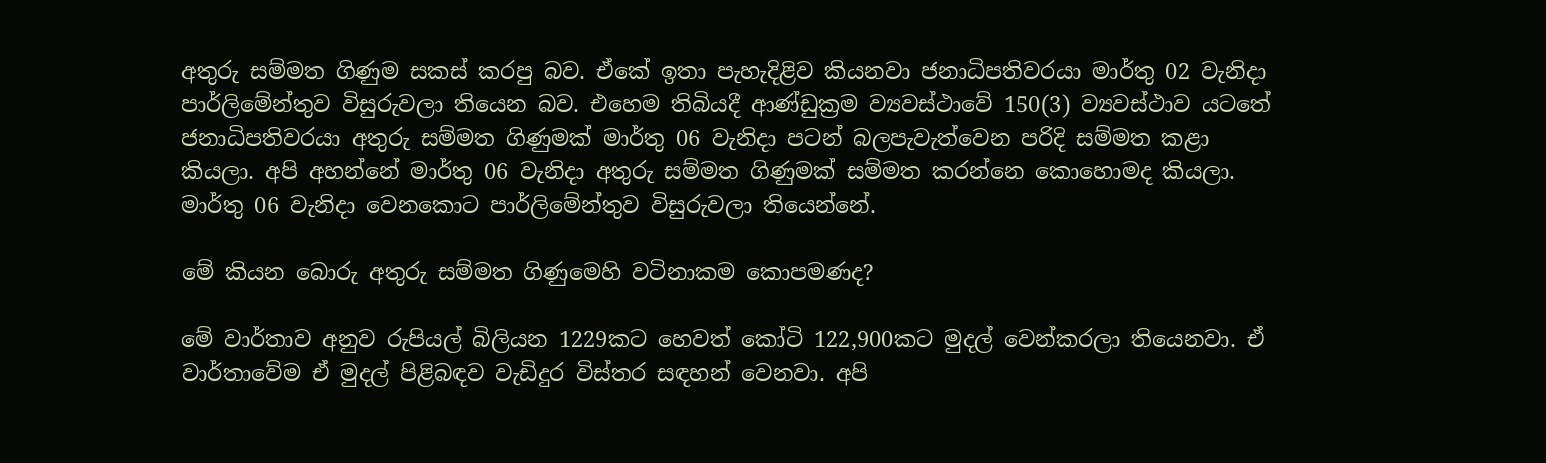අතුරු සම්මත ගිණුම සකස් කරපු බව. ඒකේ ඉතා පැහැදිළිව කියනවා ජනාධිපතිවරයා මාර්තු 02 වැනිදා පාර්ලිමේන්තුව විසුරුවලා තියෙන බව. එහෙම තිබියදී ආණ්ඩුක්‍රම ව්‍යවස්ථාවේ 150(3) ව්‍යවස්ථාව යටතේ ජනාධිපතිවරයා අතුරු සම්මත ගිණුමක් මාර්තු 06 වැනිදා පටන් බලපැවැත්වෙන පරිදි සම්මත කළා කියලා. අපි අහන්නේ මාර්තු 06 වැනිදා අතුරු සම්මත ගිණුමක් සම්මත කරන්නෙ කොහොමද කියලා. මාර්තු 06 වැනිදා වෙනකොට පාර්ලිමේන්තුව විසුරුවලා තියෙන්නේ.

මේ කියන බොරු අතුරු සම්මත ගිණුමෙහි වටිනාකම කොපමණද?

මේ වාර්තාව අනුව රුපියල් බිලියන 1229කට හෙවත් කෝටි 122,900කට මුදල් වෙන්කරලා තියෙනවා. ඒ වාර්තාවේම ඒ මුදල් පිළිබඳව වැඩිදුර විස්තර සඳහන් වෙනවා. අපි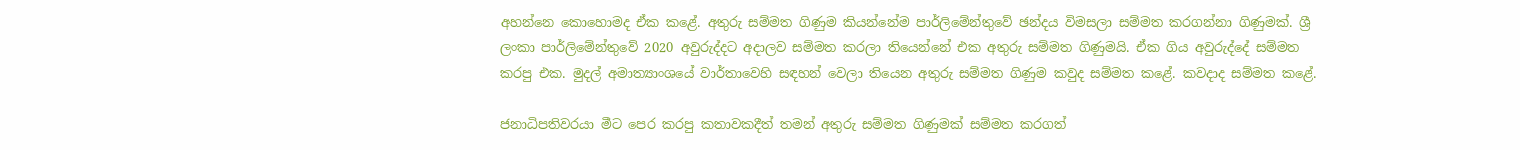අහන්නෙ කොහොමද ඒක කළේ. අතුරු සම්මත ගිණුම කියන්නේම පාර්ලිමේන්තුවේ ඡන්දය විමසලා සම්මත කරගන්නා ගිණුමක්. ශ්‍රී ලංකා පාර්ලිමේන්තුවේ 2020 අවුරුද්දට අදාලව සම්මත කරලා තියෙන්නේ එක අතුරු සම්මත ගිණුමයි. ඒක ගිය අවුරුද්දේ සම්මත කරපු එක. මුදල් අමාත්‍යාංශයේ වාර්තාවෙහි සඳහන් වෙලා තියෙන අතුරු සම්මත ගිණුම කවුද සම්මත කළේ. කවදාද සම්මත කළේ.

ජනාධිපතිවරයා මීට පෙර කරපු කතාවකදීත් තමන් අතුරු සම්මත ගිණුමක් සම්මත කරගත්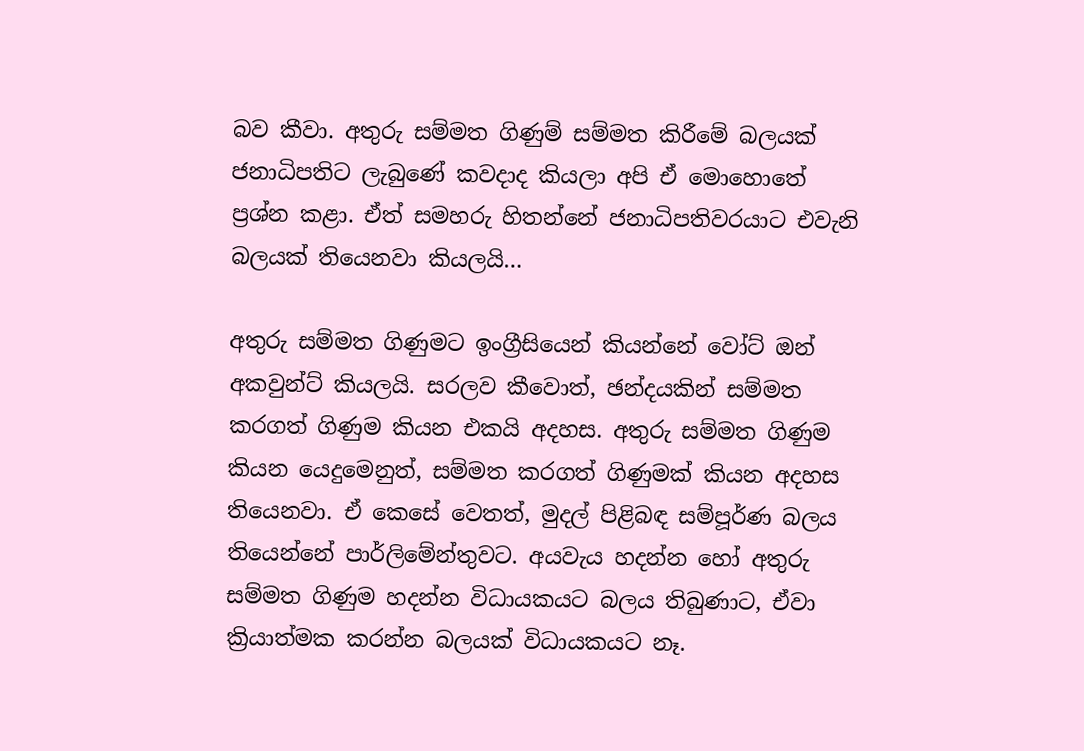බව කීවා. අතුරු සම්මත ගිණුම් සම්මත කිරීමේ බලයක් ජනාධිපතිට ලැබුණේ කවදාද කියලා අපි ඒ මොහොතේ ප්‍රශ්න කළා. ඒත් සමහරු හිතන්නේ ජනාධිපතිවරයාට එවැනි බලයක් තියෙනවා කියලයි…

අතුරු සම්මත ගිණුමට ඉංග්‍රීසියෙන් කියන්නේ වෝට් ඔන් අකවුන්ට් කියලයි. සරලව කීවොත්, ඡන්දයකින් සම්මත කරගත් ගිණුම කියන එකයි අදහස. අතුරු සම්මත ගිණුම කියන යෙදුමෙනුත්, සම්මත කරගත් ගිණුමක් කියන අදහස තියෙනවා. ඒ කෙසේ වෙතත්, මුදල් පිළිබඳ සම්පූර්ණ බලය තියෙන්නේ පාර්ලිමේන්තුවට. අයවැය හදන්න හෝ අතුරු සම්මත ගිණුම හදන්න විධායකයට බලය තිබුණාට, ඒවා ක්‍රියාත්මක කරන්න බලයක් විධායකයට නෑ.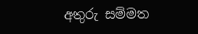අතුරු සම්මත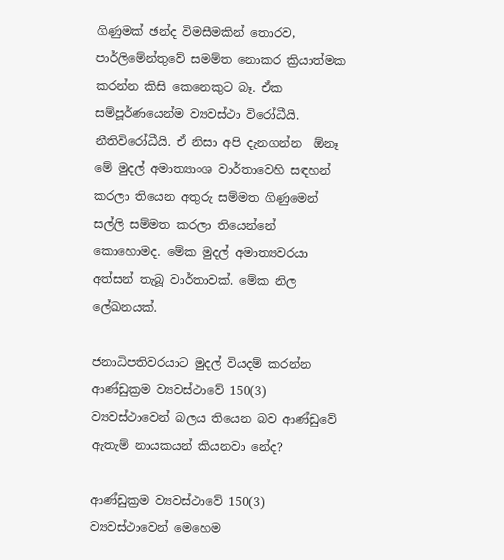ගිණුමක් ඡන්ද විමසීමකින් තොරව, පාර්ලිමේන්තුවේ සමම්ත නොකර ක්‍රියාත්මක කරන්න කිසි කෙනෙකුට බෑ. ඒක සම්පූර්ණයෙන්ම ව්‍යවස්ථා විරෝධීයි. නීතිවිරෝධීයි. ඒ නිසා අපි දැනගන්න  ඕනෑ මේ මුදල් අමාත්‍යාංශ වාර්තාවෙහි සඳහන් කරලා තියෙන අතුරු සම්මත ගිණුමෙන් සල්ලි සම්මත කරලා තියෙන්නේ කොහොමද. මේක මුදල් අමාත්‍යවරයා අත්සන් තැබූ වාර්තාවක්. මේක නිල ලේඛනයක්.

ජනාධිපතිවරයාට මුදල් වියදම් කරන්න ආණ්ඩුක්‍රම ව්‍යවස්ථාවේ 150(3) ව්‍යවස්ථාවෙන් බලය තියෙන බව ආණ්ඩුවේ ඇතැම් නායකයන් කියනවා නේද?

ආණ්ඩුක්‍රම ව්‍යවස්ථාවේ 150(3) ව්‍යවස්ථාවෙන් මෙහෙම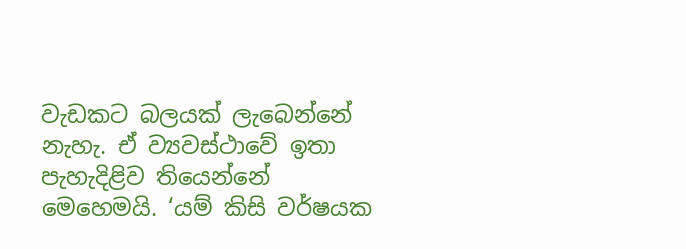වැඩකට බලයක් ලැබෙන්නේ නැහැ. ඒ ව්‍යවස්ථාවේ ඉතා පැහැදිළිව තියෙන්නේ මෙහෙමයි. ‘යම් කිසි වර්ෂයක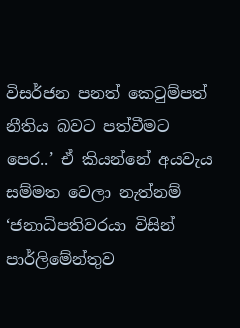විසර්ජන පනත් කෙටුම්පත් නීතිය බවට පත්වීමට පෙර..’ ඒ කියන්නේ අයවැය සම්මත වෙලා නැත්නම් ‘ජනාධිපතිවරයා විසින් පාර්ලිමේන්තුව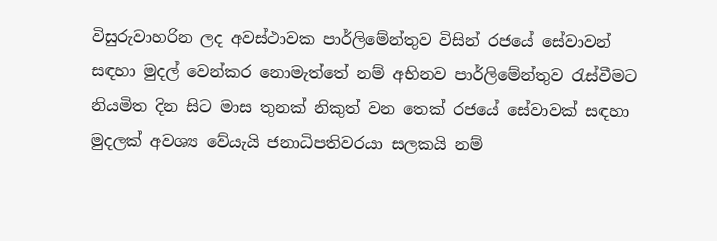විසුරුවාහරින ලද අවස්ථාවක පාර්ලිමේන්තුව විසින් රජයේ සේවාවන් සඳහා මුදල් වෙන්කර නොමැත්තේ නම් අභිනව පාර්ලිමේන්තුව රැස්වීමට නියමිත දින සිට මාස තුනක් නිකුත් වන තෙක් රජයේ සේවාවක් සඳහා මුදලක් අවශ්‍ය වේයැයි ජනාධිපතිවරයා සලකයි නම්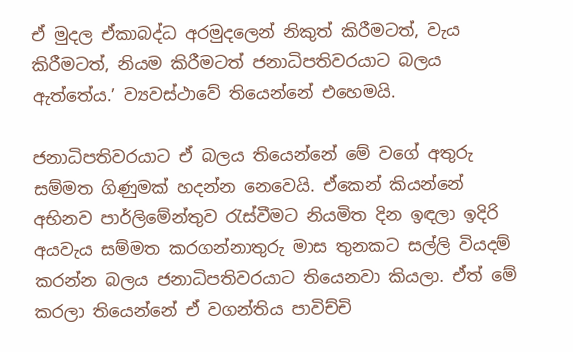ඒ මුදල ඒකාබද්ධ අරමුදලෙන් නිකුත් කිරීමටත්, වැය කිරීමටත්, නියම කිරීමටත් ජනාධිපතිවරයාට බලය ඇත්තේය.’ ව්‍යවස්ථාවේ තියෙන්නේ එහෙමයි.

ජනාධිපතිවරයාට ඒ බලය තියෙන්නේ මේ වගේ අතුරු සම්මත ගිණුමක් හදන්න නෙවෙයි. ඒකෙන් කියන්නේ අභිනව පාර්ලිමේන්තුව රැස්වීමට නියමිත දින ඉඳලා ඉදිරි අයවැය සම්මත කරගන්නාතුරු මාස තුනකට සල්ලි වියදම් කරන්න බලය ජනාධිපතිවරයාට තියෙනවා කියලා. ඒත් මේ කරලා තියෙන්නේ ඒ වගන්තිය පාවිච්චි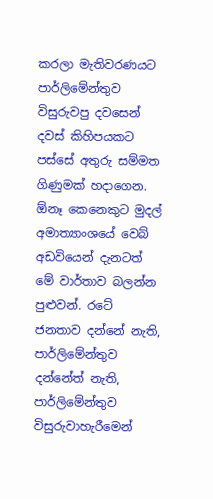කරලා මැතිවරණයට පාර්ලිමේන්තුව විසුරුවපු දවසෙන් දවස් කිහිපයකට පස්සේ අතුරු සම්මත ගිණුමක් හදාගෙන.  ඕනෑ කෙනෙකුට මුදල් අමාත්‍යාංශයේ වෙබ් අඩවියෙන් දැනටත් මේ වාර්තාව බලන්න පුළුවන්. රටේ ජනතාව දන්නේ නැති, පාර්ලිමේන්තුව දන්නේත් නැති, පාර්ලිමේන්තුව විසුරුවාහැරීමෙන්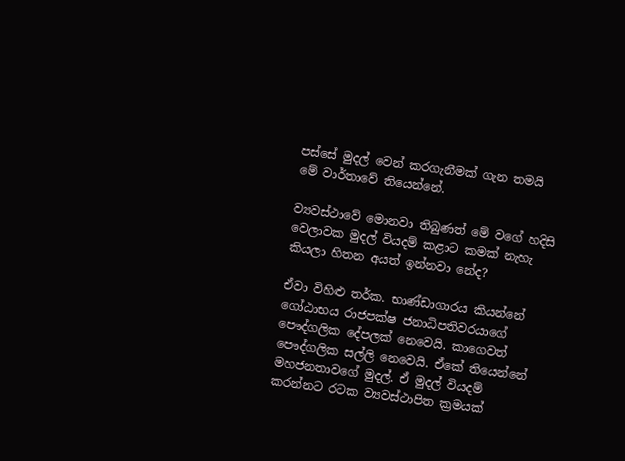පස්සේ මුදල් වෙන් කරගැනීමක් ගැන තමයි මේ වාර්තාවේ තියෙන්නේ.

ව්‍යවස්ථාවේ මොනවා තිබුණත් මේ වගේ හදිසි වෙලාවක මුදල් වියදම් කළාට කමක් නැහැ කියලා හිතන අයත් ඉන්නවා නේද?

ඒවා විහිළු තර්ක. භාණ්ඩාගාරය කියන්නේ ගෝඨාභය රාජපක්ෂ ජනාධිපතිවරයාගේ පෞද්ගලික දේපලක් නෙවෙයි. කාගෙවත් පෞද්ගලික සල්ලි නෙවෙයි. ඒකේ තියෙන්නේ මහජනතාවගේ මුදල්. ඒ මුදල් වියදම් කරන්නට රටක ව්‍යවස්ථාපිත ක්‍රමයක්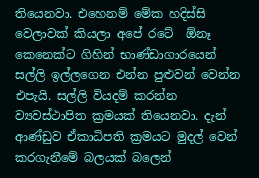තියෙනවා. එහෙනම් මේක හදිස්සි වෙලාවක් කියලා අපේ රටේ  ඕනෑ කෙනෙක්ට ගිහින් භාණ්ඩාගාරයෙන් සල්ලි ඉල්ලගෙන එන්න පුළුවන් වෙන්න එපැයි. සල්ලි වියදම් කරන්න ව්‍යවස්ථාපිත ක්‍රමයක් තියෙනවා. දැන් ආණ්ඩුව ඒකාධිපති ක්‍රමයට මුදල් වෙන් කරගැනීමේ බලයක් බලෙන්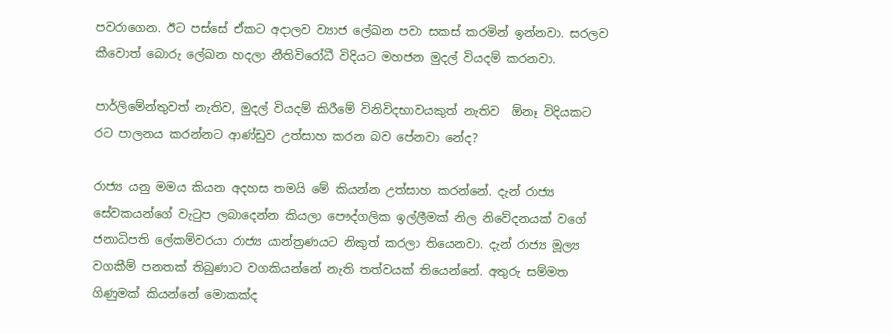පවරාගෙන. ඊට පස්සේ ඒකට අදාලව ව්‍යාජ ලේඛන පවා සකස් කරමින් ඉන්නවා. සරලව කීවොත් බොරු ලේඛන හදලා නීතිවිරෝධී විදියට මහජන මුදල් වියදම් කරනවා.

පාර්ලිමේන්තුවත් නැතිව, මුදල් වියදම් කිරීමේ විනිවිදභාවයකුත් නැතිව  ඕනෑ විදියකට රට පාලනය කරන්නට ආණ්ඩුව උත්සාහ කරන බව පේනවා නේද?

රාජ්‍ය යනු මමය කියන අදහස තමයි මේ කියන්න උත්සාහ කරන්නේ. දැන් රාජ්‍ය සේවකයන්ගේ වැටුප ලබාදෙන්න කියලා පෞද්ගලික ඉල්ලීමක් නිල නිවේදනයක් වගේ ජනාධිපති ලේකම්වරයා රාජ්‍ය යාන්ත්‍රණයට නිකුත් කරලා තියෙනවා. දැන් රාජ්‍ය මූල්‍ය වගකීම් පනතක් තිබුණාට වගකියන්නේ නැති තත්වයක් තියෙන්නේ. අතුරු සම්මත ගිණුමක් කියන්නේ මොකක්ද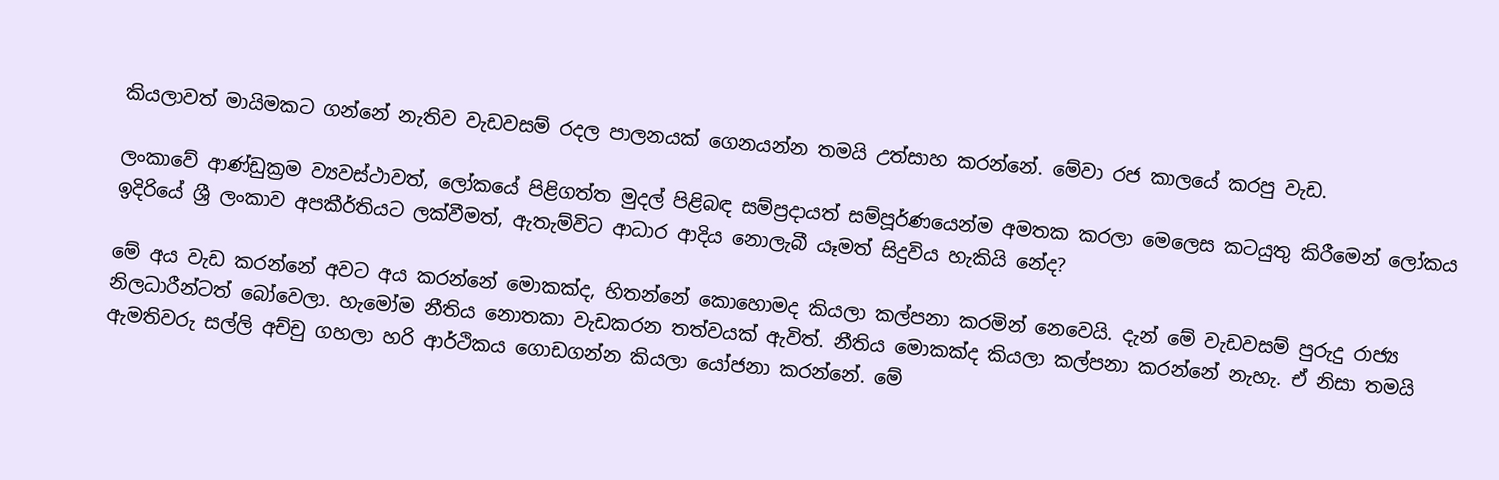කියලාවත් මායිමකට ගන්නේ නැතිව වැඩවසම් රදල පාලනයක් ගෙනයන්න තමයි උත්සාහ කරන්නේ. මේවා රජ කාලයේ කරපු වැඩ.

ලංකාවේ ආණ්ඩුක්‍රම ව්‍යවස්ථාවත්, ලෝකයේ පිළිගත්ත මුදල් පිළිබඳ සම්ප්‍රදායත් සම්පූර්ණයෙන්ම අමතක කරලා මෙලෙස කටයුතු කිරීමෙන් ලෝකය ඉදිරියේ ශ්‍රී ලංකාව අපකීර්තියට ලක්වීමත්, ඇතැම්විට ආධාර ආදිය නොලැබී යෑමත් සිදුවිය හැකියි නේද?

මේ අය වැඩ කරන්නේ අවට අය කරන්නේ මොකක්ද, හිතන්නේ කොහොමද කියලා කල්පනා කරමින් නෙවෙයි. දැන් මේ වැඩවසම් පුරුදු රාජ්‍ය නිලධාරීන්ටත් බෝවෙලා. හැමෝම නීතිය නොතකා වැඩකරන තත්වයක් ඇවිත්. නීතිය මොකක්ද කියලා කල්පනා කරන්නේ නැහැ. ඒ නිසා තමයි ඇමතිවරු සල්ලි අච්චු ගහලා හරි ආර්ථිකය ගොඩගන්න කියලා යෝජනා කරන්නේ. මේ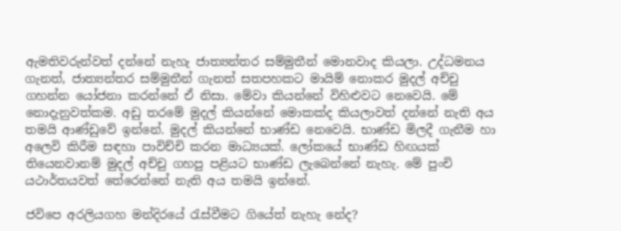ඇමතිවරුන්වත් දන්නේ නැහැ ජාත්‍යන්තර සම්මුතීන් මොනවාද කියලා. උද්ධමනය ගැනත්, ජාත්‍යන්තර සම්මුතීන් ගැනත් සතපහකට මායිම් නොකර මුදල් අච්චු ගහන්න යෝජනා කරන්නේ ඒ නිසා. මේවා කියන්නේ විහිළුවට නෙවෙයි. මේ නොදැනුවත්කම. අඩු තරමේ මුදල් කියන්නේ මොකක්ද කියලාවත් දන්නේ නැති අය තමයි ආණ්ඩුවේ ඉන්නේ. මුදල් කියන්නේ භාණ්ඩ නෙවෙයි. භාණ්ඩ මිලදී ගැනීම හා අලෙවි කිරීම සඳහා පාවිච්චි කරන මාධ්‍යයක්. ලෝකයේ භාණ්ඩ හිඟයක් තියෙනවානම් මුදල් අච්චු ගහපු පළියට භාණ්ඩ ලැබෙන්නේ නැහැ. මේ පුංචි යථාර්තයවත් තේරෙන්නේ නැති අය තමයි ඉන්නේ.

ජවිපෙ අරලියගහ මන්දිරයේ රැස්වීමට ගියේත් නැහැ නේද?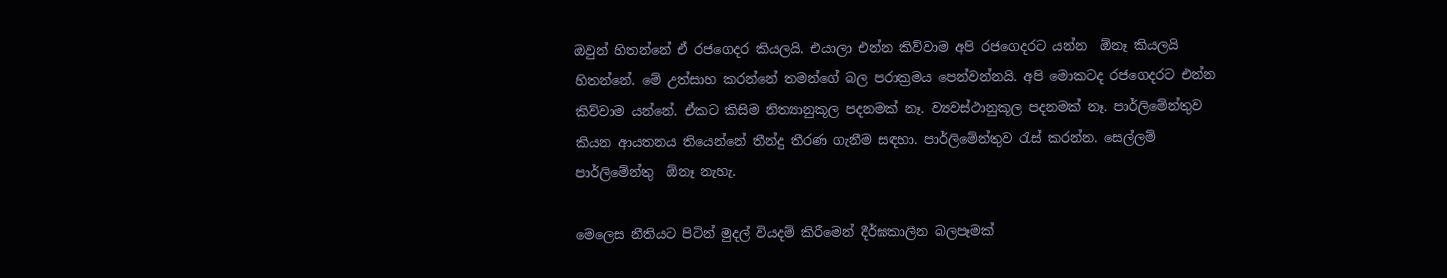ඔවුන් හිතන්නේ ඒ රජගෙදර කියලයි. එයාලා එන්න කිව්වාම අපි රජගෙදරට යන්න  ඕනෑ කියලයි හිතන්නේ. මේ උත්සාහ කරන්නේ තමන්ගේ බල පරාක්‍රමය පෙන්වන්නයි. අපි මොකටද රජගෙදරට එන්න කිව්වාම යන්නේ. ඒකට කිසිම නිත්‍යානුකූල පදනමක් නෑ. ව්‍යවස්ථානුකූල පදනමක් නෑ. පාර්ලිමේන්තුව කියන ආයතනය තියෙන්නේ තීන්දු තීරණ ගැනීම සඳහා. පාර්ලිමේන්තුව රැස් කරන්න. සෙල්ලම් පාර්ලිමේන්තු  ඕනෑ නැහැ.

මෙලෙස නීතියට පිටින් මුදල් වියදම් කිරීමෙන් දීර්ඝකාලීන බලපෑමක්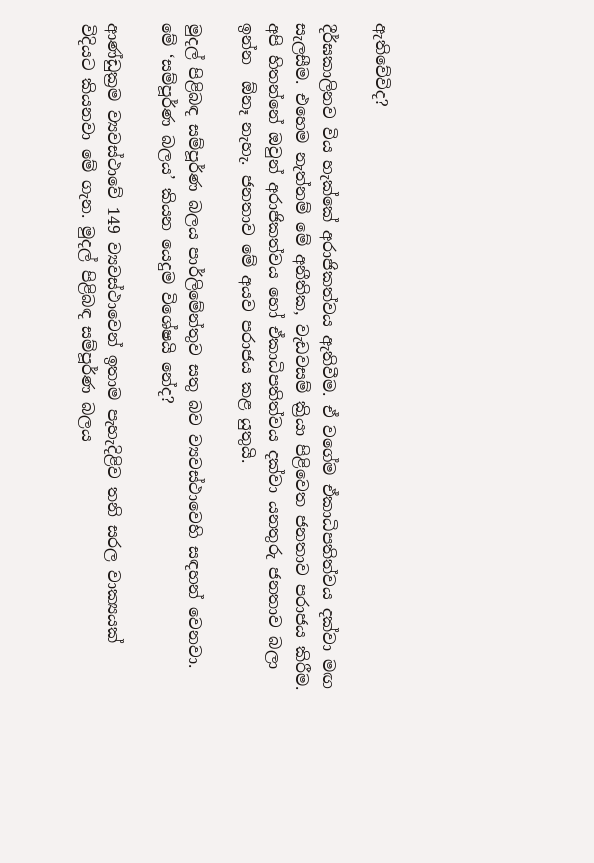ඇතිවේවිද?

දීර්ඝකාලිනව විය හැක්කේ අරාජිකත්වය ඇතිවීම. ඒ වගේම ඒකාධිපතිත්වය දක්වා මඟ සැලසීම. එහෙම නැත්නම් මේ අනීතික, වැඩවසම් ක්‍රියා පිළිවෙත ජනතාව පරාජය කිරීම. අපි හිතන්නේ ඔවුන් අරාජිකත්වය හෝ ඒකාධිපතිත්වය දක්වා යනතුරු ජනතාව බලා ඉන්න  ඕනෑ නැහැ. ජනතාව මේ අයව පරාජය කළ යුතුයි.

මුදල් පිළිබඳ සම්පූර්ණ බලය පාර්ලිමේන්තුව සතු බව ව්‍යවස්ථාවෙහි සඳහන් වෙනවා. මේ ‘සම්පූර්ණ බලය’ කියන යෙදුම විශේෂයි නේද?

ආණ්ඩුක්‍රම ව්‍යවස්ථාවේ 149 ව්‍යවස්ථාවෙන් ඉතාම පැහැදිළිව තනි සරල වාක්‍යයක් විදියට කියනවා මේ ගැන. මුදල් පිළිබඳ සම්පූර්ණ බලය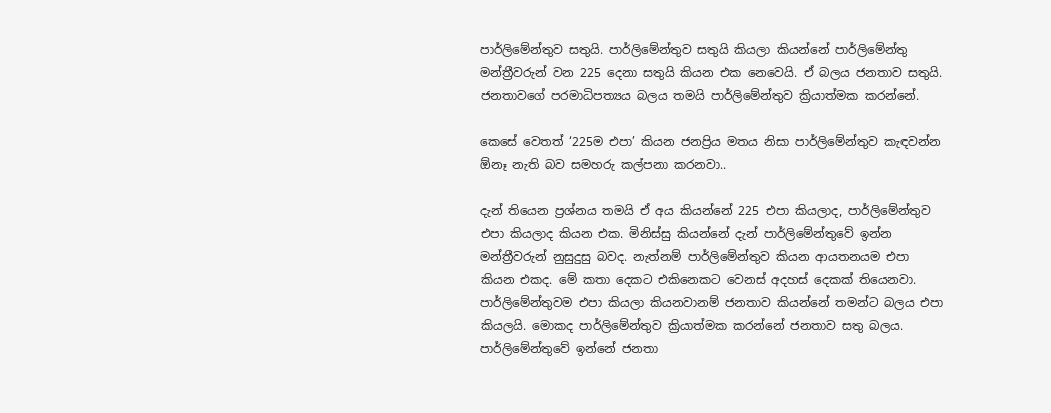පාර්ලිමේන්තුව සතුයි. පාර්ලිමේන්තුව සතුයි කියලා කියන්නේ පාර්ලිමේන්තු මන්ත්‍රීවරුන් වන 225 දෙනා සතුයි කියන එක නෙවෙයි. ඒ බලය ජනතාව සතුයි. ජනතාවගේ පරමාධිපත්‍යය බලය තමයි පාර්ලිමේන්තුව ක්‍රියාත්මක කරන්නේ.

කෙසේ වෙතත් ‘225ම එපා’ කියන ජනප්‍රිය මතය නිසා පාර්ලිමේන්තුව කැඳවන්න  ඕනෑ නැති බව සමහරු කල්පනා කරනවා..

දැන් තියෙන ප්‍රශ්නය තමයි ඒ අය කියන්නේ 225 එපා කියලාද, පාර්ලිමේන්තුව එපා කියලාද කියන එක. මිනිස්සු කියන්නේ දැන් පාර්ලිමේන්තුවේ ඉන්න මන්ත්‍රීවරුන් නුසුදුසු බවද. නැත්නම් පාර්ලිමේන්තුව කියන ආයතනයම එපා කියන එකද. මේ කතා දෙකට එකිනෙකට වෙනස් අදහස් දෙකක් තියෙනවා. පාර්ලිමේන්තුවම එපා කියලා කියනවානම් ජනතාව කියන්නේ තමන්ට බලය එපා කියලයි. මොකද පාර්ලිමේන්තුව ක්‍රියාත්මක කරන්නේ ජනතාව සතු බලය. පාර්ලිමේන්තුවේ ඉන්නේ ජනතා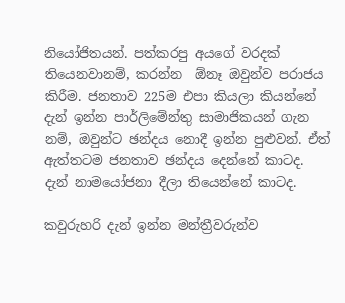නියෝජිතයන්. පත්කරපු අයගේ වරදක් තියෙනවානම්, කරන්න  ඕනෑ ඔවුන්ව පරාජය කිරීම. ජනතාව 225ම එපා කියලා කියන්නේ දැන් ඉන්න පාර්ලිමේන්තු සාමාජිකයන් ගැන නම්, ඔවුන්ට ඡන්දය නොදී ඉන්න පුළුවන්. ඒත් ඇත්තටම ජනතාව ඡන්දය දෙන්නේ කාටද. දැන් නාමයෝජනා දීලා තියෙන්නේ කාටද.

කවුරුහරි දැන් ඉන්න මන්ත්‍රීවරුන්ව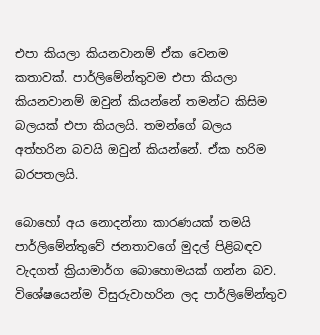එපා කියලා කියනවානම් ඒක වෙනම කතාවක්. පාර්ලිමේන්තුවම එපා කියලා කියනවානම් ඔවුන් කියන්නේ තමන්ට කිසිම බලයක් එපා කියලයි. තමන්ගේ බලය අත්හරින බවයි ඔවුන් කියන්නේ. ඒක හරිම බරපතලයි.

බොහෝ අය නොදන්නා කාරණයක් තමයි පාර්ලිමේන්තුවේ ජනතාවගේ මුදල් පිළිබඳව වැදගත් ක්‍රියාමාර්ග බොහොමයක් ගන්න බව. විශේෂයෙන්ම විසුරුවාහරින ලද පාර්ලිමේන්තුව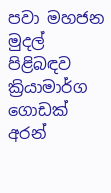පවා මහජන මුදල් පිළිබඳව ක්‍රියාමාර්ග ගොඩක් අරන්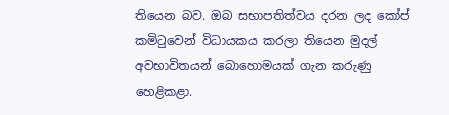තියෙන බව. ඔබ සභාපතිත්වය දරන ලද කෝප් කමිටුවෙන් විධායකය කරලා තියෙන මුදල් අවභාවිතයන් බොහොමයක් ගැන කරුණු හෙළිකළා.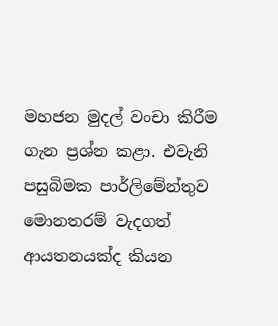මහජන මුදල් වංචා කිරීම ගැන ප්‍රශ්න කළා. එවැනි පසුබිමක පාර්ලිමේන්තුව මොනතරම් වැදගත් ආයතනයක්ද කියන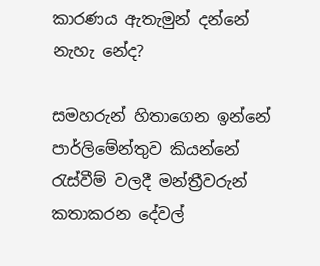කාරණය ඇතැමුන් දන්නේ නැහැ නේද?

සමහරුන් හිතාගෙන ඉන්නේ පාර්ලිමේන්තුව කියන්නේ රැස්වීම් වලදී මන්ත්‍රීවරුන් කතාකරන දේවල්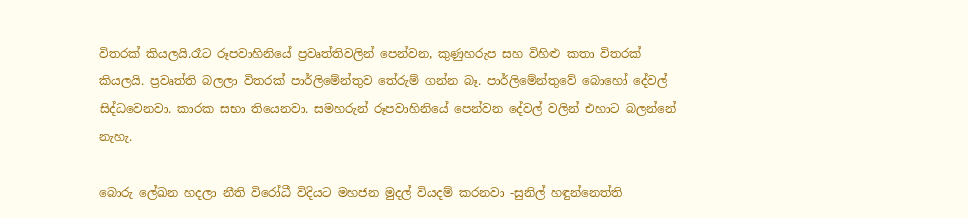විතරක් කියලයි.රෑට රූපවාහිනියේ ප්‍රවෘත්තිවලින් පෙන්වන, කුණුහරුප සහ විහිළු කතා විතරක් කියලයි. ප්‍රවෘත්ති බලලා විතරක් පාර්ලිමේන්තුව තේරුම් ගන්න බෑ. පාර්ලිමේන්තුවේ බොහෝ දේවල් සිද්ධවෙනවා. කාරක සභා තියෙනවා. සමහරුන් රූපවාහිනියේ පෙන්වන දේවල් වලින් එහාට බලන්නේ නැහැ.

බොරු ලේඛන හදලා නීති විරෝධී විදියට මහජන මුදල් වියදම් කරනවා -සුනිල් හඳුන්නෙත්ති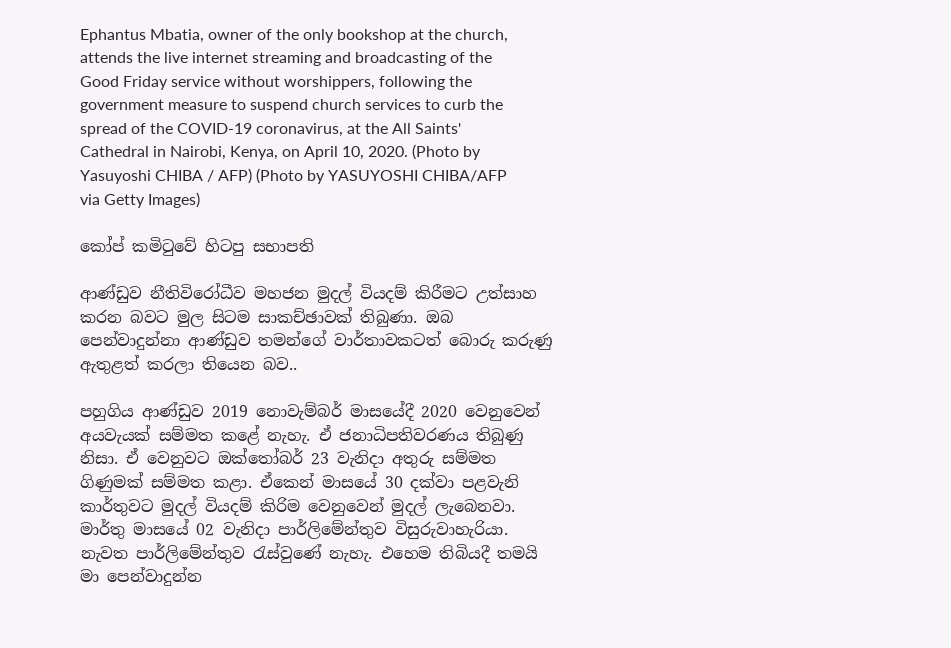Ephantus Mbatia, owner of the only bookshop at the church, attends the live internet streaming and broadcasting of the Good Friday service without worshippers, following the government measure to suspend church services to curb the spread of the COVID-19 coronavirus, at the All Saints' Cathedral in Nairobi, Kenya, on April 10, 2020. (Photo by Yasuyoshi CHIBA / AFP) (Photo by YASUYOSHI CHIBA/AFP via Getty Images)

කෝප් කමිටුවේ හිටපු සභාපති

ආණ්ඩුව නීතිවිරෝධීව මහජන මුදල් වියදම් කිරීමට උත්සාහ කරන බවට මුල සිටම සාකච්ඡාවක් තිබුණා. ඔබ පෙන්වාදුන්නා ආණ්ඩුව තමන්ගේ වාර්තාවකටත් බොරු කරුණු ඇතුළත් කරලා තියෙන බව..

පහුගිය ආණ්ඩුව 2019 නොවැම්බර් මාසයේදී 2020 වෙනුවෙන් අයවැයක් සම්මත කළේ නැහැ. ඒ ජනාධිපතිවරණය තිබුණු නිසා. ඒ වෙනුවට ඔක්තෝබර් 23 වැනිදා අතුරු සම්මත ගිණුමක් සම්මත කළා. ඒකෙන් මාසයේ 30 දක්වා පළවැනි කාර්තුවට මුදල් වියදම් කිරිම වෙනුවෙන් මුදල් ලැබෙනවා. මාර්තු මාසයේ 02 වැනිදා පාර්ලිමේන්තුව විසුරුවාහැරියා. නැවත පාර්ලිමේන්තුව රැස්වුණේ නැහැ. එහෙම තිබියදී තමයි මා පෙන්වාදුන්න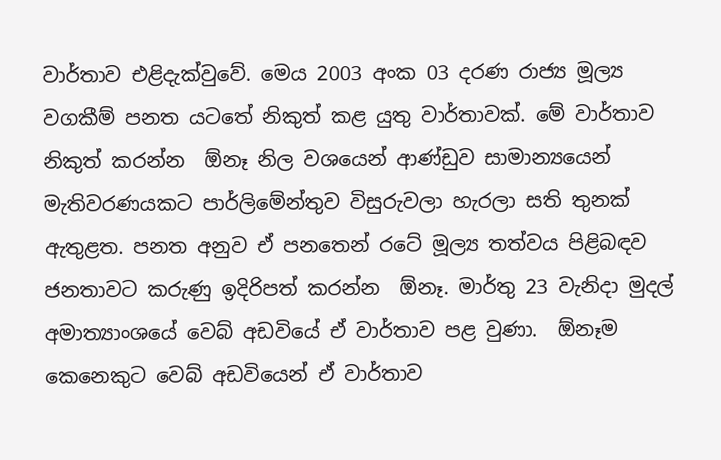වාර්තාව එළිදැක්වුවේ. මෙය 2003 අංක 03 දරණ රාජ්‍ය මූල්‍ය වගකීම් පනත යටතේ නිකුත් කළ යුතු වාර්තාවක්. මේ වාර්තාව නිකුත් කරන්න  ඕනෑ නිල වශයෙන් ආණ්ඩුව සාමාන්‍යයෙන් මැතිවරණයකට පාර්ලිමේන්තුව විසුරුවලා හැරලා සති තුනක් ඇතුළත. පනත අනුව ඒ පනතෙන් රටේ මූල්‍ය තත්වය පිළිබඳව ජනතාවට කරුණු ඉදිරිපත් කරන්න  ඕනෑ. මාර්තු 23 වැනිදා මුදල් අමාත්‍යාංශයේ වෙබ් අඩවියේ ඒ වාර්තාව පළ වුණා.  ඕනෑම කෙනෙකුට වෙබ් අඩවියෙන් ඒ වාර්තාව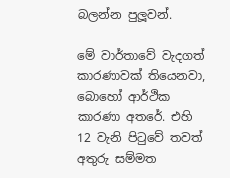බලන්න පුලූවන්.

මේ වාර්තාවේ වැදගත් කාරණාවක් තියෙනවා, බොහෝ ආර්ථික කාරණා අතරේ. එහි 12 වැනි පිටුවේ තවත් අතුරු සම්මත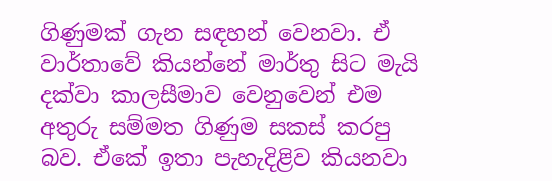ගිණුමක් ගැන සඳහන් වෙනවා. ඒ වාර්තාවේ කියන්නේ මාර්තු සිට මැයි දක්වා කාලසීමාව වෙනුවෙන් එම අතුරු සම්මත ගිණුම සකස් කරපු බව. ඒකේ ඉතා පැහැදිළිව කියනවා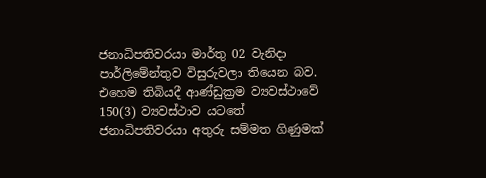ජනාධිපතිවරයා මාර්තු 02 වැනිදා පාර්ලිමේන්තුව විසුරුවලා තියෙන බව. එහෙම තිබියදී ආණ්ඩුක්‍රම ව්‍යවස්ථාවේ 150(3) ව්‍යවස්ථාව යටතේ ජනාධිපතිවරයා අතුරු සම්මත ගිණුමක්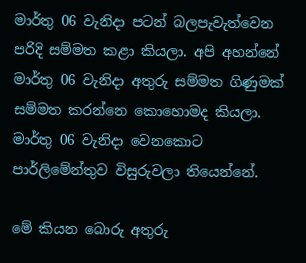මාර්තු 06 වැනිදා පටන් බලපැවැත්වෙන පරිදි සම්මත කළා කියලා. අපි අහන්නේ මාර්තු 06 වැනිදා අතුරු සම්මත ගිණුමක් සම්මත කරන්නෙ කොහොමද කියලා. මාර්තු 06 වැනිදා වෙනකොට පාර්ලිමේන්තුව විසුරුවලා තියෙන්නේ.

මේ කියන බොරු අතුරු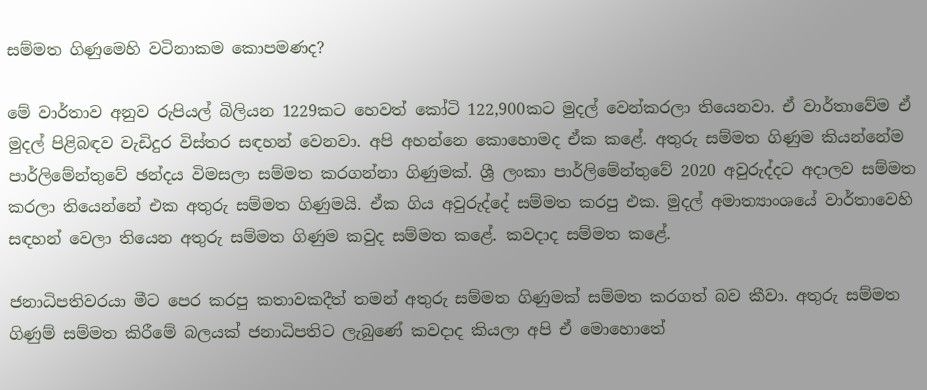සම්මත ගිණුමෙහි වටිනාකම කොපමණද?

මේ වාර්තාව අනුව රුපියල් බිලියන 1229කට හෙවත් කෝටි 122,900කට මුදල් වෙන්කරලා තියෙනවා. ඒ වාර්තාවේම ඒ මුදල් පිළිබඳව වැඩිදුර විස්තර සඳහන් වෙනවා. අපි අහන්නෙ කොහොමද ඒක කළේ. අතුරු සම්මත ගිණුම කියන්නේම පාර්ලිමේන්තුවේ ඡන්දය විමසලා සම්මත කරගන්නා ගිණුමක්. ශ්‍රී ලංකා පාර්ලිමේන්තුවේ 2020 අවුරුද්දට අදාලව සම්මත කරලා තියෙන්නේ එක අතුරු සම්මත ගිණුමයි. ඒක ගිය අවුරුද්දේ සම්මත කරපු එක. මුදල් අමාත්‍යාංශයේ වාර්තාවෙහි සඳහන් වෙලා තියෙන අතුරු සම්මත ගිණුම කවුද සම්මත කළේ. කවදාද සම්මත කළේ.

ජනාධිපතිවරයා මීට පෙර කරපු කතාවකදීත් තමන් අතුරු සම්මත ගිණුමක් සම්මත කරගත් බව කීවා. අතුරු සම්මත ගිණුම් සම්මත කිරීමේ බලයක් ජනාධිපතිට ලැබුණේ කවදාද කියලා අපි ඒ මොහොතේ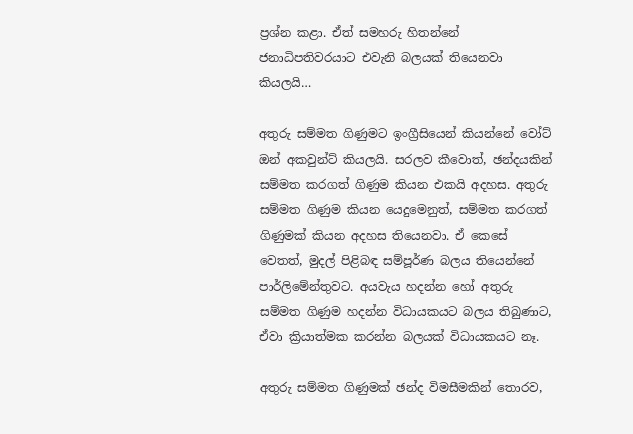ප්‍රශ්න කළා. ඒත් සමහරු හිතන්නේ ජනාධිපතිවරයාට එවැනි බලයක් තියෙනවා කියලයි…

අතුරු සම්මත ගිණුමට ඉංග්‍රීසියෙන් කියන්නේ වෝට් ඔන් අකවුන්ට් කියලයි. සරලව කීවොත්, ඡන්දයකින් සම්මත කරගත් ගිණුම කියන එකයි අදහස. අතුරු සම්මත ගිණුම කියන යෙදුමෙනුත්, සම්මත කරගත් ගිණුමක් කියන අදහස තියෙනවා. ඒ කෙසේ වෙතත්, මුදල් පිළිබඳ සම්පූර්ණ බලය තියෙන්නේ පාර්ලිමේන්තුවට. අයවැය හදන්න හෝ අතුරු සම්මත ගිණුම හදන්න විධායකයට බලය තිබුණාට, ඒවා ක්‍රියාත්මක කරන්න බලයක් විධායකයට නෑ.

අතුරු සම්මත ගිණුමක් ඡන්ද විමසීමකින් තොරව,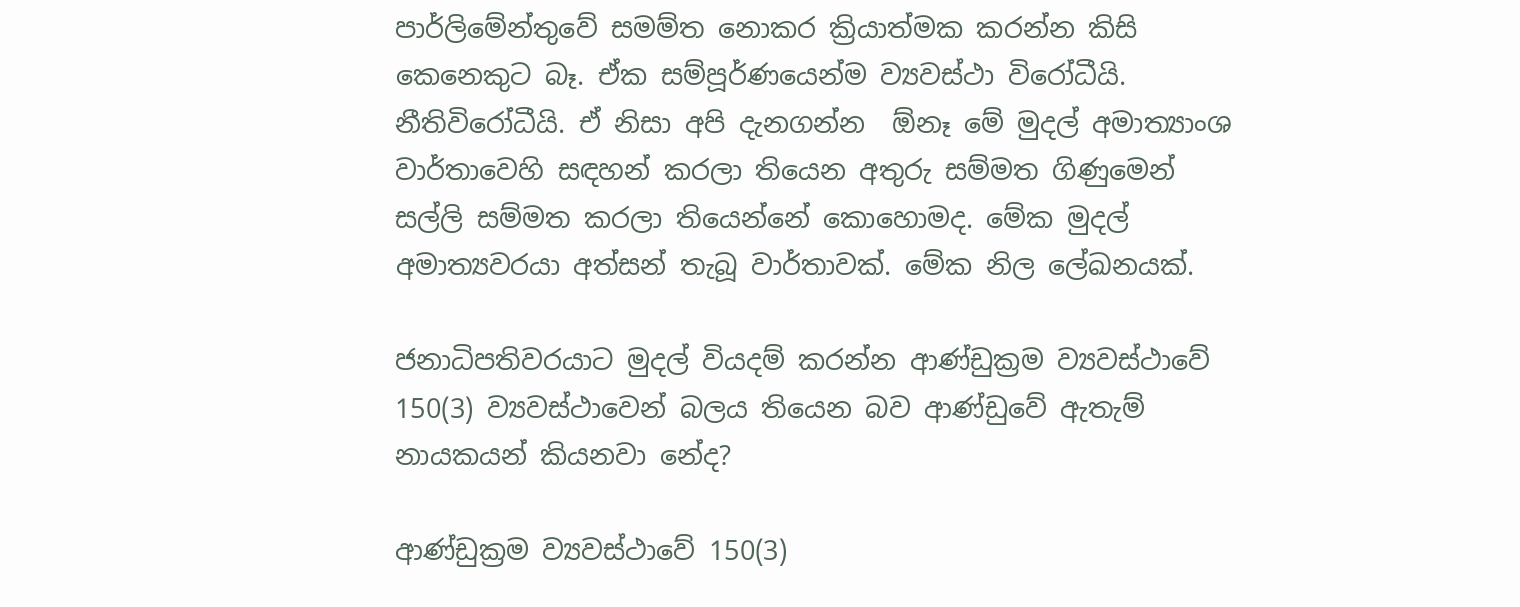පාර්ලිමේන්තුවේ සමම්ත නොකර ක්‍රියාත්මක කරන්න කිසි කෙනෙකුට බෑ. ඒක සම්පූර්ණයෙන්ම ව්‍යවස්ථා විරෝධීයි. නීතිවිරෝධීයි. ඒ නිසා අපි දැනගන්න  ඕනෑ මේ මුදල් අමාත්‍යාංශ වාර්තාවෙහි සඳහන් කරලා තියෙන අතුරු සම්මත ගිණුමෙන් සල්ලි සම්මත කරලා තියෙන්නේ කොහොමද. මේක මුදල් අමාත්‍යවරයා අත්සන් තැබූ වාර්තාවක්. මේක නිල ලේඛනයක්.

ජනාධිපතිවරයාට මුදල් වියදම් කරන්න ආණ්ඩුක්‍රම ව්‍යවස්ථාවේ 150(3) ව්‍යවස්ථාවෙන් බලය තියෙන බව ආණ්ඩුවේ ඇතැම් නායකයන් කියනවා නේද?

ආණ්ඩුක්‍රම ව්‍යවස්ථාවේ 150(3)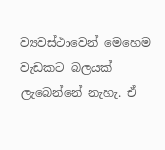ව්‍යවස්ථාවෙන් මෙහෙම වැඩකට බලයක් ලැබෙන්නේ නැහැ. ඒ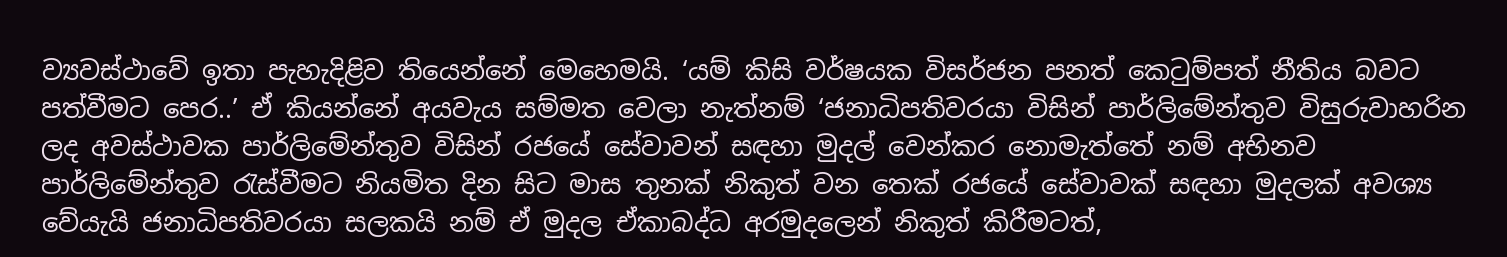ව්‍යවස්ථාවේ ඉතා පැහැදිළිව තියෙන්නේ මෙහෙමයි. ‘යම් කිසි වර්ෂයක විසර්ජන පනත් කෙටුම්පත් නීතිය බවට පත්වීමට පෙර..’ ඒ කියන්නේ අයවැය සම්මත වෙලා නැත්නම් ‘ජනාධිපතිවරයා විසින් පාර්ලිමේන්තුව විසුරුවාහරින ලද අවස්ථාවක පාර්ලිමේන්තුව විසින් රජයේ සේවාවන් සඳහා මුදල් වෙන්කර නොමැත්තේ නම් අභිනව පාර්ලිමේන්තුව රැස්වීමට නියමිත දින සිට මාස තුනක් නිකුත් වන තෙක් රජයේ සේවාවක් සඳහා මුදලක් අවශ්‍ය වේයැයි ජනාධිපතිවරයා සලකයි නම් ඒ මුදල ඒකාබද්ධ අරමුදලෙන් නිකුත් කිරීමටත්,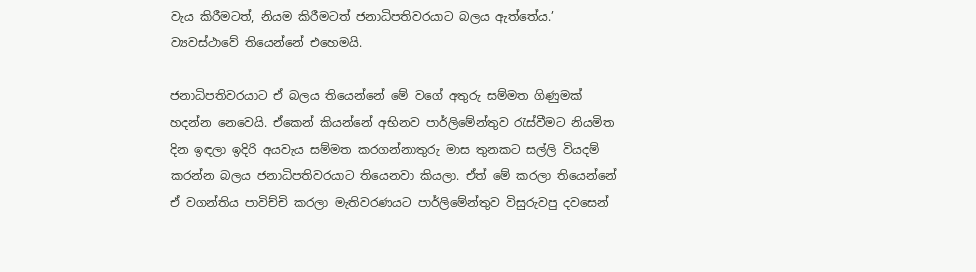වැය කිරීමටත්, නියම කිරීමටත් ජනාධිපතිවරයාට බලය ඇත්තේය.’ ව්‍යවස්ථාවේ තියෙන්නේ එහෙමයි.

ජනාධිපතිවරයාට ඒ බලය තියෙන්නේ මේ වගේ අතුරු සම්මත ගිණුමක් හදන්න නෙවෙයි. ඒකෙන් කියන්නේ අභිනව පාර්ලිමේන්තුව රැස්වීමට නියමිත දින ඉඳලා ඉදිරි අයවැය සම්මත කරගන්නාතුරු මාස තුනකට සල්ලි වියදම් කරන්න බලය ජනාධිපතිවරයාට තියෙනවා කියලා. ඒත් මේ කරලා තියෙන්නේ ඒ වගන්තිය පාවිච්චි කරලා මැතිවරණයට පාර්ලිමේන්තුව විසුරුවපු දවසෙන්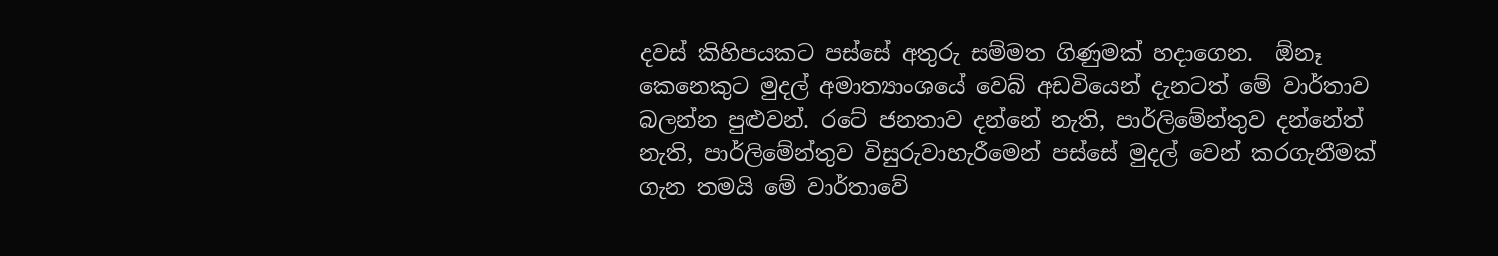දවස් කිහිපයකට පස්සේ අතුරු සම්මත ගිණුමක් හදාගෙන.  ඕනෑ කෙනෙකුට මුදල් අමාත්‍යාංශයේ වෙබ් අඩවියෙන් දැනටත් මේ වාර්තාව බලන්න පුළුවන්. රටේ ජනතාව දන්නේ නැති, පාර්ලිමේන්තුව දන්නේත් නැති, පාර්ලිමේන්තුව විසුරුවාහැරීමෙන් පස්සේ මුදල් වෙන් කරගැනීමක් ගැන තමයි මේ වාර්තාවේ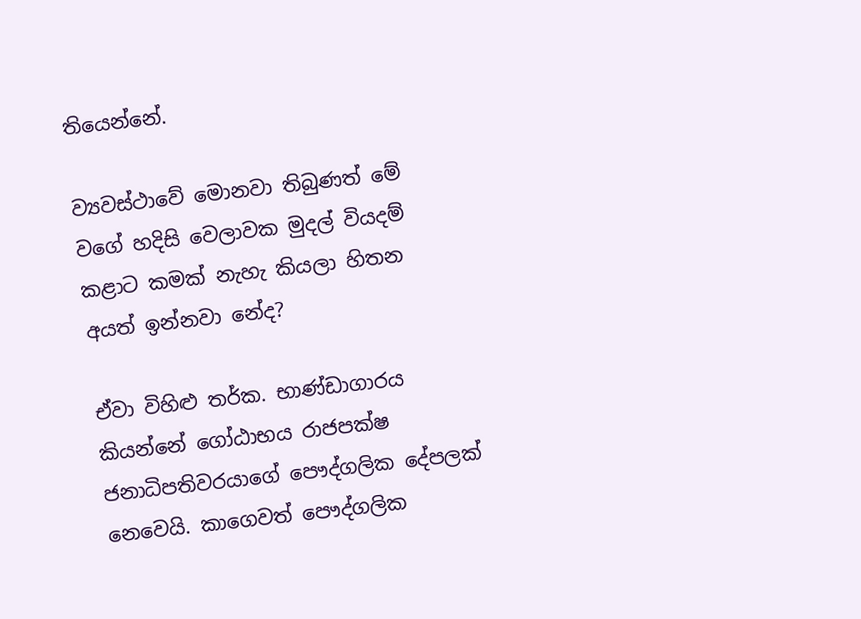තියෙන්නේ.

ව්‍යවස්ථාවේ මොනවා තිබුණත් මේ වගේ හදිසි වෙලාවක මුදල් වියදම් කළාට කමක් නැහැ කියලා හිතන අයත් ඉන්නවා නේද?

ඒවා විහිළු තර්ක. භාණ්ඩාගාරය කියන්නේ ගෝඨාභය රාජපක්ෂ ජනාධිපතිවරයාගේ පෞද්ගලික දේපලක් නෙවෙයි. කාගෙවත් පෞද්ගලික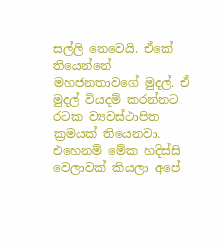සල්ලි නෙවෙයි. ඒකේ තියෙන්නේ මහජනතාවගේ මුදල්. ඒ මුදල් වියදම් කරන්නට රටක ව්‍යවස්ථාපිත ක්‍රමයක් තියෙනවා. එහෙනම් මේක හදිස්සි වෙලාවක් කියලා අපේ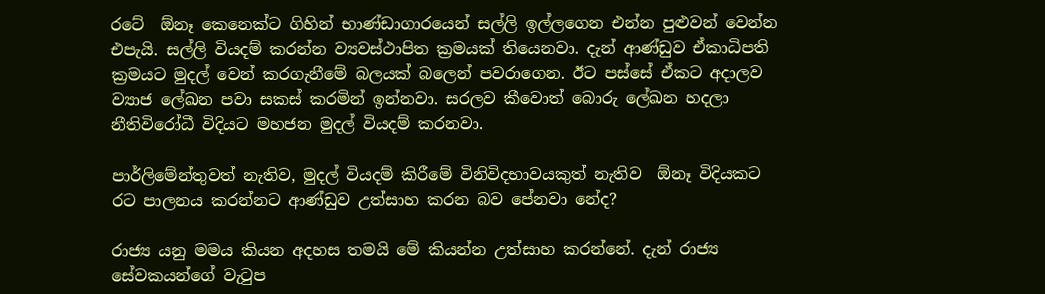රටේ  ඕනෑ කෙනෙක්ට ගිහින් භාණ්ඩාගාරයෙන් සල්ලි ඉල්ලගෙන එන්න පුළුවන් වෙන්න එපැයි. සල්ලි වියදම් කරන්න ව්‍යවස්ථාපිත ක්‍රමයක් තියෙනවා. දැන් ආණ්ඩුව ඒකාධිපති ක්‍රමයට මුදල් වෙන් කරගැනීමේ බලයක් බලෙන් පවරාගෙන. ඊට පස්සේ ඒකට අදාලව ව්‍යාජ ලේඛන පවා සකස් කරමින් ඉන්නවා. සරලව කීවොත් බොරු ලේඛන හදලා නීතිවිරෝධී විදියට මහජන මුදල් වියදම් කරනවා.

පාර්ලිමේන්තුවත් නැතිව, මුදල් වියදම් කිරීමේ විනිවිදභාවයකුත් නැතිව  ඕනෑ විදියකට රට පාලනය කරන්නට ආණ්ඩුව උත්සාහ කරන බව පේනවා නේද?

රාජ්‍ය යනු මමය කියන අදහස තමයි මේ කියන්න උත්සාහ කරන්නේ. දැන් රාජ්‍ය සේවකයන්ගේ වැටුප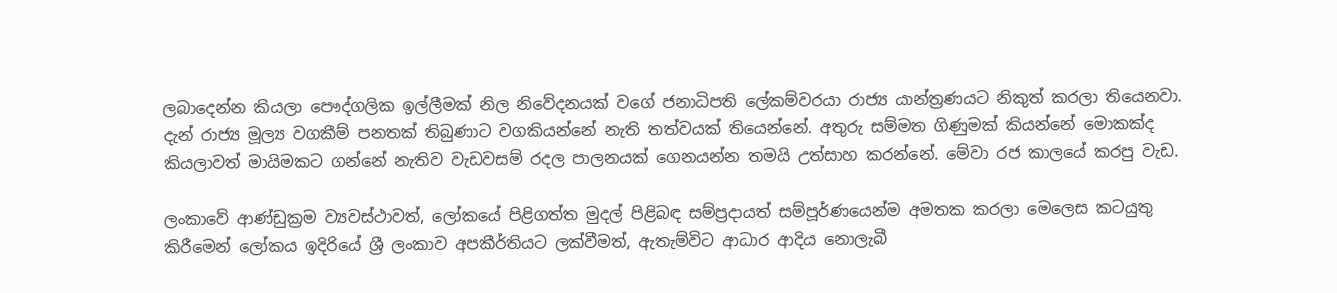ලබාදෙන්න කියලා පෞද්ගලික ඉල්ලීමක් නිල නිවේදනයක් වගේ ජනාධිපති ලේකම්වරයා රාජ්‍ය යාන්ත්‍රණයට නිකුත් කරලා තියෙනවා. දැන් රාජ්‍ය මූල්‍ය වගකීම් පනතක් තිබුණාට වගකියන්නේ නැති තත්වයක් තියෙන්නේ. අතුරු සම්මත ගිණුමක් කියන්නේ මොකක්ද කියලාවත් මායිමකට ගන්නේ නැතිව වැඩවසම් රදල පාලනයක් ගෙනයන්න තමයි උත්සාහ කරන්නේ. මේවා රජ කාලයේ කරපු වැඩ.

ලංකාවේ ආණ්ඩුක්‍රම ව්‍යවස්ථාවත්, ලෝකයේ පිළිගත්ත මුදල් පිළිබඳ සම්ප්‍රදායත් සම්පූර්ණයෙන්ම අමතක කරලා මෙලෙස කටයුතු කිරීමෙන් ලෝකය ඉදිරියේ ශ්‍රී ලංකාව අපකීර්තියට ලක්වීමත්, ඇතැම්විට ආධාර ආදිය නොලැබී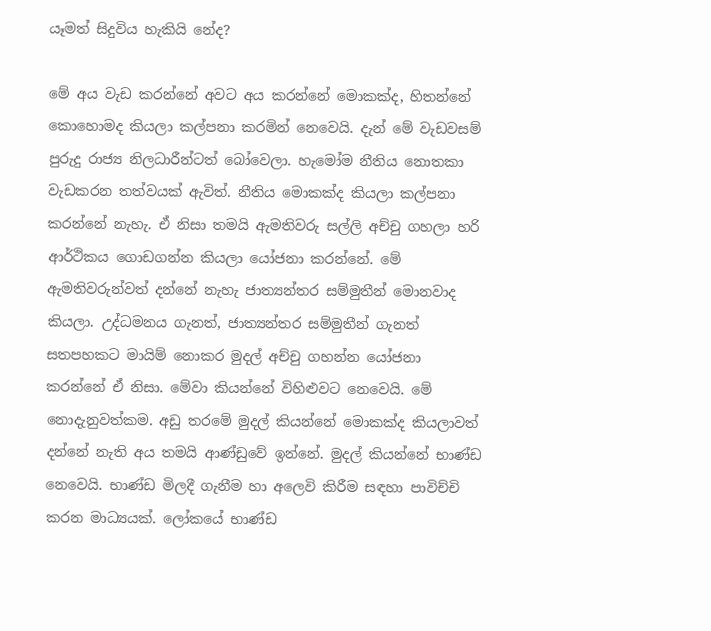යෑමත් සිදුවිය හැකියි නේද?

මේ අය වැඩ කරන්නේ අවට අය කරන්නේ මොකක්ද, හිතන්නේ කොහොමද කියලා කල්පනා කරමින් නෙවෙයි. දැන් මේ වැඩවසම් පුරුදු රාජ්‍ය නිලධාරීන්ටත් බෝවෙලා. හැමෝම නීතිය නොතකා වැඩකරන තත්වයක් ඇවිත්. නීතිය මොකක්ද කියලා කල්පනා කරන්නේ නැහැ. ඒ නිසා තමයි ඇමතිවරු සල්ලි අච්චු ගහලා හරි ආර්ථිකය ගොඩගන්න කියලා යෝජනා කරන්නේ. මේ ඇමතිවරුන්වත් දන්නේ නැහැ ජාත්‍යන්තර සම්මුතීන් මොනවාද කියලා. උද්ධමනය ගැනත්, ජාත්‍යන්තර සම්මුතීන් ගැනත් සතපහකට මායිම් නොකර මුදල් අච්චු ගහන්න යෝජනා කරන්නේ ඒ නිසා. මේවා කියන්නේ විහිළුවට නෙවෙයි. මේ නොදැනුවත්කම. අඩු තරමේ මුදල් කියන්නේ මොකක්ද කියලාවත් දන්නේ නැති අය තමයි ආණ්ඩුවේ ඉන්නේ. මුදල් කියන්නේ භාණ්ඩ නෙවෙයි. භාණ්ඩ මිලදී ගැනීම හා අලෙවි කිරීම සඳහා පාවිච්චි කරන මාධ්‍යයක්. ලෝකයේ භාණ්ඩ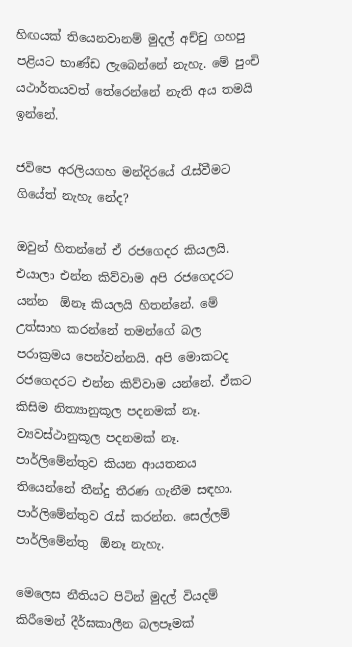හිඟයක් තියෙනවානම් මුදල් අච්චු ගහපු පළියට භාණ්ඩ ලැබෙන්නේ නැහැ. මේ පුංචි යථාර්තයවත් තේරෙන්නේ නැති අය තමයි ඉන්නේ.

ජවිපෙ අරලියගහ මන්දිරයේ රැස්වීමට ගියේත් නැහැ නේද?

ඔවුන් හිතන්නේ ඒ රජගෙදර කියලයි. එයාලා එන්න කිව්වාම අපි රජගෙදරට යන්න  ඕනෑ කියලයි හිතන්නේ. මේ උත්සාහ කරන්නේ තමන්ගේ බල පරාක්‍රමය පෙන්වන්නයි. අපි මොකටද රජගෙදරට එන්න කිව්වාම යන්නේ. ඒකට කිසිම නිත්‍යානුකූල පදනමක් නෑ. ව්‍යවස්ථානුකූල පදනමක් නෑ. පාර්ලිමේන්තුව කියන ආයතනය තියෙන්නේ තීන්දු තීරණ ගැනීම සඳහා. පාර්ලිමේන්තුව රැස් කරන්න. සෙල්ලම් පාර්ලිමේන්තු  ඕනෑ නැහැ.

මෙලෙස නීතියට පිටින් මුදල් වියදම් කිරීමෙන් දීර්ඝකාලීන බලපෑමක්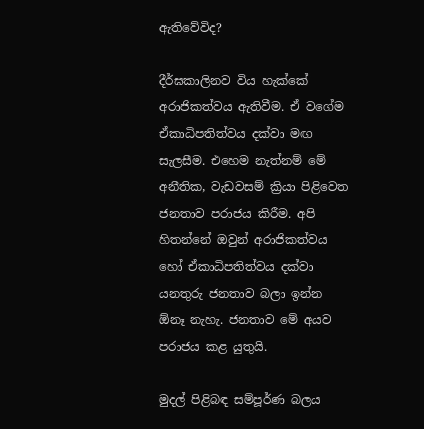ඇතිවේවිද?

දීර්ඝකාලිනව විය හැක්කේ අරාජිකත්වය ඇතිවීම. ඒ වගේම ඒකාධිපතිත්වය දක්වා මඟ සැලසීම. එහෙම නැත්නම් මේ අනීතික, වැඩවසම් ක්‍රියා පිළිවෙත ජනතාව පරාජය කිරීම. අපි හිතන්නේ ඔවුන් අරාජිකත්වය හෝ ඒකාධිපතිත්වය දක්වා යනතුරු ජනතාව බලා ඉන්න  ඕනෑ නැහැ. ජනතාව මේ අයව පරාජය කළ යුතුයි.

මුදල් පිළිබඳ සම්පූර්ණ බලය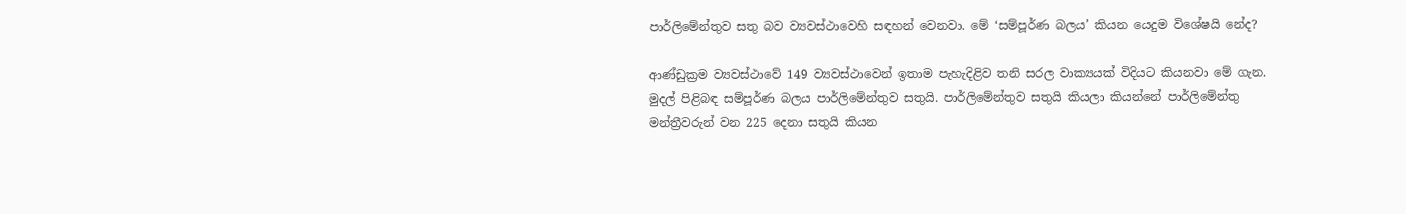පාර්ලිමේන්තුව සතු බව ව්‍යවස්ථාවෙහි සඳහන් වෙනවා. මේ ‘සම්පූර්ණ බලය’ කියන යෙදුම විශේෂයි නේද?

ආණ්ඩුක්‍රම ව්‍යවස්ථාවේ 149 ව්‍යවස්ථාවෙන් ඉතාම පැහැදිළිව තනි සරල වාක්‍යයක් විදියට කියනවා මේ ගැන. මුදල් පිළිබඳ සම්පූර්ණ බලය පාර්ලිමේන්තුව සතුයි. පාර්ලිමේන්තුව සතුයි කියලා කියන්නේ පාර්ලිමේන්තු මන්ත්‍රීවරුන් වන 225 දෙනා සතුයි කියන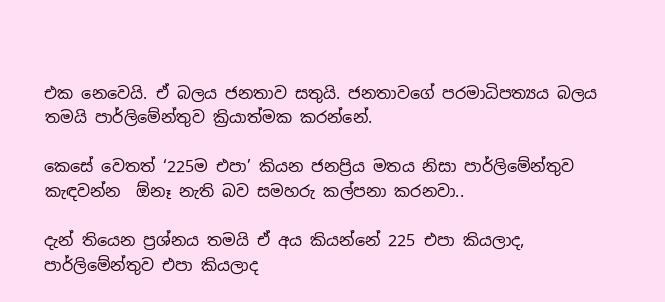එක නෙවෙයි. ඒ බලය ජනතාව සතුයි. ජනතාවගේ පරමාධිපත්‍යය බලය තමයි පාර්ලිමේන්තුව ක්‍රියාත්මක කරන්නේ.

කෙසේ වෙතත් ‘225ම එපා’ කියන ජනප්‍රිය මතය නිසා පාර්ලිමේන්තුව කැඳවන්න  ඕනෑ නැති බව සමහරු කල්පනා කරනවා..

දැන් තියෙන ප්‍රශ්නය තමයි ඒ අය කියන්නේ 225 එපා කියලාද, පාර්ලිමේන්තුව එපා කියලාද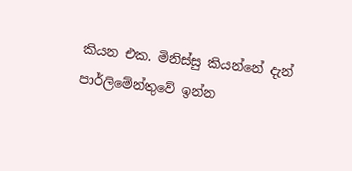කියන එක. මිනිස්සු කියන්නේ දැන් පාර්ලිමේන්තුවේ ඉන්න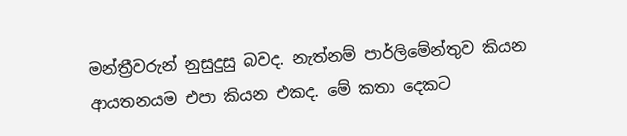මන්ත්‍රීවරුන් නුසුදුසු බවද. නැත්නම් පාර්ලිමේන්තුව කියන ආයතනයම එපා කියන එකද. මේ කතා දෙකට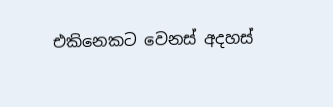එකිනෙකට වෙනස් අදහස්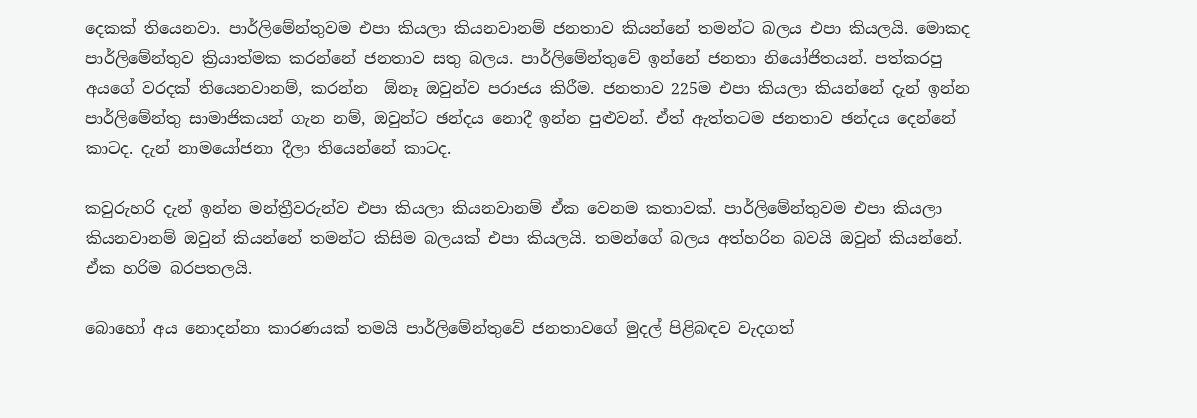දෙකක් තියෙනවා. පාර්ලිමේන්තුවම එපා කියලා කියනවානම් ජනතාව කියන්නේ තමන්ට බලය එපා කියලයි. මොකද පාර්ලිමේන්තුව ක්‍රියාත්මක කරන්නේ ජනතාව සතු බලය. පාර්ලිමේන්තුවේ ඉන්නේ ජනතා නියෝජිතයන්. පත්කරපු අයගේ වරදක් තියෙනවානම්, කරන්න  ඕනෑ ඔවුන්ව පරාජය කිරීම. ජනතාව 225ම එපා කියලා කියන්නේ දැන් ඉන්න පාර්ලිමේන්තු සාමාජිකයන් ගැන නම්, ඔවුන්ට ඡන්දය නොදී ඉන්න පුළුවන්. ඒත් ඇත්තටම ජනතාව ඡන්දය දෙන්නේ කාටද. දැන් නාමයෝජනා දීලා තියෙන්නේ කාටද.

කවුරුහරි දැන් ඉන්න මන්ත්‍රීවරුන්ව එපා කියලා කියනවානම් ඒක වෙනම කතාවක්. පාර්ලිමේන්තුවම එපා කියලා කියනවානම් ඔවුන් කියන්නේ තමන්ට කිසිම බලයක් එපා කියලයි. තමන්ගේ බලය අත්හරින බවයි ඔවුන් කියන්නේ. ඒක හරිම බරපතලයි.

බොහෝ අය නොදන්නා කාරණයක් තමයි පාර්ලිමේන්තුවේ ජනතාවගේ මුදල් පිළිබඳව වැදගත්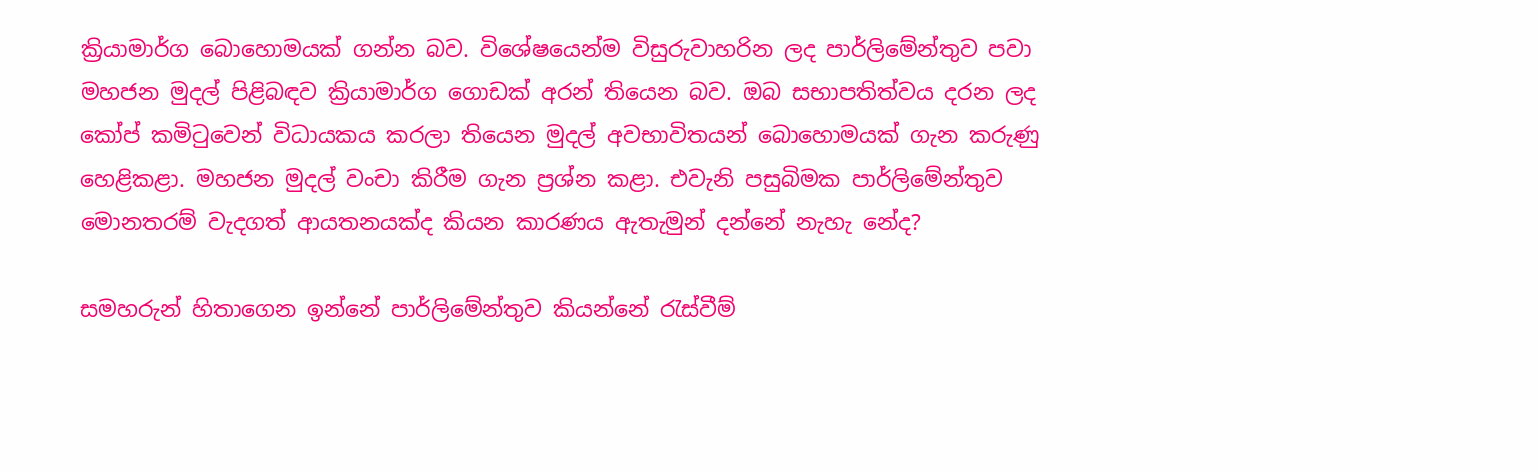ක්‍රියාමාර්ග බොහොමයක් ගන්න බව. විශේෂයෙන්ම විසුරුවාහරින ලද පාර්ලිමේන්තුව පවා මහජන මුදල් පිළිබඳව ක්‍රියාමාර්ග ගොඩක් අරන් තියෙන බව. ඔබ සභාපතිත්වය දරන ලද කෝප් කමිටුවෙන් විධායකය කරලා තියෙන මුදල් අවභාවිතයන් බොහොමයක් ගැන කරුණු හෙළිකළා. මහජන මුදල් වංචා කිරීම ගැන ප්‍රශ්න කළා. එවැනි පසුබිමක පාර්ලිමේන්තුව මොනතරම් වැදගත් ආයතනයක්ද කියන කාරණය ඇතැමුන් දන්නේ නැහැ නේද?

සමහරුන් හිතාගෙන ඉන්නේ පාර්ලිමේන්තුව කියන්නේ රැස්වීම්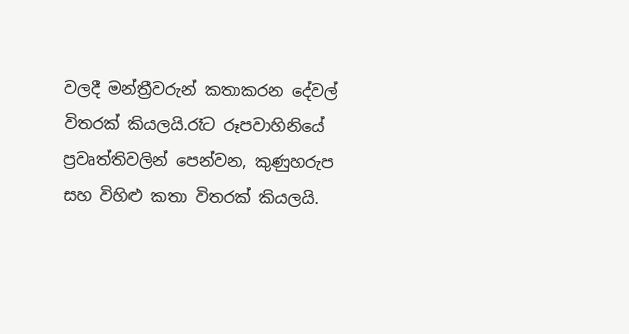වලදී මන්ත්‍රීවරුන් කතාකරන දේවල් විතරක් කියලයි.රෑට රූපවාහිනියේ ප්‍රවෘත්තිවලින් පෙන්වන, කුණුහරුප සහ විහිළු කතා විතරක් කියලයි.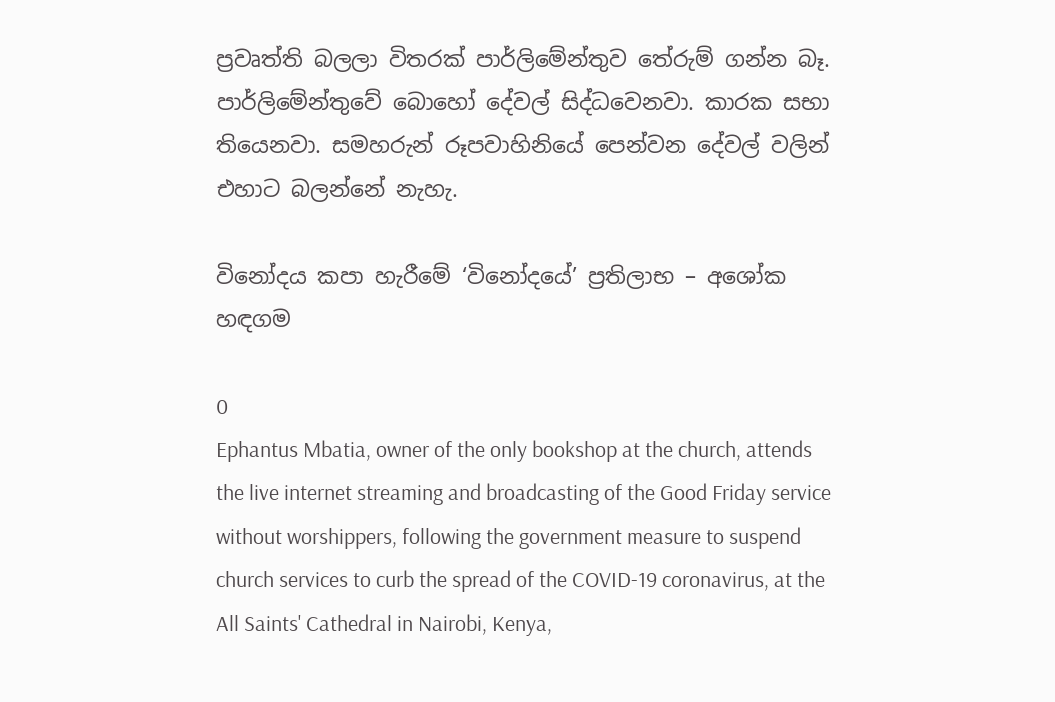ප්‍රවෘත්ති බලලා විතරක් පාර්ලිමේන්තුව තේරුම් ගන්න බෑ. පාර්ලිමේන්තුවේ බොහෝ දේවල් සිද්ධවෙනවා. කාරක සභා තියෙනවා. සමහරුන් රූපවාහිනියේ පෙන්වන දේවල් වලින් එහාට බලන්නේ නැහැ.

විනෝදය කපා හැරීමේ ‘විනෝදයේ’ ප්‍රතිලාභ – අශෝක හඳගම

0
Ephantus Mbatia, owner of the only bookshop at the church, attends the live internet streaming and broadcasting of the Good Friday service without worshippers, following the government measure to suspend church services to curb the spread of the COVID-19 coronavirus, at the All Saints' Cathedral in Nairobi, Kenya,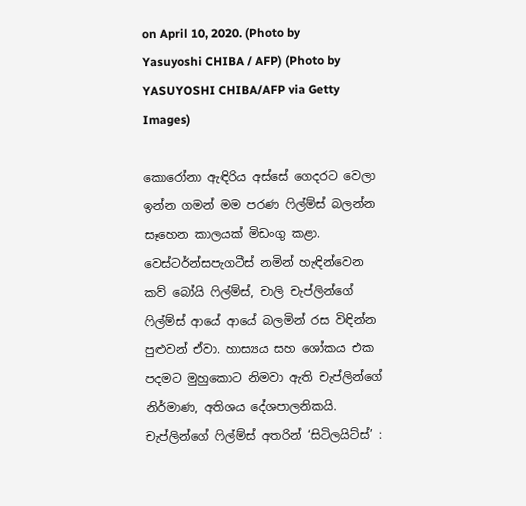on April 10, 2020. (Photo by Yasuyoshi CHIBA / AFP) (Photo by YASUYOSHI CHIBA/AFP via Getty Images)

කොරෝනා ඇඳිරිය අස්සේ ගෙදරට වෙලා ඉන්න ගමන් මම පරණ ෆිල්ම්ස් බලන්න සෑහෙන කාලයක් මිඩංගු කළා. වෙස්ටර්න්සපැගටීස් නමින් හැඳින්වෙන කව් බෝයි ෆිල්ම්ස්, චාලි චැප්ලින්ගේ ෆිල්ම්ස් ආයේ ආයේ බලමින් රස විඳින්න පුළුවන් ඒවා. හාස්‍යය සහ ශෝකය එක පදමට මුහුකොට නිමවා ඇති චැප්ලින්ගේ නිර්මාණ, අතිශය දේශපාලනිකයි. චැප්ලින්ගේ ෆිල්ම්ස් අතරින් ‘සිටිලයිට්ස්’ :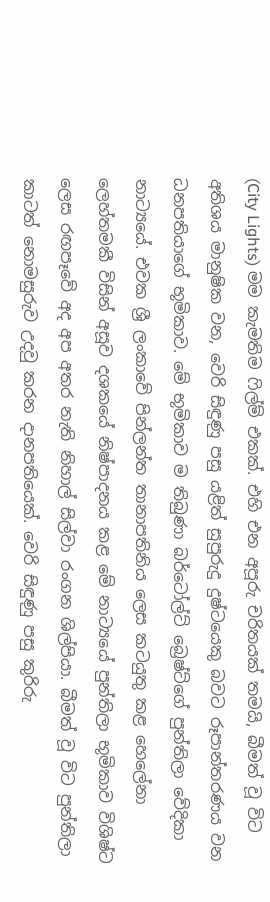(City Lights) මම කැමතිම ෆිල්ම් එකක්. එහි එන අපූරු චරිතයක් තමයි, බීමත් වූ විට අතිශය මානුෂික වන, වෙරි සිඳුණු පසු යළිත් සුපුරුදු දුෂ්ටයෙකු බවට රූපාන්තරණය වන ධනපතියාගේ භූමිකාව. මේ භූමිකාව ම තිබුණා බර්ටෝල්ට් බ්‍රෙෂ්ට්ගේ පුන්තිලා වේදිකා නාට්‍යයේ. එවක ශ්‍රී ලංකාවේ පින්ලන්ත තානාපතිනිය ලෙස කටයුතු කළ හෙලේනා ලෙහ්තමකී විසින් අසූව දශකයේ නිෂ්පාදනය කළ මේ නාට්‍යයේ පුන්තිලා භූමිකාව විශිෂ්ට ලෙස රඟපෑවේ අද අප අතර නැති නිහාල් සිල්වා රංගන ශිල්පියා. බීමත් වූ විට පුන්තිලා කාටත් නොමසුරුව උදවු කරන දානපතියෙක්. වෙරි සිඳුණු පසු කුරිරු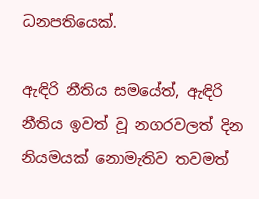ධනපතියෙක්.

ඇඳිරි නීතිය සමයේත්, ඇඳිරි නීතිය ඉවත් වූ නගරවලත් දින නියමයක් නොමැතිව තවමත්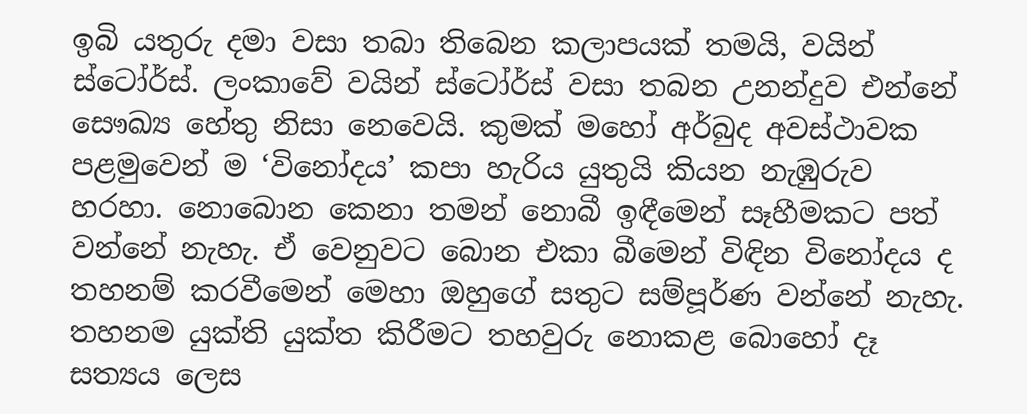ඉබි යතුරු දමා වසා තබා තිබෙන කලාපයක් තමයි, වයින් ස්ටෝර්ස්. ලංකාවේ වයින් ස්ටෝර්ස් වසා තබන උනන්දුව එන්නේ සෞඛ්‍ය හේතු නිසා නෙවෙයි. කුමක් මහෝ අර්බුද අවස්ථාවක පළමුවෙන් ම ‘විනෝදය’ කපා හැරිය යුතුයි කියන නැඹුරුව හරහා. නොබොන කෙනා තමන් නොබී ඉඳීමෙන් සෑහීමකට පත් වන්නේ නැහැ. ඒ වෙනුවට බොන එකා බීමෙන් විඳින විනෝදය ද තහනම් කරවීමෙන් මෙහා ඔහුගේ සතුට සම්පූර්ණ වන්නේ නැහැ. තහනම යුක්ති යුක්ත කිරීමට තහවුරු නොකළ බොහෝ දෑ සත්‍යය ලෙස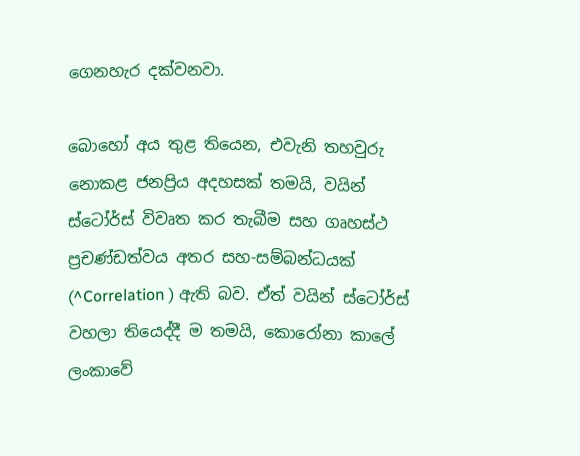ගෙනහැර දක්වනවා.

බොහෝ අය තුළ තියෙන, එවැනි තහවුරු නොකළ ජනප්‍රිය අදහසක් තමයි, වයින් ස්ටෝර්ස් විවෘත කර තැබීම සහ ගෘහස්ථ ප්‍රචණ්ඩත්වය අතර සහ-සම්බන්ධයක් (^Correlation ) ඇති බව. ඒත් වයින් ස්ටෝර්ස් වහලා තියෙද්දී ම තමයි, කොරෝනා කාලේ ලංකාවේ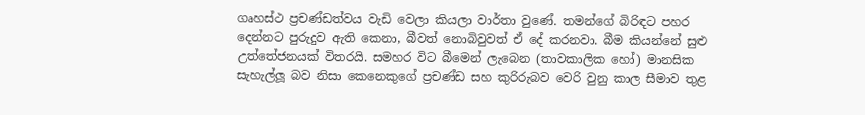ගෘහස්ථ ප්‍රචණ්ඩත්වය වැඩි වෙලා කියලා වාර්තා වුණේ. තමන්ගේ බිරිඳට පහර දෙන්නට පුරුදුව ඇති කෙනා, බීවත් නොබිවුවත් ඒ දේ කරනවා. බීම කියන්නේ සුළු උත්තේජනයක් විතරයි. සමහර විට බීමෙන් ලැබෙන (තාවකාලික හෝ) මානසික සැහැල්ලූ බව නිසා කෙනෙකුගේ ප්‍රචණ්ඩ සහ කුරිරුබව වෙරි වුනු කාල සීමාව තුළ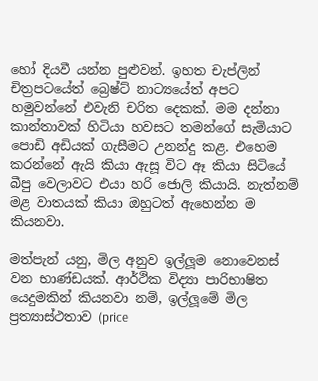හෝ දියවී යන්න පුළුවන්. ඉහත චැප්ලින් චිත්‍රපටයේත් බ්‍රෙෂ්ට් නාට්‍යයේත් අපට හමුවන්නේ එවැනි චරිත දෙකක්. මම දන්නා කාන්තාවක් හිටියා හවසට තමන්ගේ සැමියාට පොඩි අඩියක් ගැසීමට උනන්දු කළ. එහෙම කරන්නේ ඇයි කියා ඇසූ විට ඈ කියා සිටියේ බීපු වෙලාවට එයා හරි ජොලි කියායි. නැත්නම් මළ වාතයක් කියා ඔහුටත් ඇහෙන්න ම කියනවා.

මත්පැන් යනු, මිල අනුව ඉල්ලූම නොවෙනස් වන භාණ්ඩයක්. ආර්ථික විද්‍යා පාරිභාෂිත යෙදුමකින් කියනවා නම්, ඉල්ලූමේ මිල ප්‍රත්‍යාස්ථතාව (price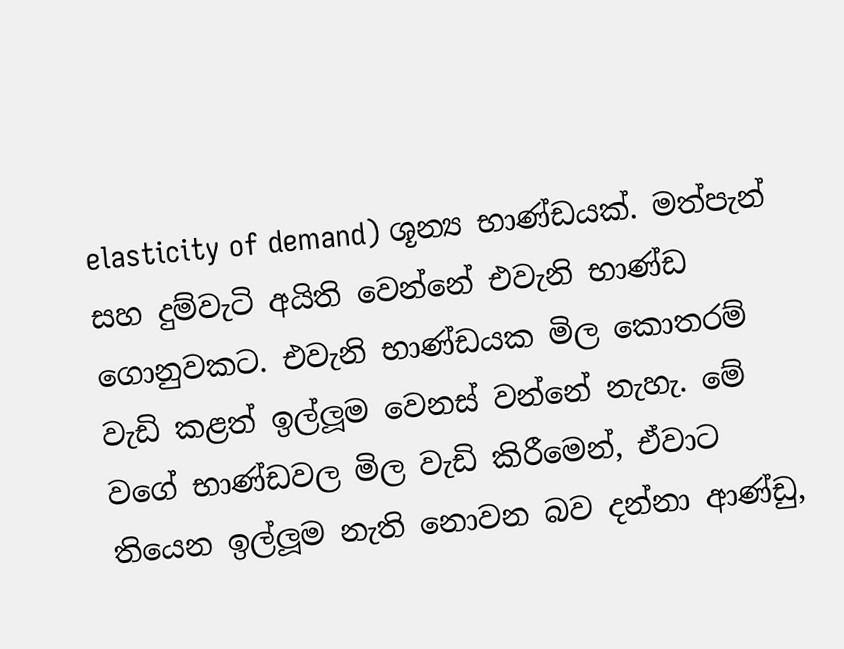elasticity of demand) ශූන්‍ය භාණ්ඩයක්. මත්පැන් සහ දුම්වැටි අයිති වෙන්නේ එවැනි භාණ්ඩ ගොනුවකට. එවැනි භාණ්ඩයක මිල කොතරම් වැඩි කළත් ඉල්ලූම වෙනස් වන්නේ නැහැ. මේ වගේ භාණ්ඩවල මිල වැඩි කිරීමෙන්, ඒවාට තියෙන ඉල්ලූම නැති නොවන බව දන්නා ආණ්ඩු,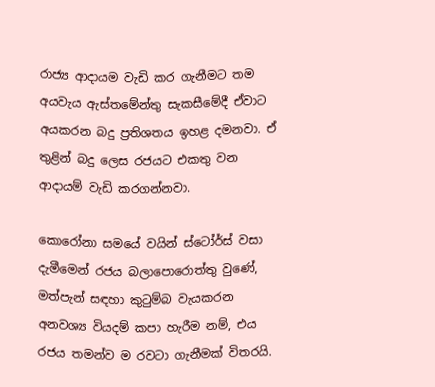රාජ්‍ය ආදායම වැඩි කර ගැනීමට තම අයවැය ඇස්තමේන්තු සැකසීමේදී ඒවාට අයකරන බදු ප්‍රතිශතය ඉහළ දමනවා. ඒ තුළින් බදු ලෙස රජයට එකතු වන ආදායම් වැඩි කරගන්නවා.

කොරෝනා සමයේ වයින් ස්ටෝර්ස් වසා දැමීමෙන් රජය බලාපොරොත්තු වුණේ, මත්පැන් සඳහා කුටුම්බ වැයකරන අනවශ්‍ය වියදම් කපා හැරීම නම්, එය රජය තමන්ව ම රවටා ගැනීමක් විතරයි.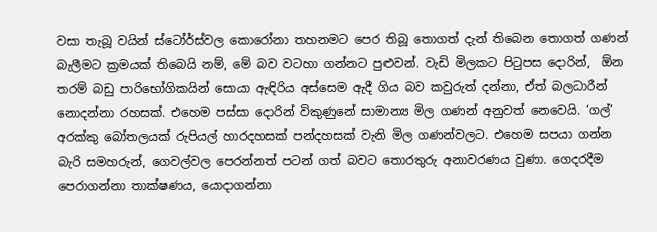වසා තැබූ වයින් ස්ටෝර්ස්වල කොරෝනා තහනමට පෙර තිබූ තොගත් දැන් තිබෙන තොගත් ගණන් බැලීමට ක්‍රමයක් තිබෙයි නම්, මේ බව වටහා ගන්නට පුළුවන්. වැඩි මිලකට පිටුපස දොරින්,  ඕන තරම් බඩු පාරිභෝගිකයින් සොයා ඇඳිරිය අස්සෙම ඇදී ගිය බව කවුරුත් දන්නා, ඒත් බලධාරීන් නොදන්නා රහසක්. එහෙම පස්සා දොරින් විකුණුනේ සාමාන්‍ය මිල ගණන් අනුවත් නෙවෙයි. ‘ගල්’ අරක්කු බෝතලයක් රුපියල් හාරදහසක් පන්දහසක් වැනි මිල ගණන්වලට. එහෙම සපයා ගන්න බැරි සමහරුන්, ගෙවල්වල පෙරන්නත් පටන් ගත් බවට තොරතුරු අනාවරණය වුණා. ගෙදරදීම පෙරාගන්නා තාක්ෂණය, යොදාගන්නා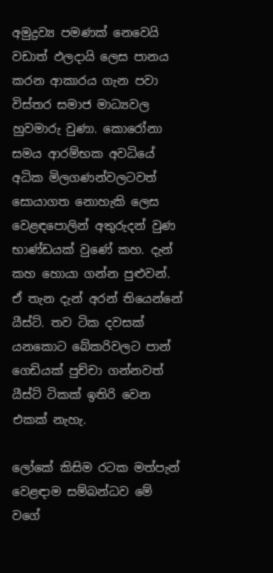අමුද්‍රව්‍ය පමණක් නෙවෙයි වඩාත් ඵලදායි ලෙස පානය කරන ආකාරය ගැන පවා විස්තර සමාජ මාධ්‍යවල හුවමාරු වුණා. කොරෝනා සමය ආරම්භක අවධියේ අධික මිලගණන්වලටවත් සොයාගත නොහැකි ලෙස වෙළඳපොලින් අතුරුදන් වුණ භාණ්ඩයක් වුණේ කහ. දැන් කහ හොයා ගන්න පුළුවන්. ඒ තැන දැන් අරන් තියෙන්නේ යීස්ට්. තව ටික දවසක් යනකොට බේකරිවලට පාන් ගෙඩියක් පුච්චා ගන්නවත් යීස්ට් ටිකක් ඉතිරි වෙන එකක් නැහැ.

ලෝකේ කිසිම රටක මත්පැන් වෙළඳාම සම්බන්ධව මේ වගේ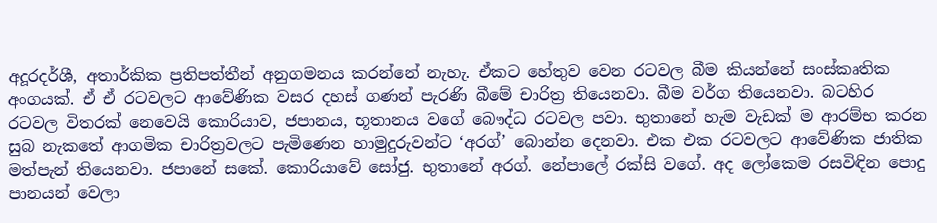අදූරදර්ශී, අතාර්කික ප්‍රතිපත්තීන් අනුගමනය කරන්නේ නැහැ. ඒකට හේතුව වෙන රටවල බීම කියන්නේ සංස්කෘතික අංගයක්. ඒ ඒ රටවලට ආවේණික වසර දහස් ගණන් පැරණි බීමේ චාරිත්‍ර තියෙනවා. බීම වර්ග තියෙනවා. බටහිර රටවල විතරක් නෙවෙයි කොරියාව, ජපානය, භූතානය වගේ බෞද්ධ රටවල පවා. භුතානේ හැම වැඩක් ම ආරම්භ කරන සුබ නැකතේ ආගමික චාරිත්‍රවලට පැමිණෙන හාමුදුරුවන්ට ‘අරග්’ බොන්න දෙනවා. එක එක රටවලට ආවේණික ජාතික මත්පැන් තියෙනවා. ජපානේ සකේ. කොරියාවේ සෝජු. භුතානේ අරග්. නේපාලේ රක්සි වගේ. අද ලෝකෙම රසවිඳින පොදු පානයන් වෙලා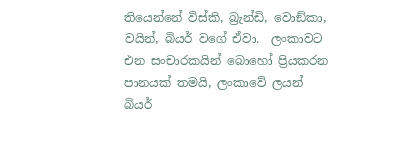තියෙන්නේ විස්කි, බ්‍රැන්ඩි, වොඞ්කා, වයින්, බියර් වගේ ඒවා.  ලංකාවට එන සංචාරකයින් බොහෝ ප්‍රියකරන පානයක් තමයි, ලංකාවේ ලයන් බියර්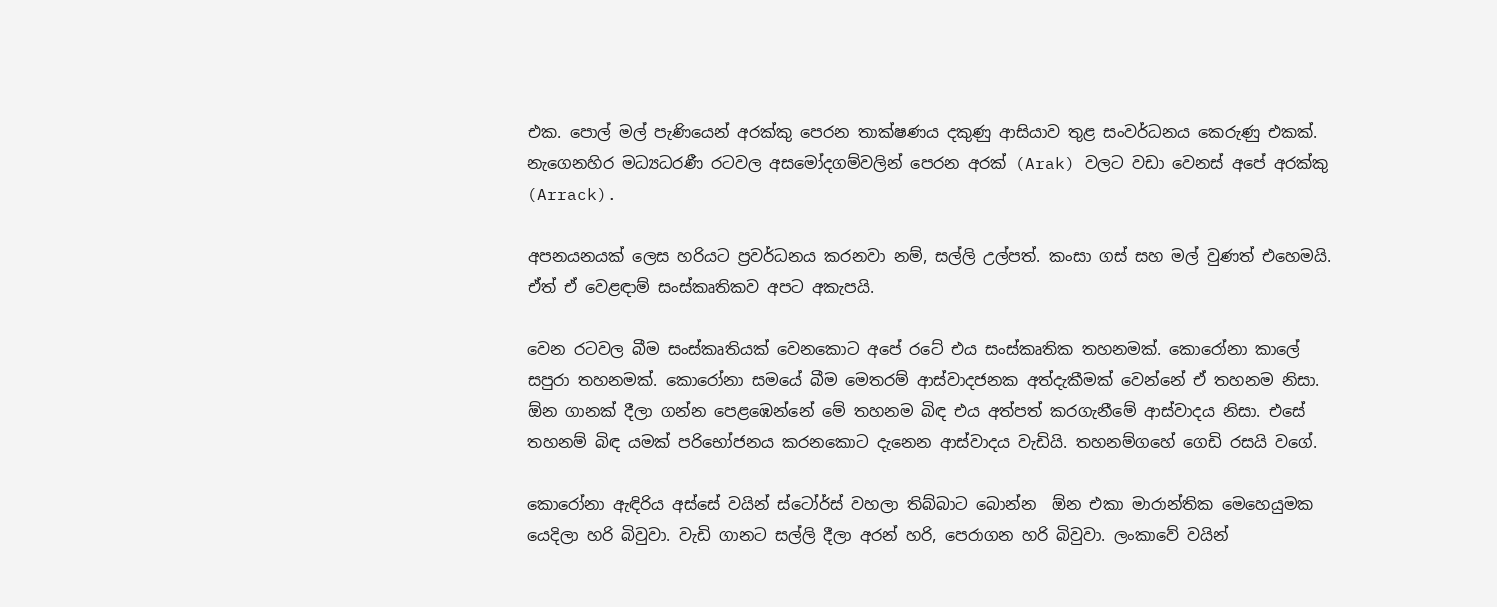එක. පොල් මල් පැණියෙන් අරක්කු පෙරන තාක්ෂණය දකුණු ආසියාව තුළ සංවර්ධනය කෙරුණු එකක්. නැගෙනහිර මධ්‍යධරණී රටවල අසමෝදගම්වලින් පෙරන අරක් (Arak) වලට වඩා වෙනස් අපේ අරක්කු (Arrack).

අපනයනයක් ලෙස හරියට ප්‍රවර්ධනය කරනවා නම්, සල්ලි උල්පත්. කංසා ගස් සහ මල් වුණත් එහෙමයි. ඒත් ඒ වෙළඳාම් සංස්කෘතිකව අපට අකැපයි.

වෙන රටවල බීම සංස්කෘතියක් වෙනකොට අපේ රටේ එය සංස්කෘතික තහනමක්. කොරෝනා කාලේ සපුරා තහනමක්. කොරෝනා සමයේ බීම මෙතරම් ආස්වාදජනක අත්දැකීමක් වෙන්නේ ඒ තහනම නිසා.  ඕන ගානක් දීලා ගන්න පෙළඹෙන්නේ මේ තහනම බිඳ එය අත්පත් කරගැනීමේ ආස්වාදය නිසා. එසේ තහනම් බිඳ යමක් පරිභෝජනය කරනකොට දැනෙන ආස්වාදය වැඩියි. තහනම්ගහේ ගෙඩි රසයි වගේ.

කොරෝනා ඇඳිරිය අස්සේ වයින් ස්ටෝර්ස් වහලා තිබ්බාට බොන්න  ඕන එකා මාරාන්තික මෙහෙයුමක යෙදිලා හරි බිවුවා. වැඩි ගානට සල්ලි දීලා අරන් හරි, පෙරාගන හරි බිවුවා. ලංකාවේ වයින්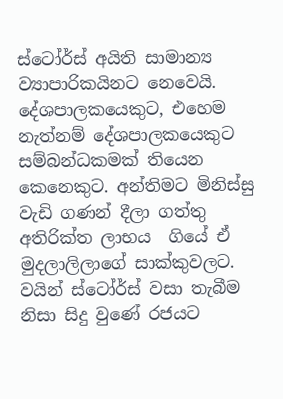ස්ටෝර්ස් අයිති සාමාන්‍ය ව්‍යාපාරිකයිනට නෙවෙයි. දේශපාලකයෙකුට, එහෙම නැත්නම් දේශපාලකයෙකුට සම්බන්ධකමක් තියෙන කෙනෙකුට. අන්තිමට මිනිස්සු වැඩි ගණන් දීලා ගත්තු අතිරික්ත ලාභය  ගියේ ඒ මුදලාලිලාගේ සාක්කුවලට. වයින් ස්ටෝර්ස් වසා තැබීම නිසා සිදු වුණේ රජයට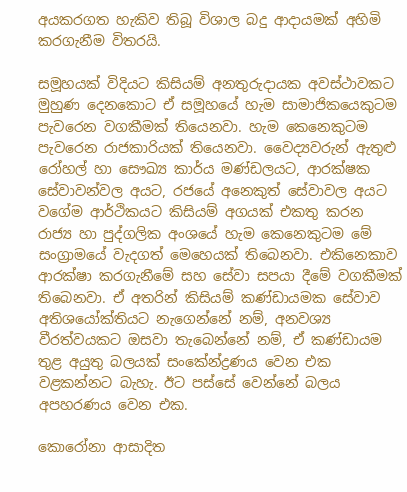අයකරගත හැකිව තිබූ විශාල බදු ආදායමක් අහිමි කරගැනීම විතරයි.

සමූහයක් විදියට කිසියම් අනතුරුදායක අවස්ථාවකට මුහුණ දෙනකොට ඒ සමූහයේ හැම සාමාජිකයෙකුටම පැවරෙන වගකීමක් තියෙනවා. හැම කෙනෙකුටම පැවරෙන රාජකාරියක් තියෙනවා. වෛද්‍යවරුන් ඇතුළු රෝහල් හා සෞඛ්‍ය කාර්ය මණ්ඩලයට, ආරක්ෂක සේවාවන්වල අයට, රජයේ අනෙකුත් සේවාවල අයට වගේම ආර්ථිකයට කිසියම් අගයක් එකතු කරන රාජ්‍ය හා පුද්ගලික අංශයේ හැම කෙනෙකුටම මේ සංග්‍රාමයේ වැදගත් මෙහෙයක් තිබෙනවා. එකිනෙකාව ආරක්ෂා කරගැනීමේ සහ සේවා සපයා දීමේ වගකීමක් තිබෙනවා. ඒ අතරින් කිසියම් කණ්ඩායමක සේවාව අතිශයෝක්තියට නැගෙන්නේ නම්, අනවශ්‍ය වීරත්වයකට ඔසවා තැබෙන්නේ නම්, ඒ කණ්ඩායම තුළ අයුතු බලයක් සංකේන්ද්‍රණය වෙන එක වළකන්නට බැහැ. ඊට පස්සේ වෙන්නේ බලය අපහරණය වෙන එක.

කොරෝනා ආසාදිත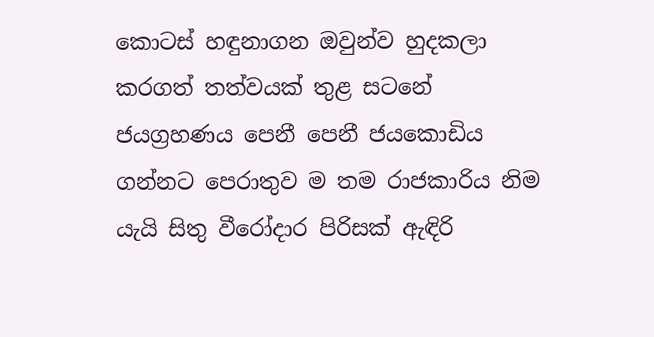කොටස් හඳුනාගන ඔවුන්ව හුදකලා කරගත් තත්වයක් තුළ සටනේ ජයග්‍රහණය පෙනී පෙනී ජයකොඩිය ගන්නට පෙරාතුව ම තම රාජකාරිය නිම යැයි සිතු වීරෝදාර පිරිසක් ඇඳිරි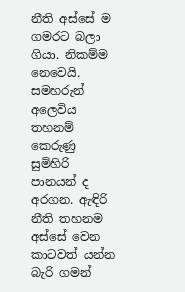නීති අස්සේ ම ගමරට බලා ගියා. නිකම්ම නෙවෙයි. සමහරුන් අලෙවිය තහනම් කෙරුණු සුමිහිරි පානයන් ද අරගන. ඇඳිරි නීති තහනම අස්සේ වෙන කාටවත් යන්න බැරි ගමන්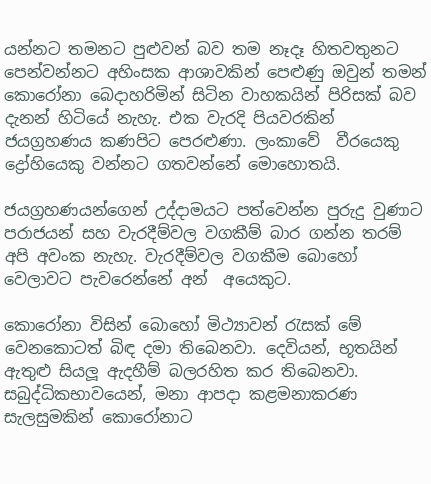යන්නට තමනට පුළුවන් බව තම නෑදෑ හිතවතුනට පෙන්වන්නට අහිංසක ආශාවකින් පෙළුණු ඔවුන් තමන් කොරෝනා බෙදාහරිමින් සිටින වාහකයින් පිරිසක් බව දැනන් හිටියේ නැහැ. එක වැරදි පියවරකින් ජයග්‍රහණය කණපිට පෙරළුණා. ලංකාවේ  වීරයෙකු  ද්‍රෝහියෙකු වන්නට ගතවන්නේ මොහොතයි.

ජයග්‍රහණයන්ගෙන් උද්දාමයට පත්වෙන්න පුරුදු වුණාට පරාජයන් සහ වැරදීම්වල වගකීම් බාර ගන්න තරම් අපි අවංක නැහැ. වැරදීම්වල වගකීම බොහෝ වෙලාවට පැවරෙන්නේ අන්  අයෙකුට.

කොරෝනා විසින් බොහෝ මිථ්‍යාවන් රැසක් මේ වෙනකොටත් බිඳ දමා තිබෙනවා. දෙවියන්, භූතයින් ඇතුළු සියලූ ඇදහීම් බලරහිත කර තිබෙනවා. සබුද්ධිකභාවයෙන්, මනා ආපදා කළමනාකරණ සැලසුමකින් කොරෝනාට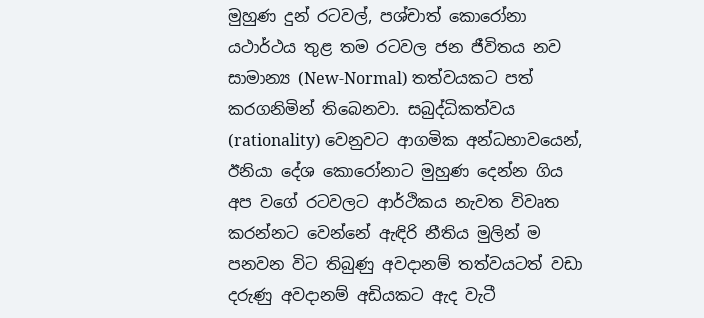මුහුණ දුන් රටවල්, පශ්චාත් කොරෝනා යථාර්ථය තුළ තම රටවල ජන ජීවිතය නව සාමාන්‍ය (New-Normal) තත්වයකට පත් කරගනිමින් තිබෙනවා. සබුද්ධිකත්වය (rationality) වෙනුවට ආගමික අන්ධභාවයෙන්, ඊනියා දේශ කොරෝනාට මුහුණ දෙන්න ගිය අප වගේ රටවලට ආර්ථිකය නැවත විවෘත කරන්නට වෙන්නේ ඇඳිරි නීතිය මුලින් ම පනවන විට තිබුණු අවදානම් තත්වයටත් වඩා දරුණු අවදානම් අඩියකට ඇද වැටී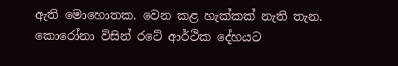ඇති මොහොතක. වෙන කළ හැක්කක් නැති තැන. කොරෝනා විසින් රටේ ආර්ථික දේහයට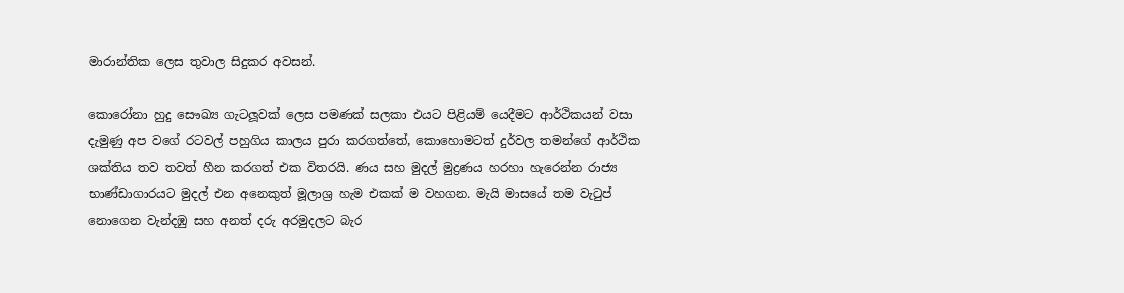මාරාන්තික ලෙස තුවාල සිදුකර අවසන්.

කොරෝනා හුදු සෞඛ්‍ය ගැටලූවක් ලෙස පමණක් සලකා එයට පිළියම් යෙදීමට ආර්ථිකයන් වසා දැමුණු අප වගේ රටවල් පහුගිය කාලය පුරා කරගත්තේ, කොහොමටත් දුර්වල තමන්ගේ ආර්ථික ශක්තිය තව තවත් හීන කරගත් එක විතරයි. ණය සහ මුදල් මුද්‍රණය හරහා හැරෙන්න රාජ්‍ය භාණ්ඩාගාරයට මුදල් එන අනෙකුත් මූලාශ්‍ර හැම එකක් ම වහගන. මැයි මාසයේ තම වැටුප් නොගෙන වැන්දඹු සහ අනත් දරු අරමුදලට බැර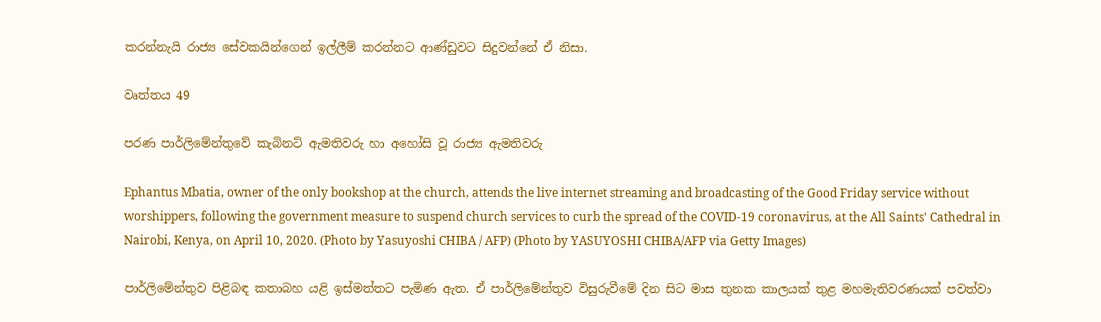කරන්නැයි රාජ්‍ය සේවකයින්ගෙන් ඉල්ලීම් කරන්නට ආණ්ඩුවට සිදුවන්නේ ඒ නිසා.

වෘත්තය 49

පරණ පාර්ලිමේන්තුවේ කැබිනට් ඇමතිවරු හා අහෝසි වූ රාජ්‍ය ඇමතිවරු

Ephantus Mbatia, owner of the only bookshop at the church, attends the live internet streaming and broadcasting of the Good Friday service without worshippers, following the government measure to suspend church services to curb the spread of the COVID-19 coronavirus, at the All Saints' Cathedral in Nairobi, Kenya, on April 10, 2020. (Photo by Yasuyoshi CHIBA / AFP) (Photo by YASUYOSHI CHIBA/AFP via Getty Images)

පාර්ලිමේන්තුව පිළිබඳ කතාබහ යළි ඉස්මත්තට පැමිණ ඇත. ඒ පාර්ලිමේන්තුව විසුරුවීමේ දින සිට මාස තුනක කාලයක් තුළ මහමැතිවරණයක් පවත්වා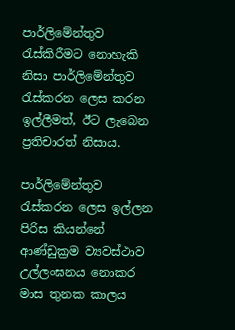පාර්ලිමේන්තුව රැස්කිරීමට නොහැකි නිසා පාර්ලිමේන්තුව රැස්කරන ලෙස කරන ඉල්ලීමත්, ඊට ලැබෙන ප්‍රතිචාරත් නිසාය.

පාර්ලිමේන්තුව රැස්කරන ලෙස ඉල්ලන පිරිස කියන්නේ ආණ්ඩුක්‍රම ව්‍යවස්ථාව උල්ලංඝනය නොකර මාස තුනක කාලය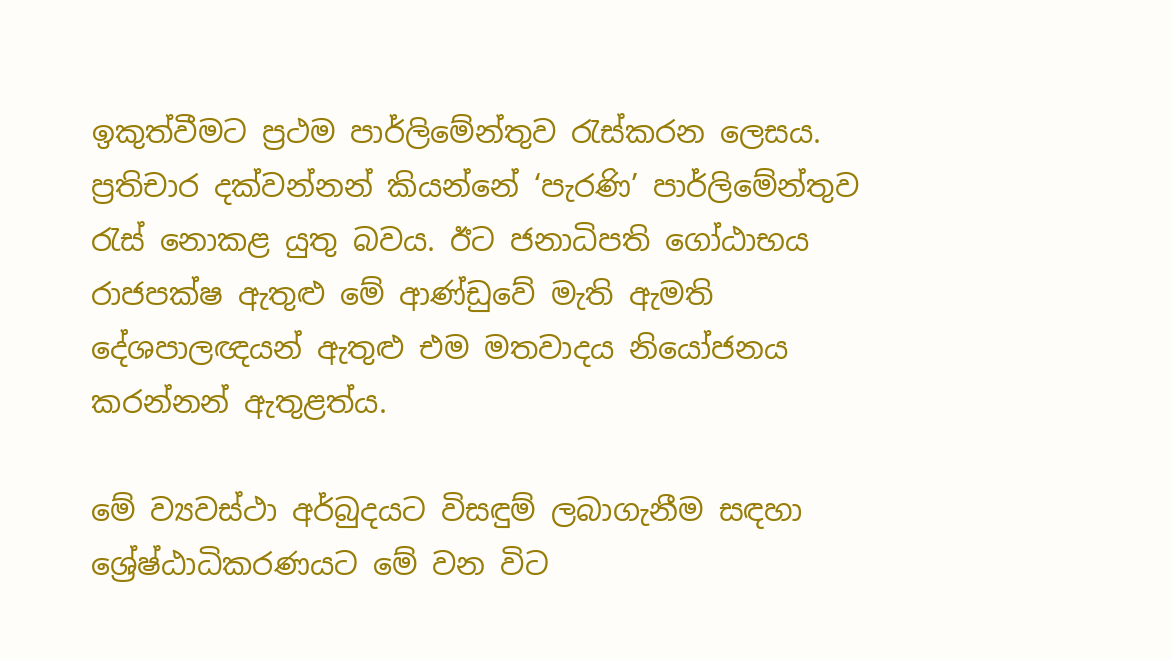ඉකුත්වීමට ප්‍රථම පාර්ලිමේන්තුව රැස්කරන ලෙසය. ප්‍රතිචාර දක්වන්නන් කියන්නේ ‘පැරණි’ පාර්ලිමේන්තුව රැස් නොකළ යුතු බවය. ඊට ජනාධිපති ගෝඨාභය රාජපක්ෂ ඇතුළු මේ ආණ්ඩුවේ මැති ඇමති දේශපාලඥයන් ඇතුළු එම මතවාදය නියෝජනය කරන්නන් ඇතුළත්ය.

මේ ව්‍යවස්ථා අර්බුදයට විසඳුම් ලබාගැනීම සඳහා ශ්‍රේෂ්ඨාධිකරණයට මේ වන විට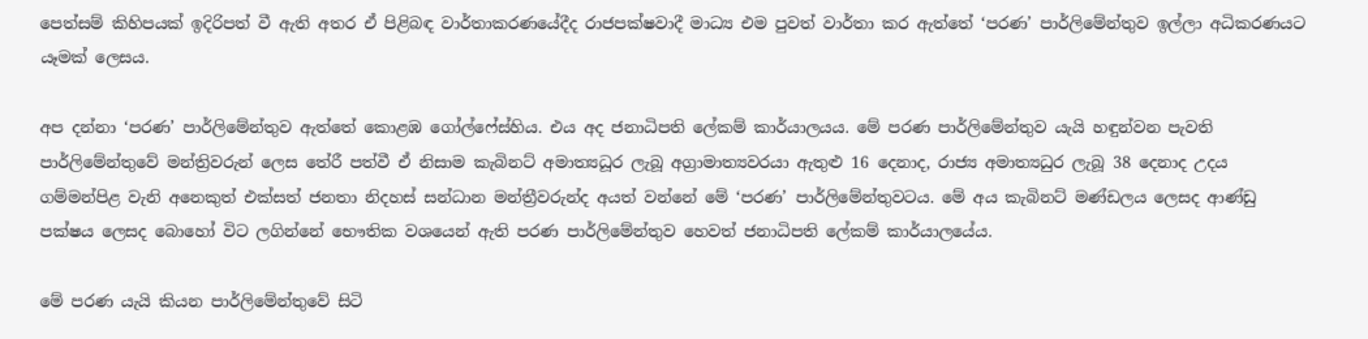පෙත්සම් කිහිපයක් ඉදිරිපත් වී ඇති අතර ඒ පිළිබඳ වාර්තාකරණයේදීද රාජපක්ෂවාදී මාධ්‍ය එම පුවත් වාර්තා කර ඇත්තේ ‘පරණ’ පාර්ලිමේන්තුව ඉල්ලා අධිකරණයට යෑමක් ලෙසය.

අප දන්නා ‘පරණ’ පාර්ලිමේන්තුව ඇත්තේ කොළඹ ගෝල්ෆේස්හිය. එය අද ජනාධිපති ලේකම් කාර්යාලයය. මේ පරණ පාර්ලිමේන්තුව යැයි හඳුන්වන පැවති පාර්ලිමේන්තුවේ මන්ත්‍රිවරුන් ලෙස තේරී පත්වී ඒ නිසාම කැබිනට් අමාත්‍යධූර ලැබූ අග්‍රාමාත්‍යවරයා ඇතුළු 16 දෙනාද, රාජ්‍ය අමාත්‍යධුර ලැබූ 38 දෙනාද උදය ගම්මන්පිළ වැනි අනෙකුත් එක්සත් ජනතා නිදහස් සන්ධාන මන්ත්‍රීවරුන්ද අයත් වන්නේ මේ ‘පරණ’ පාර්ලිමේන්තුවටය. මේ අය කැබිනට් මණ්ඩලය ලෙසද ආණ්ඩු පක්ෂය ලෙසද බොහෝ විට ලගින්නේ භෞතික වශයෙන් ඇති පරණ පාර්ලිමේන්තුව හෙවත් ජනාධිපති ලේකම් කාර්යාලයේය.

මේ පරණ යැයි කියන පාර්ලිමේන්තුවේ සිටි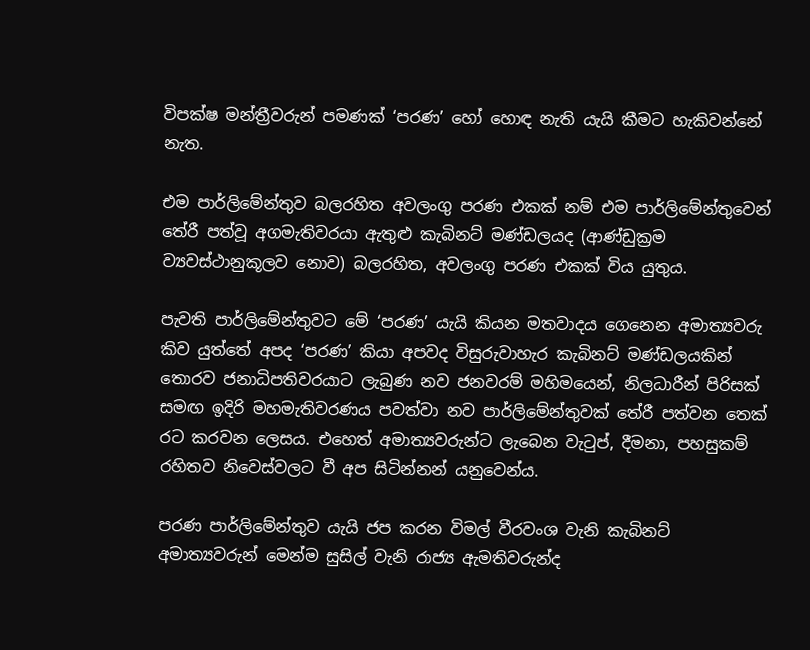විපක්ෂ මන්ත්‍රීවරුන් පමණක් ‘පරණ’ හෝ හොඳ නැති යැයි කීමට හැකිවන්නේ නැත.

එම පාර්ලිමේන්තුව බලරහිත අවලංගු පරණ එකක් නම් එම පාර්ලිමේන්තුවෙන් තේරී පත්වූ අගමැතිවරයා ඇතුළු කැබිනට් මණ්ඩලයද (ආණ්ඩුක්‍රම ව්‍යවස්ථානුකූලව නොව) බලරහිත, අවලංගු පරණ එකක් විය යුතුය.

පැවති පාර්ලිමේන්තුවට මේ ‘පරණ’ යැයි කියන මතවාදය ගෙනෙන අමාත්‍යවරු කිව යුත්තේ අපද ‘පරණ’ කියා අපවද විසුරුවාහැර කැබිනට් මණ්ඩලයකින් තොරව ජනාධිපතිවරයාට ලැබුණ නව ජනවරම් මහිමයෙන්, නිලධාරීන් පිරිසක් සමඟ ඉදිරි මහමැතිවරණය පවත්වා නව පාර්ලිමේන්තුවක් තේරී පත්වන තෙක් රට කරවන ලෙසය. එහෙත් අමාත්‍යවරුන්ට ලැබෙන වැටුප්, දීමනා, පහසුකම් රහිතව නිවෙස්වලට වී අප සිටින්නන් යනුවෙන්ය.

පරණ පාර්ලිමේන්තුව යැයි ජප කරන විමල් වීරවංශ වැනි කැබිනට් අමාත්‍යවරුන් මෙන්ම සුසිල් වැනි රාජ්‍ය ඇමතිවරුන්ද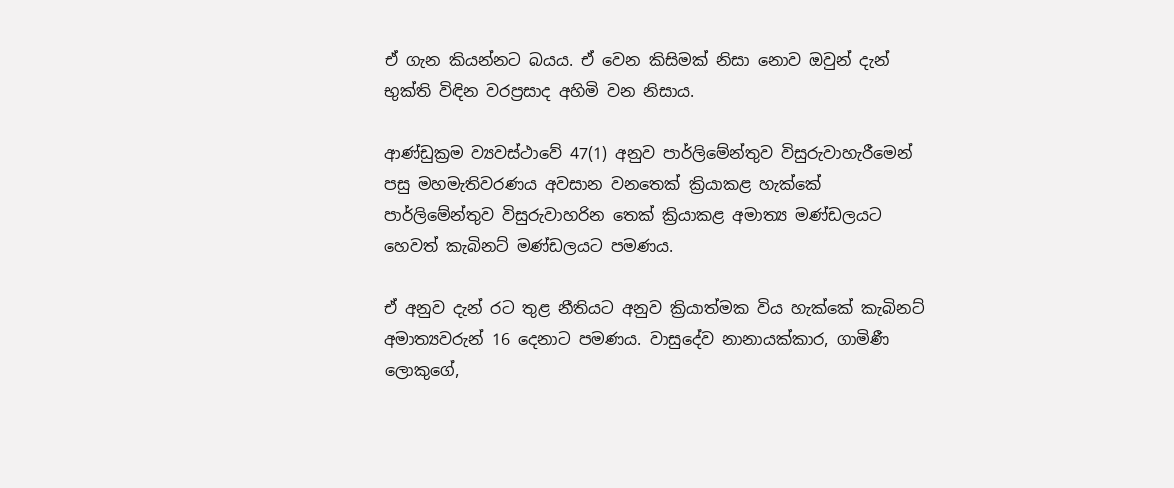ඒ ගැන කියන්නට බයය. ඒ වෙන කිසිමක් නිසා නොව ඔවුන් දැන් භුක්ති විඳින වරප්‍රසාද අහිමි වන නිසාය.

ආණ්ඩුක්‍රම ව්‍යවස්ථාවේ 47(1) අනුව පාර්ලිමේන්තුව විසුරුවාහැරීමෙන් පසු මහමැතිවරණය අවසාන වනතෙක් ක්‍රියාකළ හැක්කේ පාර්ලිමේන්තුව විසුරුවාහරින තෙක් ක්‍රියාකළ අමාත්‍ය මණ්ඩලයට හෙවත් කැබිනට් මණ්ඩලයට පමණය.

ඒ අනුව දැන් රට තුළ නීතියට අනුව ක්‍රියාත්මක විය හැක්කේ කැබිනට් අමාත්‍යවරුන් 16 දෙනාට පමණය. වාසුදේව නානායක්කාර, ගාමිණී ලොකුගේ,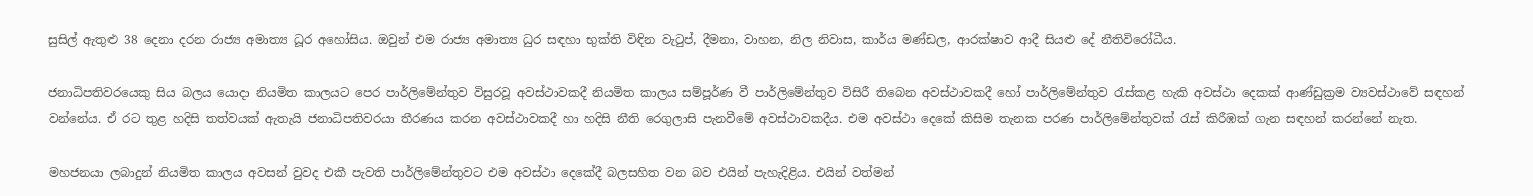සුසිල් ඇතුළු 38 දෙනා දරන රාජ්‍ය අමාත්‍ය ධූර අහෝසිය. ඔවුන් එම රාජ්‍ය අමාත්‍ය ධුර සඳහා භුක්ති විඳින වැටුප්, දීමනා, වාහන, නිල නිවාස, කාර්ය මණ්ඩල, ආරක්ෂාව ආදී සියළු දේ නීතිවිරෝධීය.

ජනාධිපතිවරයෙකු සිය බලය යොදා නියමිත කාලයට පෙර පාර්ලිමේන්තුව විසුරවූ අවස්ථාවකදී නියමිත කාලය සම්පූර්ණ වී පාර්ලිමේන්තුව විසිරී තිබෙන අවස්ථාවකදී හෝ පාර්ලිමේන්තුව රැස්කළ හැකි අවස්ථා දෙකක් ආණ්ඩුක්‍රම ව්‍යවස්ථාවේ සඳහන් වන්නේය. ඒ රට තුළ හදිසි තත්වයක් ඇතැයි ජනාධිපතිවරයා තීරණය කරන අවස්ථාවකදී හා හදිසි නීති රෙගුලාසි පැනවීමේ අවස්ථාවකදීය. එම අවස්ථා දෙකේ කිසිම තැනක පරණ පාර්ලිමේන්තුවක් රැස් කිරීඹක් ගැන සඳහන් කරන්නේ නැත.

මහජනයා ලබාදුන් නියමිත කාලය අවසන් වුවද එකී පැවති පාර්ලිමේන්තුවට එම අවස්ථා දෙකේදී බලසහිත වන බව එයින් පැහැදිළිය. එයින් වත්මන්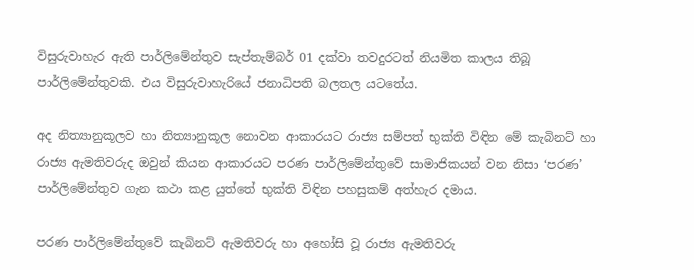විසුරුවාහැර ඇති පාර්ලිමේන්තුව සැප්තැම්බර් 01 දක්වා තවදුරටත් නියමිත කාලය තිබූ පාර්ලිමේන්තුවකි. එය විසුරුවාහැරියේ ජනාධිපති බලතල යටතේය.

අද නිත්‍යානුකූලව හා නිත්‍යානුකූල නොවන ආකාරයට රාජ්‍ය සම්පත් භුක්ති විඳින මේ කැබිනට් හා රාජ්‍ය ඇමතිවරුද ඔවුන් කියන ආකාරයට පරණ පාර්ලිමේන්තුවේ සාමාජිකයන් වන නිසා ‘පරණ’ පාර්ලිමේන්තුව ගැන කථා කළ යුත්තේ භුක්ති විඳින පහසුකම් අත්හැර දමාය.

පරණ පාර්ලිමේන්තුවේ කැබිනට් ඇමතිවරු හා අහෝසි වූ රාජ්‍ය ඇමතිවරු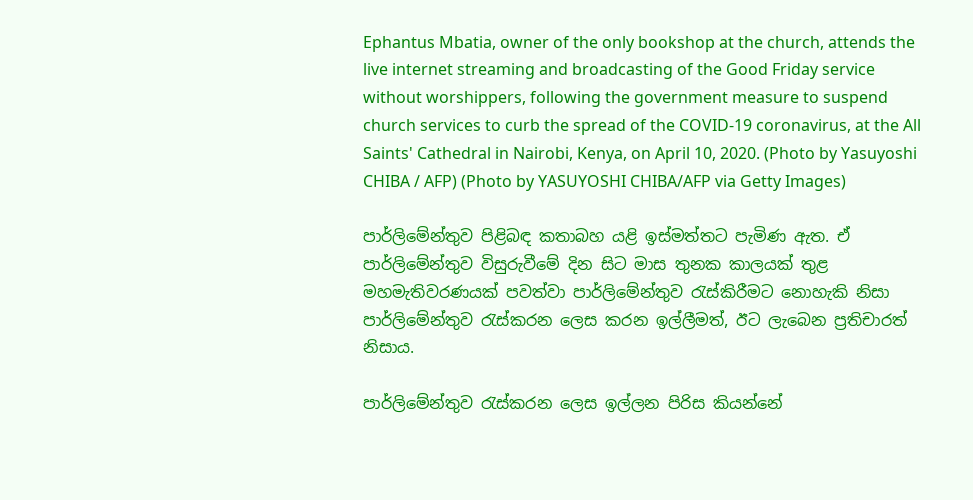Ephantus Mbatia, owner of the only bookshop at the church, attends the live internet streaming and broadcasting of the Good Friday service without worshippers, following the government measure to suspend church services to curb the spread of the COVID-19 coronavirus, at the All Saints' Cathedral in Nairobi, Kenya, on April 10, 2020. (Photo by Yasuyoshi CHIBA / AFP) (Photo by YASUYOSHI CHIBA/AFP via Getty Images)

පාර්ලිමේන්තුව පිළිබඳ කතාබහ යළි ඉස්මත්තට පැමිණ ඇත. ඒ පාර්ලිමේන්තුව විසුරුවීමේ දින සිට මාස තුනක කාලයක් තුළ මහමැතිවරණයක් පවත්වා පාර්ලිමේන්තුව රැස්කිරීමට නොහැකි නිසා පාර්ලිමේන්තුව රැස්කරන ලෙස කරන ඉල්ලීමත්, ඊට ලැබෙන ප්‍රතිචාරත් නිසාය.

පාර්ලිමේන්තුව රැස්කරන ලෙස ඉල්ලන පිරිස කියන්නේ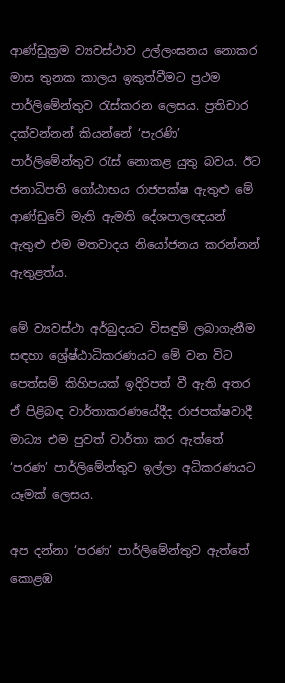ආණ්ඩුක්‍රම ව්‍යවස්ථාව උල්ලංඝනය නොකර මාස තුනක කාලය ඉකුත්වීමට ප්‍රථම පාර්ලිමේන්තුව රැස්කරන ලෙසය. ප්‍රතිචාර දක්වන්නන් කියන්නේ ‘පැරණි’ පාර්ලිමේන්තුව රැස් නොකළ යුතු බවය. ඊට ජනාධිපති ගෝඨාභය රාජපක්ෂ ඇතුළු මේ ආණ්ඩුවේ මැති ඇමති දේශපාලඥයන් ඇතුළු එම මතවාදය නියෝජනය කරන්නන් ඇතුළත්ය.

මේ ව්‍යවස්ථා අර්බුදයට විසඳුම් ලබාගැනීම සඳහා ශ්‍රේෂ්ඨාධිකරණයට මේ වන විට පෙත්සම් කිහිපයක් ඉදිරිපත් වී ඇති අතර ඒ පිළිබඳ වාර්තාකරණයේදීද රාජපක්ෂවාදී මාධ්‍ය එම පුවත් වාර්තා කර ඇත්තේ ‘පරණ’ පාර්ලිමේන්තුව ඉල්ලා අධිකරණයට යෑමක් ලෙසය.

අප දන්නා ‘පරණ’ පාර්ලිමේන්තුව ඇත්තේ කොළඹ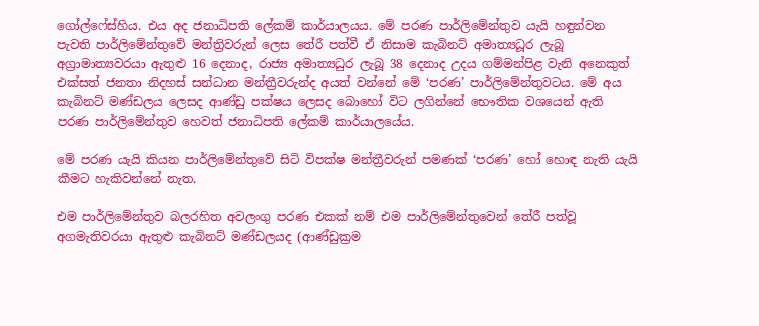ගෝල්ෆේස්හිය. එය අද ජනාධිපති ලේකම් කාර්යාලයය. මේ පරණ පාර්ලිමේන්තුව යැයි හඳුන්වන පැවති පාර්ලිමේන්තුවේ මන්ත්‍රිවරුන් ලෙස තේරී පත්වී ඒ නිසාම කැබිනට් අමාත්‍යධූර ලැබූ අග්‍රාමාත්‍යවරයා ඇතුළු 16 දෙනාද, රාජ්‍ය අමාත්‍යධුර ලැබූ 38 දෙනාද උදය ගම්මන්පිළ වැනි අනෙකුත් එක්සත් ජනතා නිදහස් සන්ධාන මන්ත්‍රීවරුන්ද අයත් වන්නේ මේ ‘පරණ’ පාර්ලිමේන්තුවටය. මේ අය කැබිනට් මණ්ඩලය ලෙසද ආණ්ඩු පක්ෂය ලෙසද බොහෝ විට ලගින්නේ භෞතික වශයෙන් ඇති පරණ පාර්ලිමේන්තුව හෙවත් ජනාධිපති ලේකම් කාර්යාලයේය.

මේ පරණ යැයි කියන පාර්ලිමේන්තුවේ සිටි විපක්ෂ මන්ත්‍රීවරුන් පමණක් ‘පරණ’ හෝ හොඳ නැති යැයි කීමට හැකිවන්නේ නැත.

එම පාර්ලිමේන්තුව බලරහිත අවලංගු පරණ එකක් නම් එම පාර්ලිමේන්තුවෙන් තේරී පත්වූ අගමැතිවරයා ඇතුළු කැබිනට් මණ්ඩලයද (ආණ්ඩුක්‍රම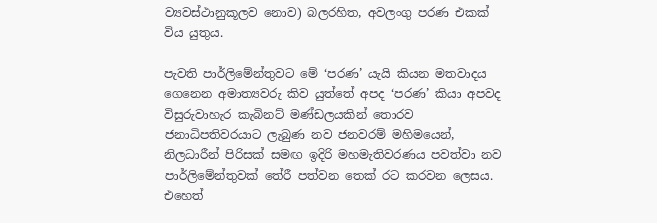ව්‍යවස්ථානුකූලව නොව) බලරහිත, අවලංගු පරණ එකක් විය යුතුය.

පැවති පාර්ලිමේන්තුවට මේ ‘පරණ’ යැයි කියන මතවාදය ගෙනෙන අමාත්‍යවරු කිව යුත්තේ අපද ‘පරණ’ කියා අපවද විසුරුවාහැර කැබිනට් මණ්ඩලයකින් තොරව ජනාධිපතිවරයාට ලැබුණ නව ජනවරම් මහිමයෙන්, නිලධාරීන් පිරිසක් සමඟ ඉදිරි මහමැතිවරණය පවත්වා නව පාර්ලිමේන්තුවක් තේරී පත්වන තෙක් රට කරවන ලෙසය. එහෙත්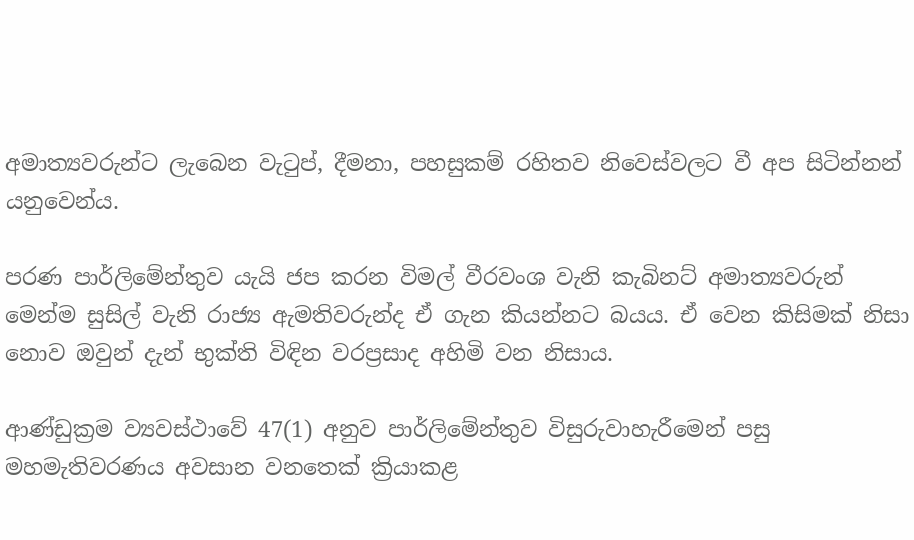අමාත්‍යවරුන්ට ලැබෙන වැටුප්, දීමනා, පහසුකම් රහිතව නිවෙස්වලට වී අප සිටින්නන් යනුවෙන්ය.

පරණ පාර්ලිමේන්තුව යැයි ජප කරන විමල් වීරවංශ වැනි කැබිනට් අමාත්‍යවරුන් මෙන්ම සුසිල් වැනි රාජ්‍ය ඇමතිවරුන්ද ඒ ගැන කියන්නට බයය. ඒ වෙන කිසිමක් නිසා නොව ඔවුන් දැන් භුක්ති විඳින වරප්‍රසාද අහිමි වන නිසාය.

ආණ්ඩුක්‍රම ව්‍යවස්ථාවේ 47(1) අනුව පාර්ලිමේන්තුව විසුරුවාහැරීමෙන් පසු මහමැතිවරණය අවසාන වනතෙක් ක්‍රියාකළ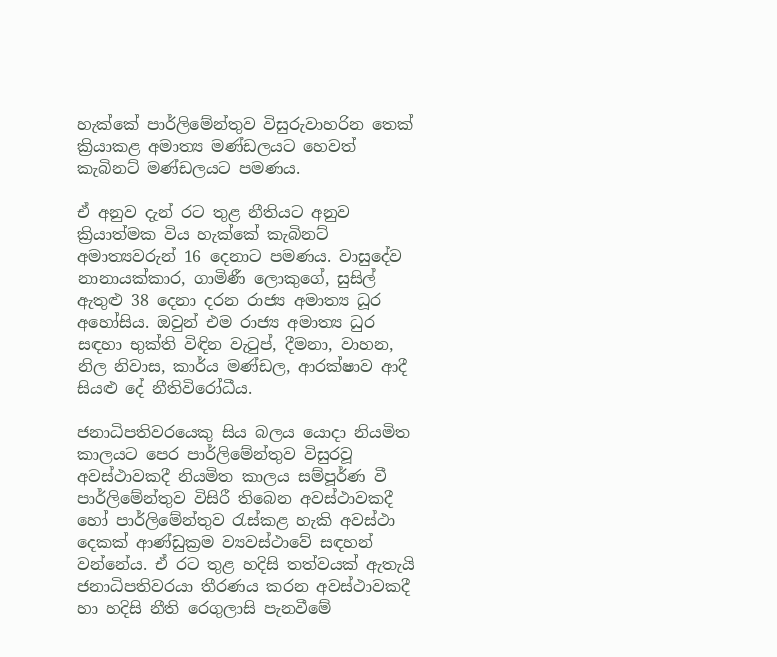හැක්කේ පාර්ලිමේන්තුව විසුරුවාහරින තෙක් ක්‍රියාකළ අමාත්‍ය මණ්ඩලයට හෙවත් කැබිනට් මණ්ඩලයට පමණය.

ඒ අනුව දැන් රට තුළ නීතියට අනුව ක්‍රියාත්මක විය හැක්කේ කැබිනට් අමාත්‍යවරුන් 16 දෙනාට පමණය. වාසුදේව නානායක්කාර, ගාමිණී ලොකුගේ, සුසිල් ඇතුළු 38 දෙනා දරන රාජ්‍ය අමාත්‍ය ධූර අහෝසිය. ඔවුන් එම රාජ්‍ය අමාත්‍ය ධුර සඳහා භුක්ති විඳින වැටුප්, දීමනා, වාහන, නිල නිවාස, කාර්ය මණ්ඩල, ආරක්ෂාව ආදී සියළු දේ නීතිවිරෝධීය.

ජනාධිපතිවරයෙකු සිය බලය යොදා නියමිත කාලයට පෙර පාර්ලිමේන්තුව විසුරවූ අවස්ථාවකදී නියමිත කාලය සම්පූර්ණ වී පාර්ලිමේන්තුව විසිරී තිබෙන අවස්ථාවකදී හෝ පාර්ලිමේන්තුව රැස්කළ හැකි අවස්ථා දෙකක් ආණ්ඩුක්‍රම ව්‍යවස්ථාවේ සඳහන් වන්නේය. ඒ රට තුළ හදිසි තත්වයක් ඇතැයි ජනාධිපතිවරයා තීරණය කරන අවස්ථාවකදී හා හදිසි නීති රෙගුලාසි පැනවීමේ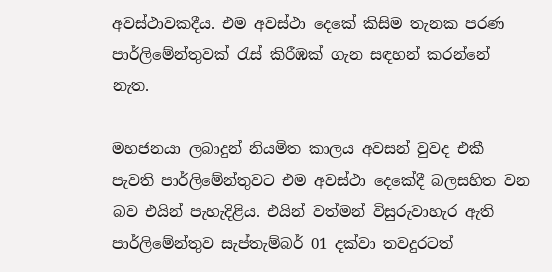අවස්ථාවකදීය. එම අවස්ථා දෙකේ කිසිම තැනක පරණ පාර්ලිමේන්තුවක් රැස් කිරීඹක් ගැන සඳහන් කරන්නේ නැත.

මහජනයා ලබාදුන් නියමිත කාලය අවසන් වුවද එකී පැවති පාර්ලිමේන්තුවට එම අවස්ථා දෙකේදී බලසහිත වන බව එයින් පැහැදිළිය. එයින් වත්මන් විසුරුවාහැර ඇති පාර්ලිමේන්තුව සැප්තැම්බර් 01 දක්වා තවදුරටත්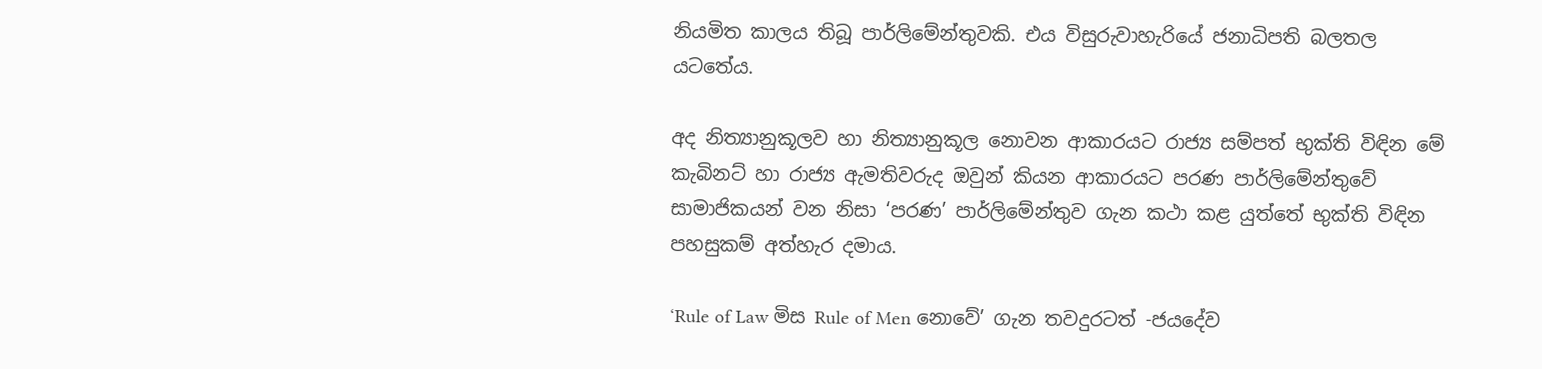නියමිත කාලය තිබූ පාර්ලිමේන්තුවකි. එය විසුරුවාහැරියේ ජනාධිපති බලතල යටතේය.

අද නිත්‍යානුකූලව හා නිත්‍යානුකූල නොවන ආකාරයට රාජ්‍ය සම්පත් භුක්ති විඳින මේ කැබිනට් හා රාජ්‍ය ඇමතිවරුද ඔවුන් කියන ආකාරයට පරණ පාර්ලිමේන්තුවේ සාමාජිකයන් වන නිසා ‘පරණ’ පාර්ලිමේන්තුව ගැන කථා කළ යුත්තේ භුක්ති විඳින පහසුකම් අත්හැර දමාය.

‘Rule of Law මිස Rule of Men නොවේ’ ගැන තවදුරටත් -ජයදේව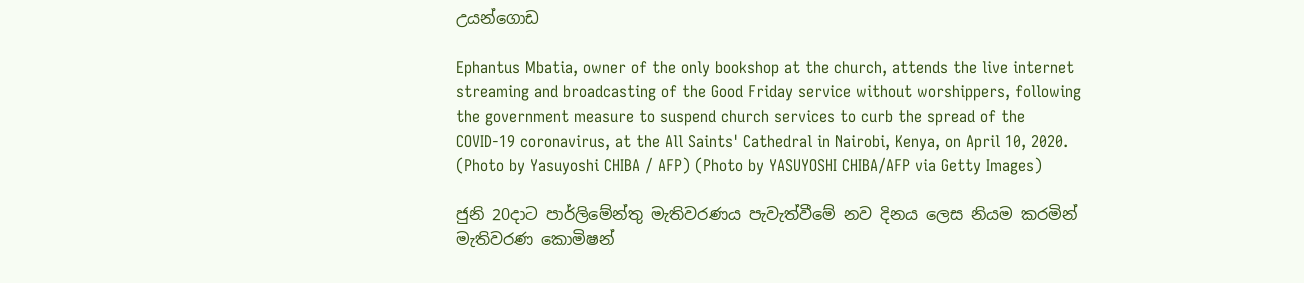උයන්ගොඩ

Ephantus Mbatia, owner of the only bookshop at the church, attends the live internet streaming and broadcasting of the Good Friday service without worshippers, following the government measure to suspend church services to curb the spread of the COVID-19 coronavirus, at the All Saints' Cathedral in Nairobi, Kenya, on April 10, 2020. (Photo by Yasuyoshi CHIBA / AFP) (Photo by YASUYOSHI CHIBA/AFP via Getty Images)

ජුනි 20දාට පාර්ලිමේන්තු මැතිවරණය පැවැත්වීමේ නව දිනය ලෙස නියම කරමින් මැතිවරණ කොමිෂන්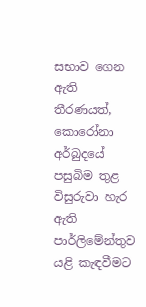සභාව ගෙන ඇති තීරණයත්, කොරෝනා අර්බුදයේ පසුබිම තුළ විසුරුවා හැර ඇති පාර්ලිමේන්තුව යළි කැඳවීමට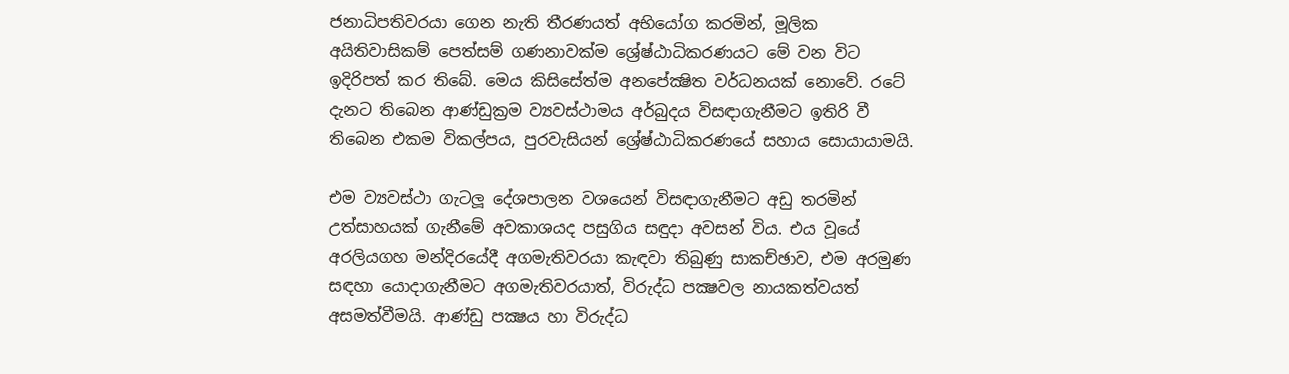ජනාධිපතිවරයා ගෙන නැති තීරණයත් අභියෝග කරමින්, මූලික අයිතිවාසිකම් පෙත්සම් ගණනාවක්ම ශ්‍රේෂ්ඨාධිකරණයට මේ වන විට ඉදිරිපත් කර තිබේ. මෙය කිසිසේත්ම අනපේක්‍ෂිත වර්ධනයක් නොවේ. රටේ දැනට තිබෙන ආණ්ඩුක්‍රම ව්‍යවස්ථාමය අර්බුදය විසඳාගැනීමට ඉතිරි වී තිබෙන එකම විකල්පය, පුරවැසියන් ශ්‍රේෂ්ඨාධිකරණයේ සහාය සොයායාමයි.

එම ව්‍යවස්ථා ගැටලූ දේශපාලන වශයෙන් විසඳාගැනීමට අඩු තරමින් උත්සාහයක් ගැනීමේ අවකාශයද පසුගිය සඳුදා අවසන් විය. එය වූයේ අරලියගහ මන්දිරයේදී අගමැතිවරයා කැඳවා තිබුණු සාකච්ඡාව, එම අරමුණ සඳහා යොදාගැනීමට අගමැතිවරයාත්, විරුද්ධ පක්‍ෂවල නායකත්වයත් අසමත්වීමයි. ආණ්ඩු පක්‍ෂය හා විරුද්ධ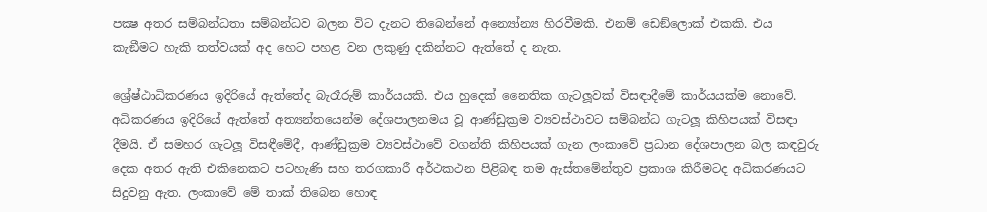පක්‍ෂ අතර සම්බන්ධතා සම්බන්ධව බලන විට දැනට තිබෙන්නේ අන්‍යෝන්‍ය හිරවීමකි. එනම් ඩෙඞ්ලොක් එකකි. එය කැඞීමට හැකි තත්වයක් අද හෙට පහළ වන ලකුණු දකින්නට ඇත්තේ ද නැත.

ශ්‍රේෂ්ඨාධිකරණය ඉදිරියේ ඇත්තේද බැරෑරුම් කාර්යයකි. එය හුදෙක් නෛතික ගැටලූවක් විසඳාදීමේ කාර්යයක්ම නොවේ. අධිකරණය ඉදිරියේ ඇත්තේ අත්‍යන්තයෙන්ම දේශපාලනමය වූ ආණ්ඩුක්‍රම ව්‍යවස්ථාවට සම්බන්ධ ගැටලූ කිහිපයක් විසඳා දීමයි. ඒ සමහර ගැටලූ විසඳීමේදී, ආණ්ඩුක්‍රම ව්‍යවස්ථාවේ වගන්ති කිහිපයක් ගැන ලංකාවේ ප්‍රධාන දේශපාලන බල කඳවුරු දෙක අතර ඇති එකිනෙකට පටහැණි සහ තරගකාරී අර්ථකථන පිළිබඳ තම ඇස්තමේන්තුව ප්‍රකාශ කිරීමටද අධිකරණයට සිදුවනු ඇත. ලංකාවේ මේ තාක් තිබෙන හොඳ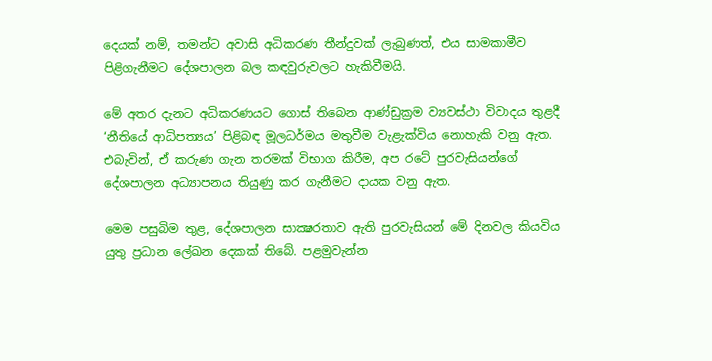දෙයක් නම්, තමන්ට අවාසි අධිකරණ තීන්දුවක් ලැබුණත්, එය සාමකාමීව පිළිගැනීමට දේශපාලන බල කඳවුරුවලට හැකිවීමයි.

මේ අතර දැනට අධිකරණයට ගොස් තිබෙන ආණ්ඩුක්‍රම ව්‍යවස්ථා විවාදය තුළදී ‘නීතියේ ආධිපත්‍යය’ පිළිබඳ මූලධර්මය මතුවීම වැළැක්විය නොහැකි වනු ඇත. එබැවින්, ඒ කරුණ ගැන තරමක් විභාග කිරීම, අප රටේ පුරවැසියන්ගේ දේශපාලන අධ්‍යාපනය තියුණු කර ගැනීමට දායක වනු ඇත.

මෙම පසුබිම තුළ, දේශපාලන සාක්‍ෂරතාව ඇති පුරවැසියන් මේ දිනවල කියවිය යුතු ප්‍රධාන ලේඛන දෙකක් තිබේ. පළමුවැන්න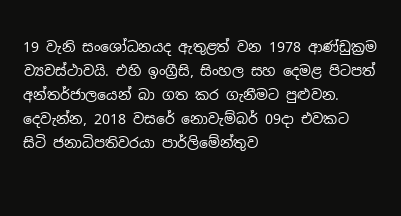19 වැනි සංශෝධනයද ඇතුළත් වන 1978 ආණ්ඩුක්‍රම ව්‍යවස්ථාවයි. එහි ඉංග්‍රීසි, සිංහල සහ දෙමළ පිටපත් අන්තර්ජාලයෙන් බා ගත කර ගැනීමට පුළුවන. දෙවැන්න, 2018 වසරේ නොවැම්බර් 09දා එවකට සිටි ජනාධිපතිවරයා පාර්ලිමේන්තුව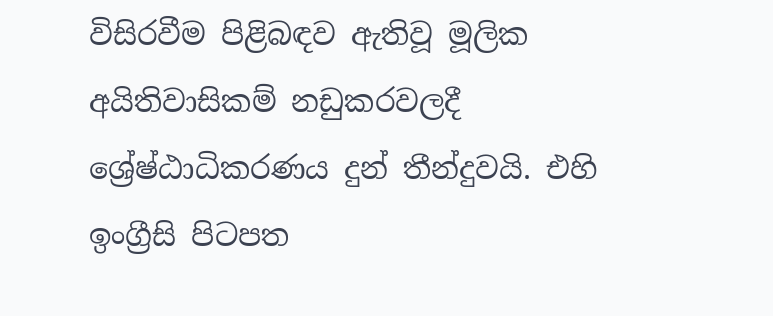විසිරවීම පිළිබඳව ඇතිවූ මූලික අයිතිවාසිකම් නඩුකරවලදී ශ්‍රේෂ්ඨාධිකරණය දුන් තීන්දුවයි. එහි ඉංග්‍රීසි පිටපත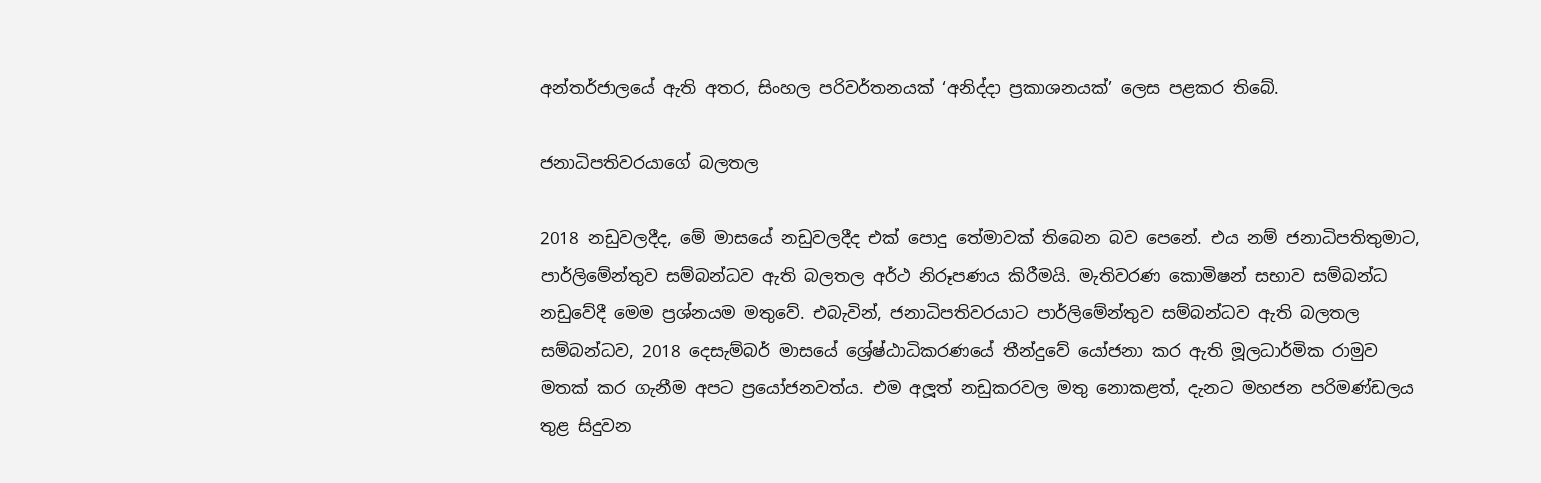අන්තර්ජාලයේ ඇති අතර, සිංහල පරිවර්තනයක් ‘අනිද්දා ප්‍රකාශනයක්’ ලෙස පළකර තිබේ.

ජනාධිපතිවරයාගේ බලතල

2018 නඩුවලදීද, මේ මාසයේ නඩුවලදීද එක් පොදු තේමාවක් තිබෙන බව පෙනේ. එය නම් ජනාධිපතිතුමාට, පාර්ලිමේන්තුව සම්බන්ධව ඇති බලතල අර්ථ නිරූපණය කිරීමයි. මැතිවරණ කොමිෂන් සභාව සම්බන්ධ නඩුවේදී මෙම ප්‍රශ්නයම මතුවේ. එබැවින්, ජනාධිපතිවරයාට පාර්ලිමේන්තුව සම්බන්ධව ඇති බලතල සම්බන්ධව, 2018 දෙසැම්බර් මාසයේ ශ්‍රේෂ්ඨාධිකරණයේ තීන්දුවේ යෝජනා කර ඇති මූලධාර්මික රාමුව මතක් කර ගැනීම අපට ප්‍රයෝජනවත්ය. එම අලූත් නඩුකරවල මතු නොකළත්, දැනට මහජන පරිමණ්ඩලය තුළ සිදුවන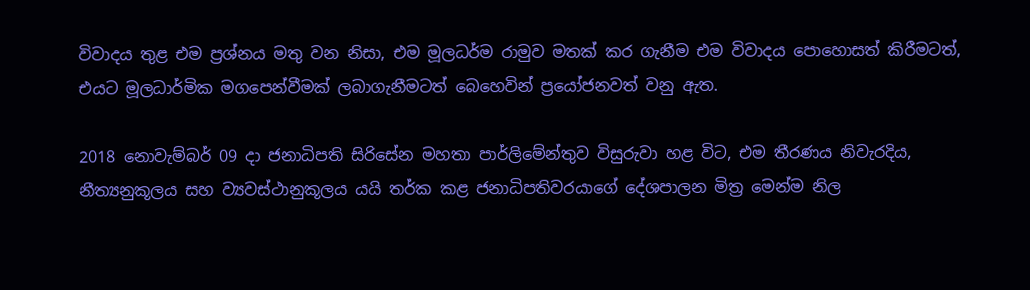විවාදය තුළ එම ප්‍රශ්නය මතු වන නිසා, එම මූලධර්ම රාමුව මතක් කර ගැනීම එම විවාදය පොහොසත් කිරීමටත්, එයට මූලධාර්මික මගපෙන්වීමක් ලබාගැනීමටත් බෙහෙවින් ප්‍රයෝජනවත් වනු ඇත.

2018 නොවැම්බර් 09 දා ජනාධිපති සිරිසේන මහතා පාර්ලිමේන්තුව විසුරුවා හළ විට, එම තීරණය නිවැරදිය, නීත්‍යනුකූලය සහ ව්‍යවස්ථානුකූලය යයි තර්ක කළ ජනාධිපතිවරයාගේ දේශපාලන මිත්‍ර මෙන්ම නිල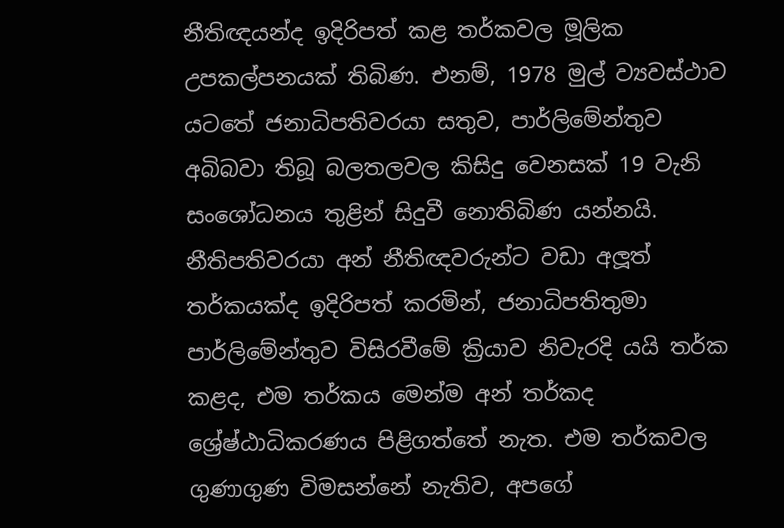නීතිඥයන්ද ඉදිරිපත් කළ තර්කවල මූලික උපකල්පනයක් තිබිණ. එනම්, 1978 මුල් ව්‍යවස්ථාව යටතේ ජනාධිපතිවරයා සතුව, පාර්ලිමේන්තුව අබිබවා තිබූ බලතලවල කිසිදු වෙනසක් 19 වැනි සංශෝධනය තුළින් සිදුවී නොතිබිණ යන්නයි. නීතිපතිවරයා අන් නීතිඥවරුන්ට වඩා අලූත් තර්කයක්ද ඉදිරිපත් කරමින්, ජනාධිපතිතුමා පාර්ලිමේන්තුව විසිරවීමේ ක්‍රියාව නිවැරදි යයි තර්ක කළද, එම තර්කය මෙන්ම අන් තර්කද ශ්‍රේෂ්ඨාධිකරණය පිළිගත්තේ නැත. එම තර්කවල ගුණාගුණ විමසන්නේ නැතිව, අපගේ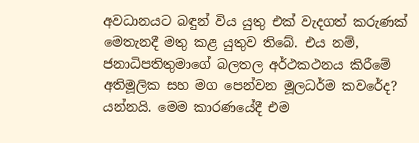අවධානයට බඳුන් විය යුතු එක් වැදගත් කරුණක් මෙතැනදී මතු කළ යුතුව තිබේ. එය නම්, ජනාධිපතිතුමාගේ බලතල අර්ථකථනය කිරීමේ අතිමූලික සහ මග පෙන්වන මූලධර්ම කවරේද? යන්නයි. මෙම කාරණයේදී එම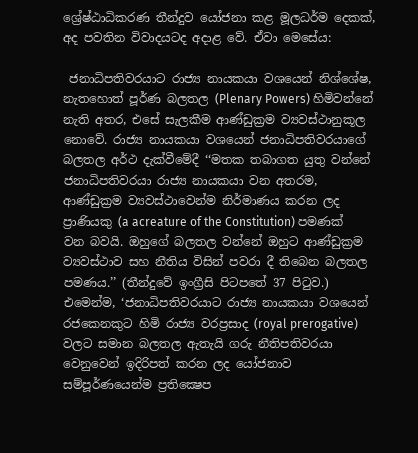ශ්‍රේෂ්ඨාධිකරණ තීන්දුව යෝජනා කළ මූලධර්ම දෙකක්, අද පවතින විවාදයටද අදාළ වේ. ඒවා මෙසේය:

 ජනාධිපතිවරයාට රාජ්‍ය නායකයා වශයෙන් නිශ්ශේෂ, නැතහොත් පූර්ණ බලතල (Plenary Powers) හිමිවන්නේ නැති අතර, එසේ සැලකීම ආණ්ඩුක්‍රම ව්‍යවස්ථානුකූල නොවේ. රාජ්‍ය නායකයා වශයෙන් ජනාධිපතිවරයාගේ බලතල අර්ථ දැක්වීමේදී ‘‘මතක තබාගත යුතු වන්නේ ජනාධිපතිවරයා රාජ්‍ය නායකයා වන අතරම, ආණ්ඩුක්‍රම ව්‍යවස්ථාවෙන්ම නිර්මාණය කරන ලද ප්‍රාණියකු (a acreature of the Constitution) පමණක් වන බවයි. ඔහුගේ බලතල වන්නේ ඔහුට ආණ්ඩුක්‍රම ව්‍යවස්ථාව සහ නීතිය විසින් පවරා දී තිබෙන බලතල පමණය.’’ (තීන්දුවේ ඉංග්‍රීසි පිටපතේ 37 පිටුව.) එමෙන්ම, ‘ජනාධිපතිවරයාට රාජ්‍ය නායකයා වශයෙන් රජකෙනකුට හිමි රාජ්‍ය වරප්‍රසාද (royal prerogative) වලට සමාන බලතල ඇතැයි ගරු නීතිපතිවරයා වෙනුවෙන් ඉදිරිපත් කරන ලද යෝජනාව සම්පූර්ණයෙන්ම ප්‍රතික්‍ෂෙප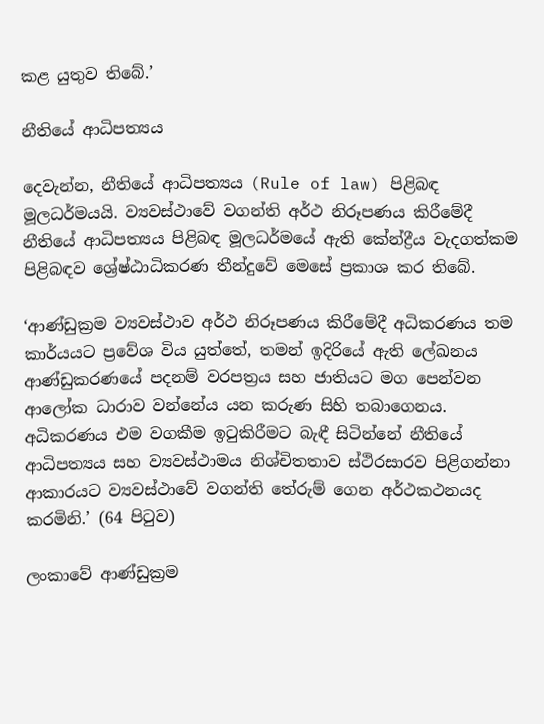කළ යුතුව තිබේ.’

නීතියේ ආධිපත්‍යය

දෙවැන්න, නීතියේ ආධිපත්‍යය (Rule of law) පිළිබඳ මූලධර්මයයි. ව්‍යවස්ථාවේ වගන්ති අර්ථ නිරූපණය කිරීමේදී නීතියේ ආධිපත්‍යය පිළිබඳ මූලධර්මයේ ඇති කේන්ද්‍රීය වැදගත්කම පිළිබඳව ශ්‍රේෂ්ඨාධිකරණ තීන්දුවේ මෙසේ ප්‍රකාශ කර තිබේ.

‘ආණ්ඩුක්‍රම ව්‍යවස්ථාව අර්ථ නිරූපණය කිරීමේදී අධිකරණය තම කාර්යයට ප්‍රවේශ විය යුත්තේ, තමන් ඉදිරියේ ඇති ලේඛනය ආණ්ඩුකරණයේ පදනම් වරපත්‍රය සහ ජාතියට මග පෙන්වන ආලෝක ධාරාව වන්නේය යන කරුණ සිහි තබාගෙනය. අධිකරණය එම වගකීම ඉටුකිරීමට බැඳී සිටින්නේ නීතියේ ආධිපත්‍යය සහ ව්‍යවස්ථාමය නිශ්චිතතාව ස්ථිරසාරව පිළිගන්නා ආකාරයට ව්‍යවස්ථාවේ වගන්ති තේරුම් ගෙන අර්ථකථනයද  කරමිනි.’ (64 පිටුව)

ලංකාවේ ආණ්ඩුක්‍රම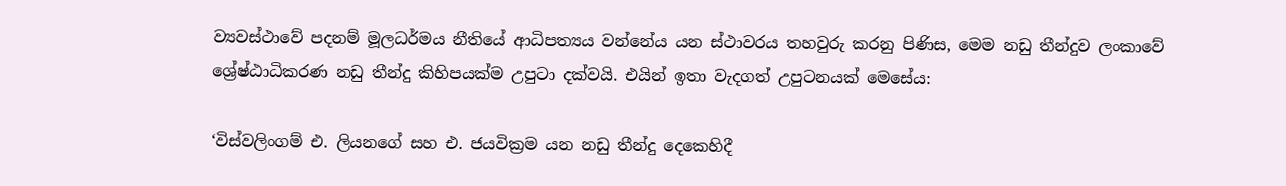ව්‍යවස්ථාවේ පදනම් මූලධර්මය නීතියේ ආධිපත්‍යය වන්නේය යන ස්ථාවරය තහවුරු කරනු පිණිස, මෙම නඩු තීන්දුව ලංකාවේ ශ්‍රේෂ්ඨාධිකරණ නඩු තීන්දු කිහිපයක්ම උපුටා දක්වයි. එයින් ඉතා වැදගත් උපුටනයක් මෙසේය:

‘විස්වලිංගම් එ. ලියනගේ සහ එ. ජයවික්‍රම යන නඩු තීන්දු දෙකෙහිදී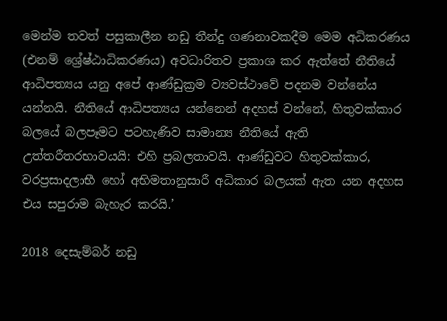මෙන්ම තවත් පසුකාලීන නඩු තීන්දු ගණනාවකදීම මෙම අධිකරණය (එනම් ශ්‍රේෂ්ඨාධිකරණය) අවධාරිතව ප්‍රකාශ කර ඇත්තේ නීතියේ ආධිපත්‍යය යනු අපේ ආණ්ඩුක්‍රම ව්‍යවස්ථාවේ පදනම වන්නේය යන්නයි. නීතියේ ආධිපත්‍යය යන්නෙන් අදහස් වන්නේ, හිතුවක්කාර බලයේ බලපෑමට පටහැණිව සාමාන්‍ය නීතියේ ඇති උත්තරීතරභාවයයි: එහි ප්‍රබලතාවයි. ආණ්ඩුවට හිතුවක්කාර, වරප්‍රසාදලාභී හෝ අභිමතානුසාරී අධිකාර බලයක් ඇත යන අදහස එය සපුරාම බැහැර කරයි.’

2018 දෙසැම්බර් නඩු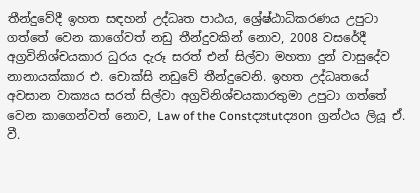තීන්දුවේදී ඉහත සඳහන් උද්ධෘත පාඨය, ශ්‍රේෂ්ඨාධිකරණය උපුටා ගත්තේ වෙන කාගේවත් නඩු තීන්දුවකින් නොව, 2008 වසරේදී අග්‍රවිනිශ්චයකාර ධුරය දැරූ සරත් එන් සිල්වා මහතා දුන් වාසුදේව නානායක්කාර එ. චොක්සි නඩුවේ තීන්දුවෙනි. ඉහත උද්ධෘතයේ අවසාන වාක්‍යය සරත් සිල්වා අග්‍රවිනිශ්චයකාරතුමා උපුටා ගත්තේ වෙන කාගෙන්වත් නොව, Law of the Constද්‍යtutද්‍යon ග්‍රන්ථය ලියූ ඒ. වී.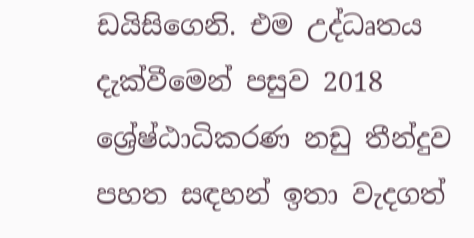ඩයිසිගෙනි. එම උද්ධෘතය දැක්වීමෙන් පසුව 2018 ශ්‍රේෂ්ඨාධිකරණ නඩු තීන්දුව පහත සඳහන් ඉතා වැදගත්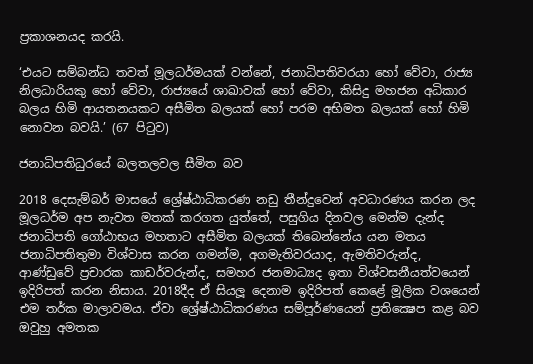ප්‍රකාශනයද කරයි.

‘එයට සම්බන්ධ තවත් මූලධර්මයක් වන්නේ, ජනාධිපතිවරයා හෝ වේවා, රාජ්‍ය නිලධාරියකු හෝ වේවා, රාජ්‍යයේ ශාඛාවක් හෝ වේවා, කිසිදු මහජන අධිකාර බලය හිමි ආයතනයකට අසීමිත බලයක් හෝ පරම අභිමත බලයක් හෝ හිමි නොවන බවයි.’ (67 පිටුව)

ජනාධිපතිධුරයේ බලතලවල සීමිත බව

2018 දෙසැම්බර් මාසයේ ශ්‍රේෂ්ඨාධිකරණ නඩු තීන්දුවෙන් අවධාරණය කරන ලද මූලධර්ම අප නැවත මතක් කරගත යුත්තේ, පසුගිය දිනවල මෙන්ම දැන්ද ජනාධිපති ගෝඨාභය මහතාට අසීමිත බලයක් තිබෙන්නේය යන මතය ජනාධිපතිතුමා විශ්වාස කරන ගමන්ම, අගමැතිවරයාද, ඇමතිවරුන්ද, ආණ්ඩුවේ ප්‍රචාරක කාඩර්වරුන්ද, සමහර ජනමාධ්‍යද ඉතා විශ්වසනීයත්වයෙන් ඉදිරිපත් කරන නිසාය. 2018දීද ඒ සියලූ දෙනාම ඉදිරිපත් කෙළේ මූලික වශයෙන් එම තර්ක මාලාවමය. ඒවා ශ්‍රේෂ්ඨාධිකරණය සම්පූර්ණයෙන් ප්‍රතික්‍ෂෙප කළ බව ඔවුහු අමතක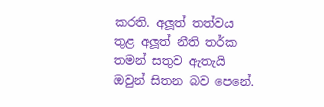කරති. අලූත් තත්වය තුළ අලූත් නීති තර්ක තමන් සතුව ඇතැයි ඔවුන් සිතන බව පෙනේ.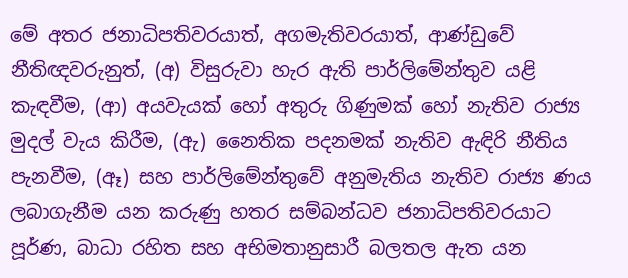මේ අතර ජනාධිපතිවරයාත්, අගමැතිවරයාත්, ආණ්ඩුවේ නීතිඥවරුනුත්, (අ) විසුරුවා හැර ඇති පාර්ලිමේන්තුව යළි කැඳවීම, (ආ) අයවැයක් හෝ අතුරු ගිණුමක් හෝ නැතිව රාජ්‍ය මුදල් වැය කිරීම, (ඇ) නෛතික පදනමක් නැතිව ඇඳිරි නීතිය පැනවීම, (ඈ) සහ පාර්ලිමේන්තුවේ අනුමැතිය නැතිව රාජ්‍ය ණය ලබාගැනීම යන කරුණු හතර සම්බන්ධව ජනාධිපතිවරයාට පූර්ණ, බාධා රහිත සහ අභිමතානුසාරී බලතල ඇත යන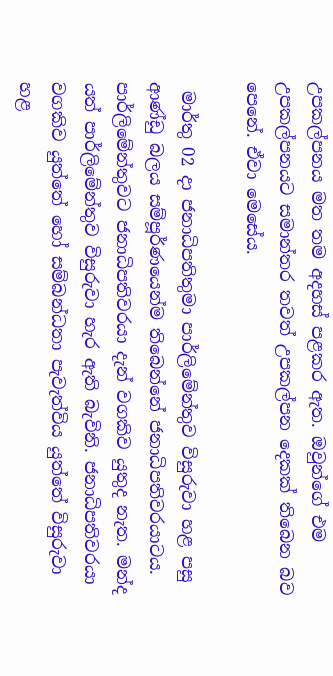උපකල්පනය මත තම අදහස් පළකර ඇත. ඔවුන්ගේ එම උපකල්පනයට සමාන්තර තවත් උපකල්පන දෙකක් තිබෙන බව පෙනේ. ඒවා මෙසේය.

 මාර්තු 02 දා ජනාධිපතිතුමා පාර්ලිමේන්තුව විසුරුවා හළ පසු ආණ්ඩු බලය සම්පූර්ණයෙන්ම තිබෙන්නේ ජනාධිපතිවරයාටය. පාර්ලිමේන්තුවට ජනාධිපතිවරයා දැන් වගකිව යුතුද නැත. මන්ද යත් පාර්ලිමේන්තුව විසුරුවා හැර ඇති බැවිනි. ජනාධිපතිවරයා වගකිව යුත්තේ හෝ සම්බන්ධතා පැවැත්විය යුත්තේ විසුරුවා හළ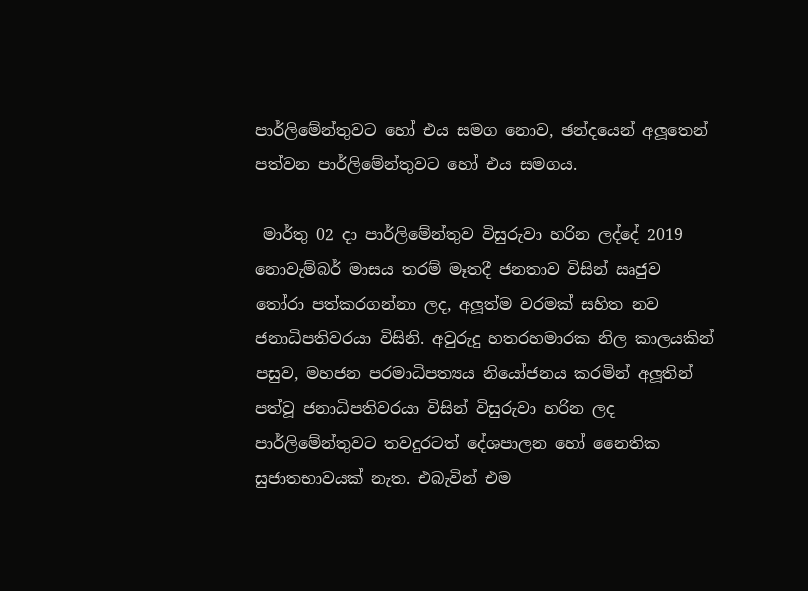පාර්ලිමේන්තුවට හෝ එය සමග නොව, ඡන්දයෙන් අලූතෙන් පත්වන පාර්ලිමේන්තුවට හෝ එය සමගය.

 මාර්තු 02 දා පාර්ලිමේන්තුව විසුරුවා හරින ලද්දේ 2019 නොවැම්බර් මාසය තරම් මෑතදී ජනතාව විසින් ඍජුව තෝරා පත්කරගන්නා ලද, අලූත්ම වරමක් සහිත නව ජනාධිපතිවරයා විසිනි. අවුරුදු හතරහමාරක නිල කාලයකින් පසුව, මහජන පරමාධිපත්‍යය නියෝජනය කරමින් අලූතින් පත්වූ ජනාධිපතිවරයා විසින් විසුරුවා හරින ලද පාර්ලිමේන්තුවට තවදුරටත් දේශපාලන හෝ නෛතික සුජාතභාවයක් නැත. එබැවින් එම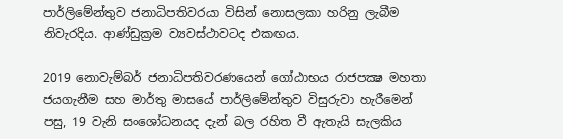පාර්ලිමේන්තුව ජනාධිපතිවරයා විසින් නොසලකා හරිනු ලැබීම නිවැරදිය. ආණ්ඩුක්‍රම ව්‍යවස්ථාවටද එකඟය.

2019 නොවැම්බර් ජනාධිපතිවරණයෙන් ගෝඨාභය රාජපක්‍ෂ මහතා ජයගැනීම සහ මාර්තු මාසයේ පාර්ලිමේන්තුව විසුරුවා හැරීමෙන් පසු, 19 වැනි සංශෝධනයද දැන් බල රහිත වී ඇතැයි සැලකිය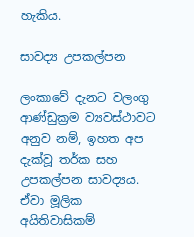හැකිය.

සාවද්‍ය උපකල්පන

ලංකාවේ දැනට වලංගු ආණ්ඩුක්‍රම ව්‍යවස්ථාවට අනුව නම්, ඉහත අප දැක්වූ තර්ක සහ උපකල්පන සාවද්‍යය. ඒවා මූලික අයිතිවාසිකම්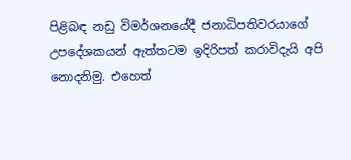පිළිබඳ නඩු විමර්ශනයේදී ජනාධිපතිවරයාගේ උපදේශකයන් ඇත්තටම ඉදිරිපත් කරාවිදැයි අපි නොදනිමු. එහෙත්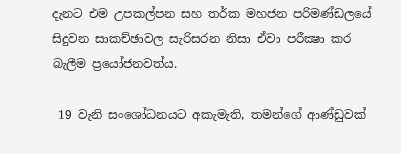දැනට එම උපකල්පන සහ තර්ක මහජන පරිමණ්ඩලයේ සිදුවන සාකච්ඡාවල සැරිසරන නිසා ඒවා පරීක්‍ෂා කර බැලීම ප්‍රයෝජනවත්ය.

 19 වැනි සංශෝධනයට අකැමැති, තමන්ගේ ආණ්ඩුවක්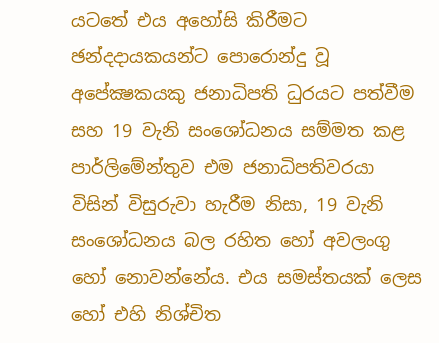යටතේ එය අහෝසි කිරීමට ඡන්දදායකයන්ට පොරොන්දු වූ අපේක්‍ෂකයකු ජනාධිපති ධුරයට පත්වීම සහ 19 වැනි සංශෝධනය සම්මත කළ පාර්ලිමේන්තුව එම ජනාධිපතිවරයා විසින් විසුරුවා හැරීම නිසා, 19 වැනි සංශෝධනය බල රහිත හෝ අවලංගු හෝ නොවන්නේය. එය සමස්තයක් ලෙස හෝ එහි නිශ්චිත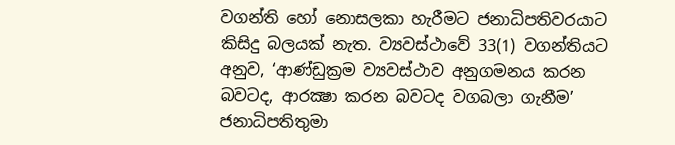වගන්ති හෝ නොසලකා හැරීමට ජනාධිපතිවරයාට කිසිදු බලයක් නැත. ව්‍යවස්ථාවේ 33(1) වගන්තියට අනුව, ‘ආණ්ඩුක්‍රම ව්‍යවස්ථාව අනුගමනය කරන බවටද, ආරක්‍ෂා කරන බවටද වගබලා ගැනීම’ ජනාධිපතිතුමා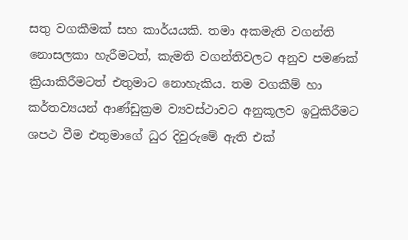සතු වගකීමක් සහ කාර්යයකි. තමා අකමැති වගන්ති නොසලකා හැරීමටත්, කැමති වගන්තිවලට අනුව පමණක් ක්‍රියාකිරීමටත් එතුමාට නොහැකිය. තම වගකීම් හා කර්තව්‍යයන් ආණ්ඩුක්‍රම ව්‍යවස්ථාවට අනුකූලව ඉටුකිරීමට ශපථ වීම එතුමාගේ ධුර දිවුරුමේ ඇති එක්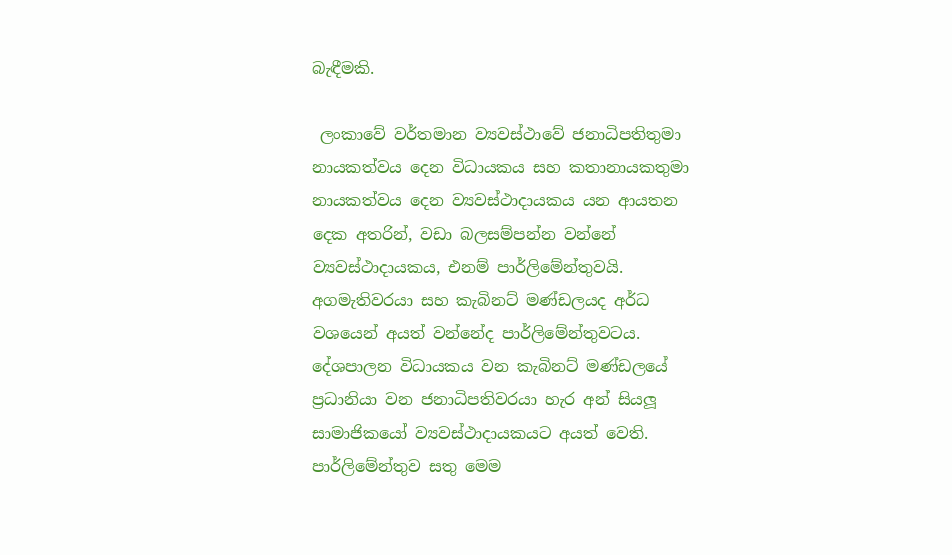බැඳීමකි.

 ලංකාවේ වර්තමාන ව්‍යවස්ථාවේ ජනාධිපතිතුමා නායකත්වය දෙන විධායකය සහ කතානායකතුමා නායකත්වය දෙන ව්‍යවස්ථාදායකය යන ආයතන දෙක අතරින්, වඩා බලසම්පන්න වන්නේ ව්‍යවස්ථාදායකය, එනම් පාර්ලිමේන්තුවයි. අගමැතිවරයා සහ කැබිනට් මණ්ඩලයද අර්ධ වශයෙන් අයත් වන්නේද පාර්ලිමේන්තුවටය. දේශපාලන විධායකය වන කැබිනට් මණ්ඩලයේ ප්‍රධානියා වන ජනාධිපතිවරයා හැර අන් සියලූ සාමාජිකයෝ ව්‍යවස්ථාදායකයට අයත් වෙති. පාර්ලිමේන්තුව සතු මෙම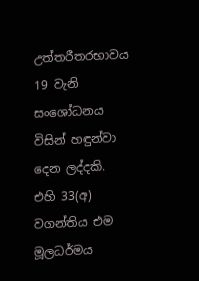උත්තරීතරභාවය 19 වැනි සංශෝධනය විසින් හඳුන්වා දෙන ලද්දකි. එහි 33(අ) වගන්තිය එම මූලධර්මය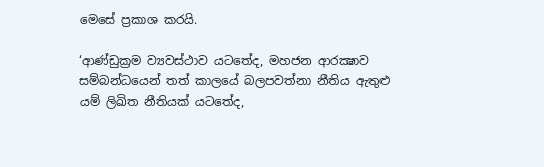මෙසේ ප්‍රකාශ කරයි.

‘ආණ්ඩුක්‍රම ව්‍යවස්ථාව යටතේද, මහජන ආරක්‍ෂාව සම්බන්ධයෙන් තත් කාලයේ බලපවත්නා නීතිය ඇතුළු යම් ලිඛිත නීතියක් යටතේද,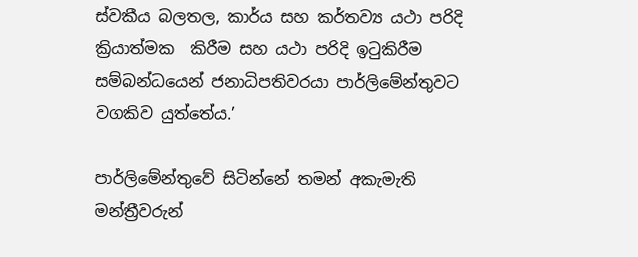ස්වකීය බලතල, කාර්ය සහ කර්තව්‍ය යථා පරිදි ක්‍රියාත්මක  කිරීම සහ යථා පරිදි ඉටුකිරීම සම්බන්ධයෙන් ජනාධිපතිවරයා පාර්ලිමේන්තුවට වගකිව යුත්තේය.’

පාර්ලිමේන්තුවේ සිටින්නේ තමන් අකැමැති මන්ත්‍රීවරුන්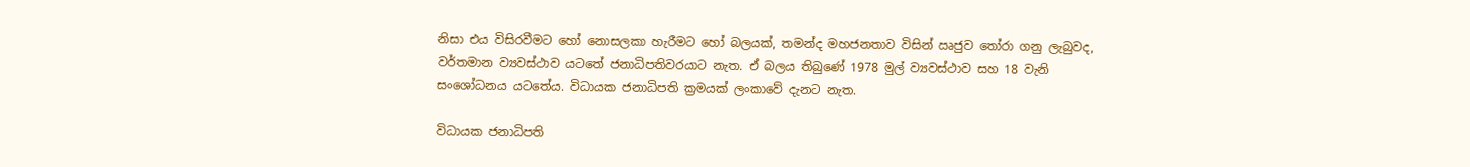නිසා එය විසිරවීමට හෝ නොසලකා හැරීමට හෝ බලයක්, තමන්ද මහජනතාව විසින් ඍජුව තෝරා ගනු ලැබුවද, වර්තමාන ව්‍යවස්ථාව යටතේ ජනාධිපතිවරයාට නැත. ඒ බලය තිබුණේ 1978 මුල් ව්‍යවස්ථාව සහ 18 වැනි සංශෝධනය යටතේය. විධායක ජනාධිපති ක්‍රමයක් ලංකාවේ දැනට නැත.

විධායක ජනාධිපති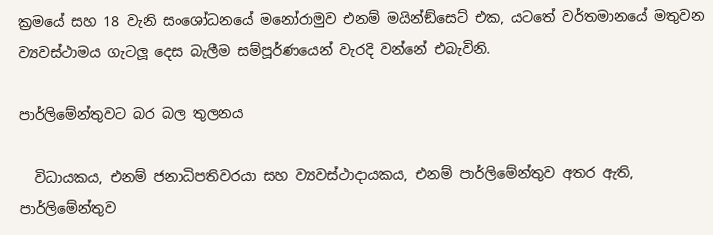ක්‍රමයේ සහ 18 වැනි සංශෝධනයේ මනෝරාමුව එනම් මයින්ඞ්සෙට් එක, යටතේ වර්තමානයේ මතුවන ව්‍යවස්ථාමය ගැටලූ දෙස බැලීම සම්පූර්ණයෙන් වැරදි වන්නේ එබැවිනි.

පාර්ලිමේන්තුවට බර බල තුලනය

  විධායකය, එනම් ජනාධිපතිවරයා සහ ව්‍යවස්ථාදායකය, එනම් පාර්ලිමේන්තුව අතර ඇති, පාර්ලිමේන්තුව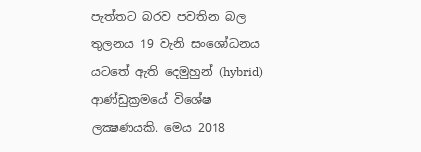පැත්තට බරව පවතින බල තුලනය 19 වැනි සංශෝධනය යටතේ ඇති දෙමුහුන් (hybrid) ආණ්ඩුක්‍රමයේ විශේෂ ලක්‍ෂණයකි. මෙය 2018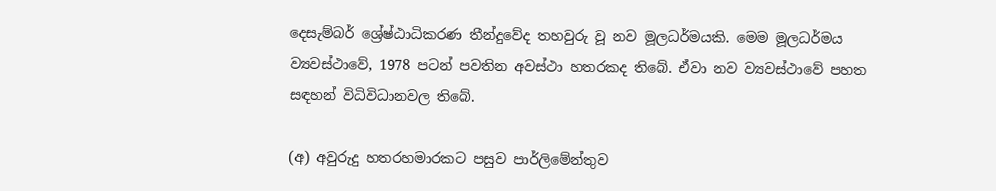දෙසැම්බර් ශ්‍රේෂ්ඨාධිකරණ තීන්දුවේද තහවුරු වූ නව මූලධර්මයකි. මෙම මූලධර්මය ව්‍යවස්ථාවේ, 1978 පටන් පවතින අවස්ථා හතරකද තිබේ. ඒවා නව ව්‍යවස්ථාවේ පහත සඳහන් විධිවිධානවල තිබේ.

(අ) අවුරුදු හතරහමාරකට පසුව පාර්ලිමේන්තුව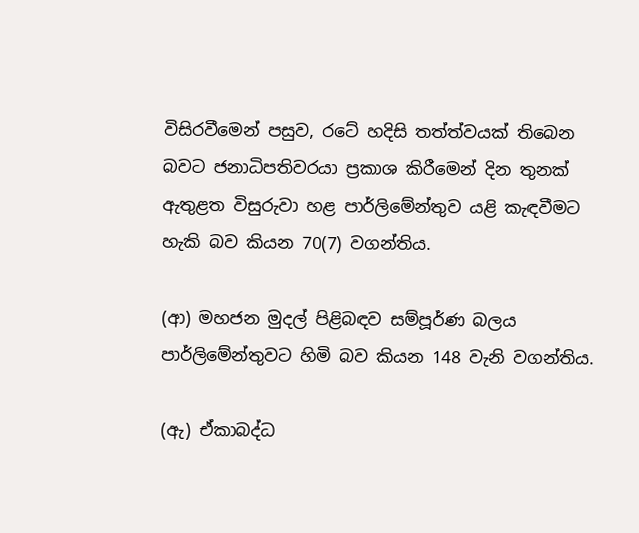විසිරවීමෙන් පසුව, රටේ හදිසි තත්ත්වයක් තිබෙන බවට ජනාධිපතිවරයා ප්‍රකාශ කිරීමෙන් දින තුනක් ඇතුළත විසුරුවා හළ පාර්ලිමේන්තුව යළි කැඳවීමට හැකි බව කියන 70(7) වගන්තිය.

(ආ) මහජන මුදල් පිළිබඳව සම්පූර්ණ බලය පාර්ලිමේන්තුවට හිමි බව කියන 148 වැනි වගන්තිය.

(ඇ) ඒකාබද්ධ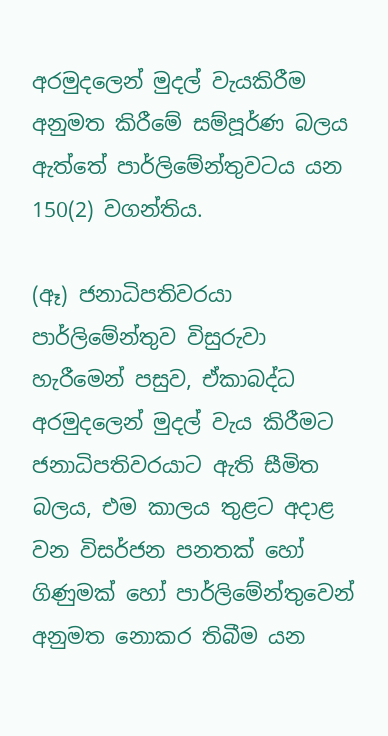අරමුදලෙන් මුදල් වැයකිරීම අනුමත කිරීමේ සම්පූර්ණ බලය ඇත්තේ පාර්ලිමේන්තුවටය යන 150(2) වගන්තිය.

(ඈ) ජනාධිපතිවරයා පාර්ලිමේන්තුව විසුරුවා හැරීමෙන් පසුව, ඒකාබද්ධ අරමුදලෙන් මුදල් වැය කිරීමට ජනාධිපතිවරයාට ඇති සීමිත බලය, එම කාලය තුළට අදාළ වන විසර්ජන පනතක් හෝ ගිණුමක් හෝ පාර්ලිමේන්තුවෙන් අනුමත නොකර තිබීම යන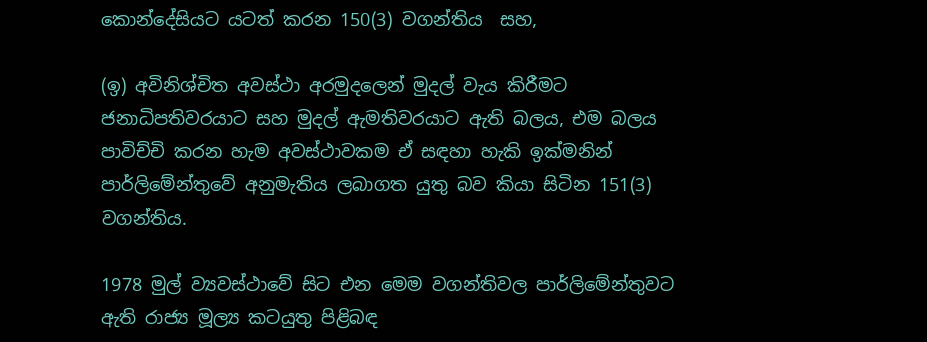කොන්දේසියට යටත් කරන 150(3) වගන්තිය  සහ,

(ඉ) අවිනිශ්චිත අවස්ථා අරමුදලෙන් මුදල් වැය කිරීමට ජනාධිපතිවරයාට සහ මුදල් ඇමතිවරයාට ඇති බලය, එම බලය පාවිච්චි කරන හැම අවස්ථාවකම ඒ සඳහා හැකි ඉක්මනින් පාර්ලිමේන්තුවේ අනුමැතිය ලබාගත යුතු බව කියා සිටින 151(3) වගන්තිය.

1978 මුල් ව්‍යවස්ථාවේ සිට එන මෙම වගන්තිවල පාර්ලිමේන්තුවට ඇති රාජ්‍ය මූල්‍ය කටයුතු පිළිබඳ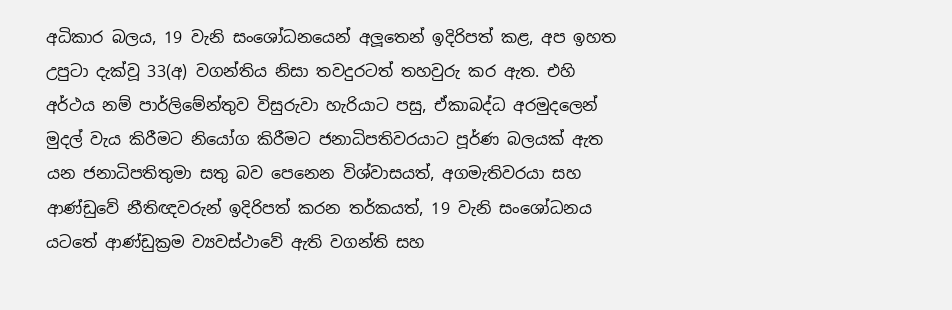අධිකාර බලය, 19 වැනි සංශෝධනයෙන් අලූතෙන් ඉදිරිපත් කළ, අප ඉහත උපුටා දැක්වූ 33(අ) වගන්තිය නිසා තවදුරටත් තහවුරු කර ඇත. එහි අර්ථය නම් පාර්ලිමේන්තුව විසුරුවා හැරියාට පසු, ඒකාබද්ධ අරමුදලෙන් මුදල් වැය කිරීමට නියෝග කිරීමට ජනාධිපතිවරයාට පූර්ණ බලයක් ඇත යන ජනාධිපතිතුමා සතු බව පෙනෙන විශ්වාසයත්, අගමැතිවරයා සහ ආණ්ඩුවේ නීතිඥවරුන් ඉදිරිපත් කරන තර්කයත්, 19 වැනි සංශෝධනය යටතේ ආණ්ඩුක්‍රම ව්‍යවස්ථාවේ ඇති වගන්ති සහ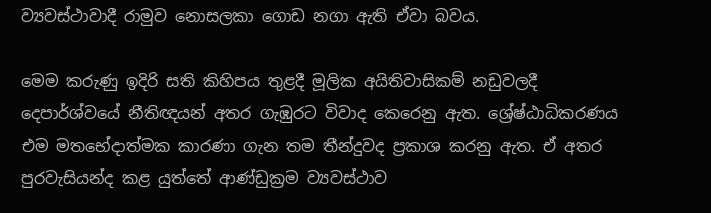ව්‍යවස්ථාවාදී රාමුව නොසලකා ගොඩ නගා ඇති ඒවා බවය.

මෙම කරුණු ඉදිරි සති කිහිපය තුළදී මූලික අයිතිවාසිකම් නඩුවලදී දෙපාර්ශ්වයේ නීතිඥයන් අතර ගැඹුරට විවාද කෙරෙනු ඇත. ශ්‍රේෂ්ඨාධිකරණය එම මතභේදාත්මක කාරණා ගැන තම තීන්දුවද ප්‍රකාශ කරනු ඇත. ඒ අතර පුරවැසියන්ද කළ යුත්තේ ආණ්ඩුක්‍රම ව්‍යවස්ථාව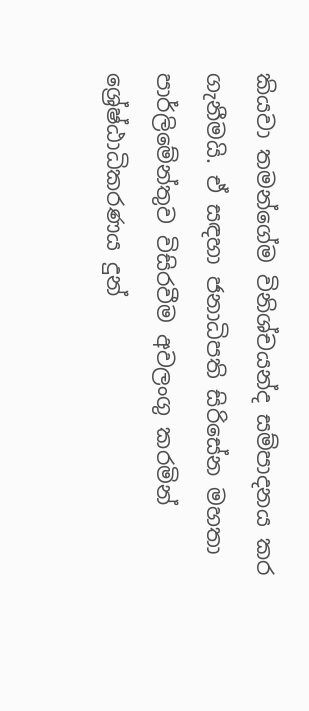කියවා තමන්ගේම විනිශ්චයන්ද සම්පාදනය කර ගැනීමයි. ඒ සඳහා ජනාධිපති සිරිසේන මහතා පාර්ලිමේන්තුව විසිරවීම අවලංගු කරමින් ශ්‍රේෂ්ඨාධිකරණය දුන්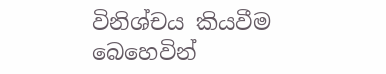විනිශ්චය කියවීම බෙහෙවින්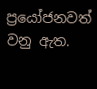ප්‍රයෝජනවත් වනු ඇත.